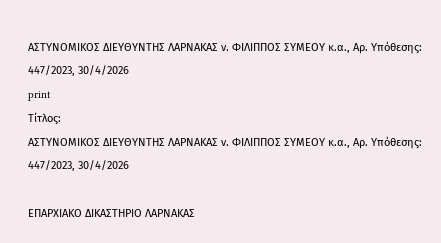ΑΣΤΥΝΟΜΙΚΟΣ ΔΙΕΥΘΥΝΤΗΣ ΛΑΡΝΑΚΑΣ ν. ΦΙΛΙΠΠΟΣ ΣΥΜΕΟΥ κ.α., Αρ. Yπόθεσης: 447/2023, 30/4/2026
print
Τίτλος:
ΑΣΤΥΝΟΜΙΚΟΣ ΔΙΕΥΘΥΝΤΗΣ ΛΑΡΝΑΚΑΣ ν. ΦΙΛΙΠΠΟΣ ΣΥΜΕΟΥ κ.α., Αρ. Yπόθεσης: 447/2023, 30/4/2026

ΕΠΑΡΧΙΑΚΟ ΔΙΚΑΣΤΗΡΙΟ ΛΑΡΝΑΚΑΣ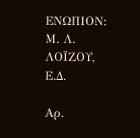ΕΝΩΠΙΟΝ: Μ. Λ. ΛΟΪΖΟΥ, Ε.Δ.

Αρ.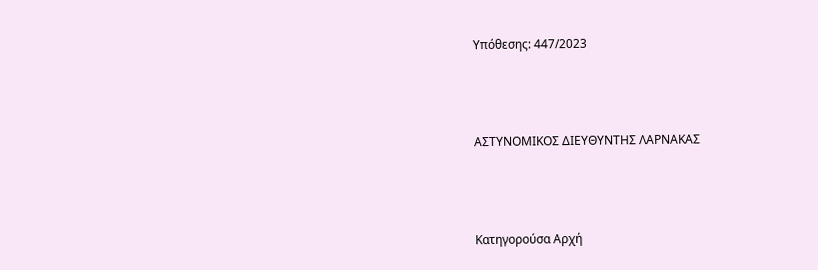Yπόθεσης: 447/2023



ΑΣΤΥΝΟΜΙΚΟΣ ΔΙΕΥΘΥΝΤΗΣ ΛΑΡΝΑΚΑΣ



Κατηγορούσα Αρχή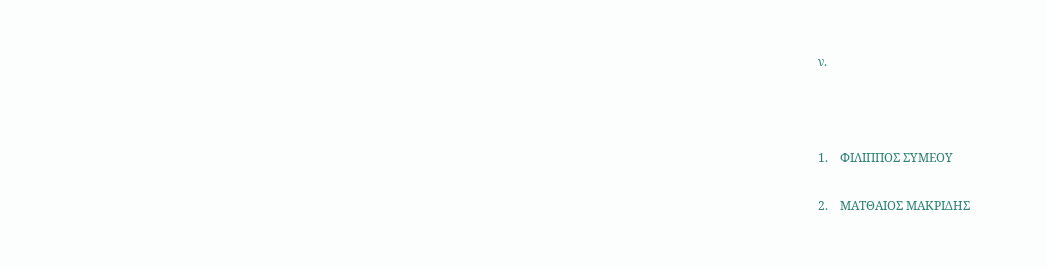ν.



1.    ΦΙΛΙΠΠΟΣ ΣΥΜΕΟΥ

2.    ΜΑΤΘΑΙΟΣ ΜΑΚΡΙΔΗΣ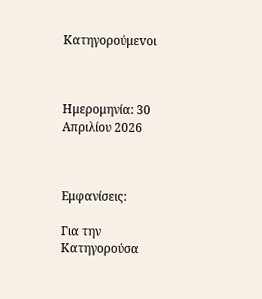Κατηγορούμεvοι



Ημερομηνία: 30 Απριλίου 2026



Εμφανίσεις:

Για την Κατηγορούσα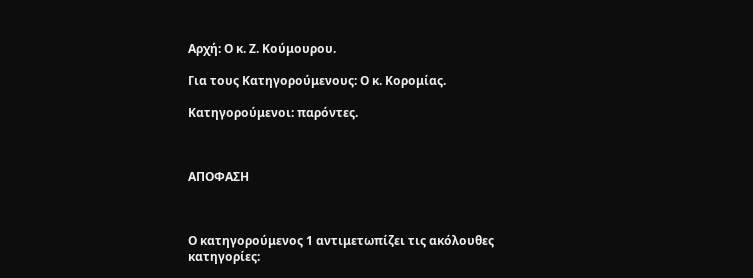Αρχή: Ο κ. Ζ. Κούμουρου.

Για τους Κατηγορούμενους: Ο κ. Κορομίας.

Κατηγορούμενοι: παρόντες.



ΑΠΟΦΑΣΗ



Ο κατηγορούμενος 1 αντιμετωπίζει τις ακόλουθες κατηγορίες: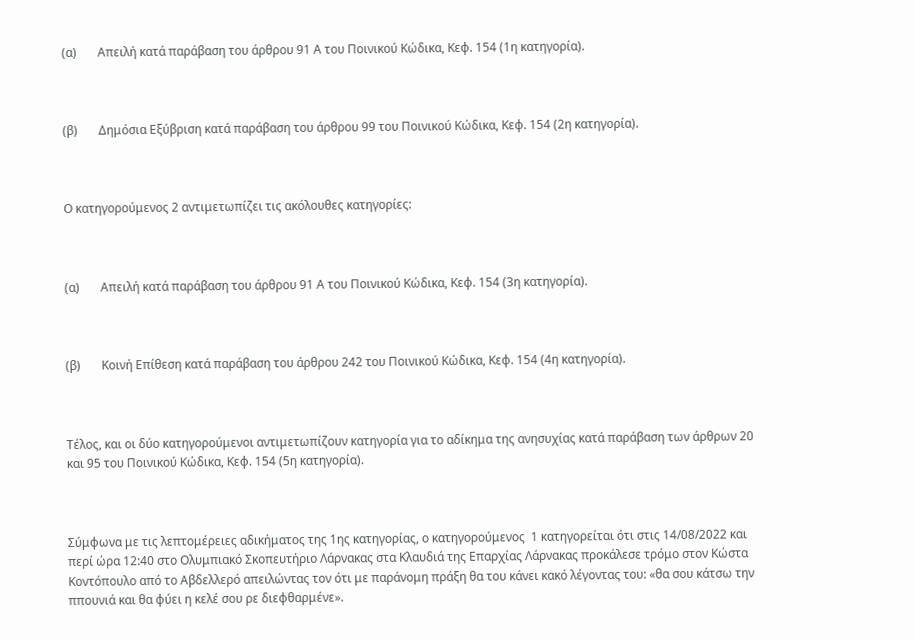(α)       Απειλή κατά παράβαση του άρθρου 91 Α του Ποινικού Κώδικα, Κεφ. 154 (1η κατηγορία).



(β)       Δημόσια Εξύβριση κατά παράβαση του άρθρου 99 του Ποινικού Κώδικα, Κεφ. 154 (2η κατηγορία).



Ο κατηγορούμενος 2 αντιμετωπίζει τις ακόλουθες κατηγορίες:



(α)       Απειλή κατά παράβαση του άρθρου 91 Α του Ποινικού Κώδικα, Κεφ. 154 (3η κατηγορία).



(β)       Κοινή Επίθεση κατά παράβαση του άρθρου 242 του Ποινικού Κώδικα, Κεφ. 154 (4η κατηγορία).



Τέλος, και οι δύο κατηγορούμενοι αντιμετωπίζουν κατηγορία για το αδίκημα της ανησυχίας κατά παράβαση των άρθρων 20 και 95 του Ποινικού Κώδικα, Κεφ. 154 (5η κατηγορία).



Σύμφωνα με τις λεπτομέρειες αδικήματος της 1ης κατηγορίας, ο κατηγορούμενος  1 κατηγορείται ότι στις 14/08/2022 και περί ώρα 12:40 στο Ολυμπιακό Σκοπευτήριο Λάρνακας στα Κλαυδιά της Επαρχίας Λάρνακας προκάλεσε τρόμο στον Κώστα Κοντόπουλο από το Αβδελλερό απειλώντας τον ότι με παράνομη πράξη θα του κάνει κακό λέγοντας του: «θα σου κάτσω την ππουνιά και θα φύει η κελέ σου ρε διεφθαρμένε».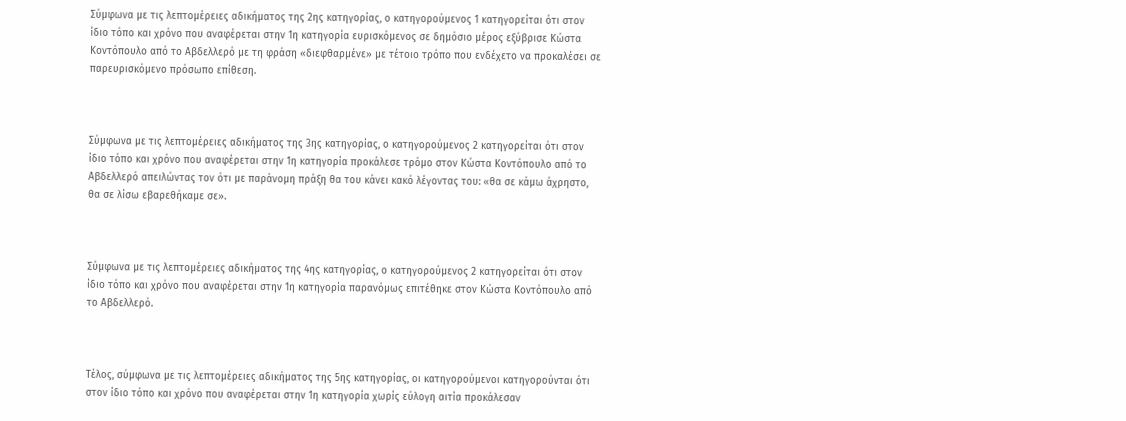Σύμφωνα με τις λεπτομέρειες αδικήματος της 2ης κατηγορίας, ο κατηγορούμενος 1 κατηγορείται ότι στον ίδιο τόπο και χρόνο που αναφέρεται στην 1η κατηγορία ευρισκόμενος σε δημόσιο μέρος εξύβρισε Κώστα Κοντόπουλο από το Αβδελλερό με τη φράση «διεφθαρμένε» με τέτοιο τρόπο που ενδέχετο να προκαλέσει σε παρευρισκόμενο πρόσωπο επίθεση.



Σύμφωνα με τις λεπτομέρειες αδικήματος της 3ης κατηγορίας, ο κατηγορούμενος 2 κατηγορείται ότι στον ίδιο τόπο και χρόνο που αναφέρεται στην 1η κατηγορία προκάλεσε τρόμο στον Κώστα Κοντόπουλο από το Αβδελλερό απειλώντας τον ότι με παράνομη πράξη θα του κάνει κακό λέγοντας του: «θα σε κάμω άχρηστο, θα σε λίσω εβαρεθήκαμε σε».



Σύμφωνα με τις λεπτομέρειες αδικήματος της 4ης κατηγορίας, ο κατηγορούμενος 2 κατηγορείται ότι στον ίδιο τόπο και χρόνο που αναφέρεται στην 1η κατηγορία παρανόμως επιτέθηκε στον Κώστα Κοντόπουλο από το Αβδελλερό.



Τέλος, σύμφωνα με τις λεπτομέρειες αδικήματος της 5ης κατηγορίας, οι κατηγορούμενοι κατηγορούνται ότι στον ίδιο τόπο και χρόνο που αναφέρεται στην 1η κατηγορία χωρίς εύλογη αιτία προκάλεσαν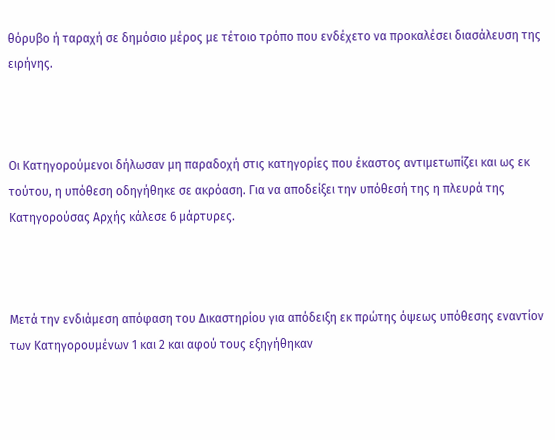θόρυβο ή ταραχή σε δημόσιο μέρος με τέτοιο τρόπο που ενδέχετο να προκαλέσει διασάλευση της ειρήνης.



Οι Κατηγορούμενοι δήλωσαν μη παραδοχή στις κατηγορίες που έκαστος αντιμετωπίζει και ως εκ τούτου, η υπόθεση οδηγήθηκε σε ακρόαση. Για να αποδείξει την υπόθεσή της η πλευρά της Κατηγορούσας Αρχής κάλεσε 6 μάρτυρες.



Μετά την ενδιάμεση απόφαση του Δικαστηρίου για απόδειξη εκ πρώτης όψεως υπόθεσης εναντίον των Κατηγορουμένων 1 και 2 και αφού τους εξηγήθηκαν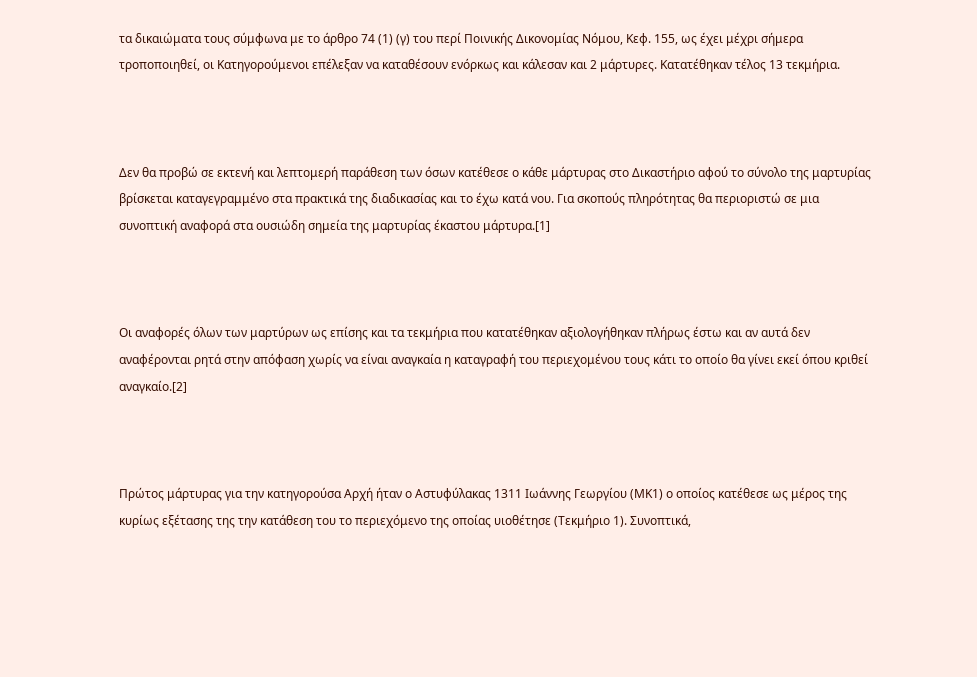τα δικαιώματα τους σύμφωνα με το άρθρο 74 (1) (γ) του περί Ποινικής Δικονομίας Νόμου, Κεφ. 155, ως έχει μέχρι σήμερα τροποποιηθεί, οι Κατηγορούμενοι επέλεξαν να καταθέσουν ενόρκως και κάλεσαν και 2 μάρτυρες. Κατατέθηκαν τέλος 13 τεκμήρια.



Δεν θα προβώ σε εκτενή και λεπτομερή παράθεση των όσων κατέθεσε ο κάθε μάρτυρας στο Δικαστήριο αφού το σύνολο της μαρτυρίας βρίσκεται καταγεγραμμένο στα πρακτικά της διαδικασίας και το έχω κατά νου. Για σκοπούς πληρότητας θα περιοριστώ σε μια συνοπτική αναφορά στα ουσιώδη σημεία της μαρτυρίας έκαστου μάρτυρα.[1]



Οι αναφορές όλων των μαρτύρων ως επίσης και τα τεκμήρια που κατατέθηκαν αξιολογήθηκαν πλήρως έστω και αν αυτά δεν αναφέρονται ρητά στην απόφαση χωρίς να είναι αναγκαία η καταγραφή του περιεχομένου τους κάτι το οποίο θα γίνει εκεί όπου κριθεί αναγκαίο.[2]



Πρώτος μάρτυρας για την κατηγορούσα Αρχή ήταν ο Αστυφύλακας 1311 Ιωάννης Γεωργίου (ΜΚ1) ο οποίος κατέθεσε ως μέρος της κυρίως εξέτασης της την κατάθεση του το περιεχόμενο της οποίας υιοθέτησε (Τεκμήριο 1). Συνοπτικά,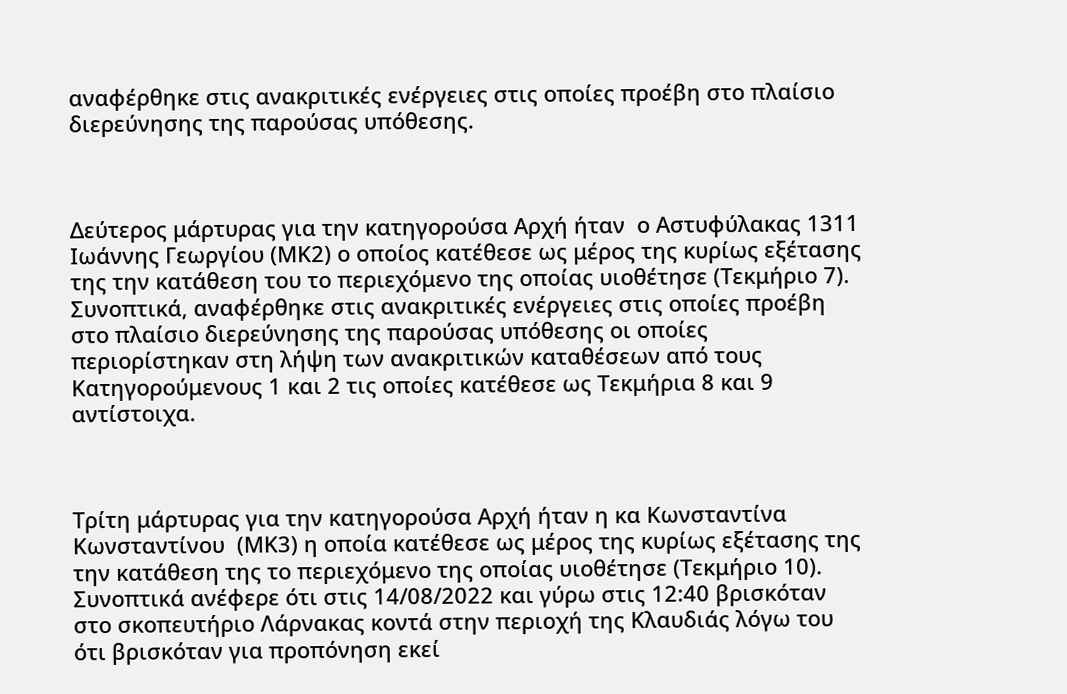αναφέρθηκε στις ανακριτικές ενέργειες στις οποίες προέβη στο πλαίσιο διερεύνησης της παρούσας υπόθεσης.



Δεύτερος μάρτυρας για την κατηγορούσα Αρχή ήταν  ο Αστυφύλακας 1311 Ιωάννης Γεωργίου (ΜΚ2) ο οποίος κατέθεσε ως μέρος της κυρίως εξέτασης της την κατάθεση του το περιεχόμενο της οποίας υιοθέτησε (Τεκμήριο 7). Συνοπτικά, αναφέρθηκε στις ανακριτικές ενέργειες στις οποίες προέβη στο πλαίσιο διερεύνησης της παρούσας υπόθεσης οι οποίες περιορίστηκαν στη λήψη των ανακριτικών καταθέσεων από τους Κατηγορούμενους 1 και 2 τις οποίες κατέθεσε ως Τεκμήρια 8 και 9 αντίστοιχα.



Τρίτη μάρτυρας για την κατηγορούσα Αρχή ήταν η κα Κωνσταντίνα Κωνσταντίνου  (ΜΚ3) η οποία κατέθεσε ως μέρος της κυρίως εξέτασης της την κατάθεση της το περιεχόμενο της οποίας υιοθέτησε (Τεκμήριο 10). Συνοπτικά ανέφερε ότι στις 14/08/2022 και γύρω στις 12:40 βρισκόταν στο σκοπευτήριο Λάρνακας κοντά στην περιοχή της Κλαυδιάς λόγω του ότι βρισκόταν για προπόνηση εκεί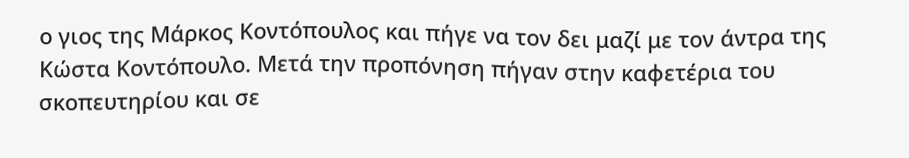ο γιος της Μάρκος Κοντόπουλος και πήγε να τον δει μαζί με τον άντρα της Κώστα Κοντόπουλο. Μετά την προπόνηση πήγαν στην καφετέρια του σκοπευτηρίου και σε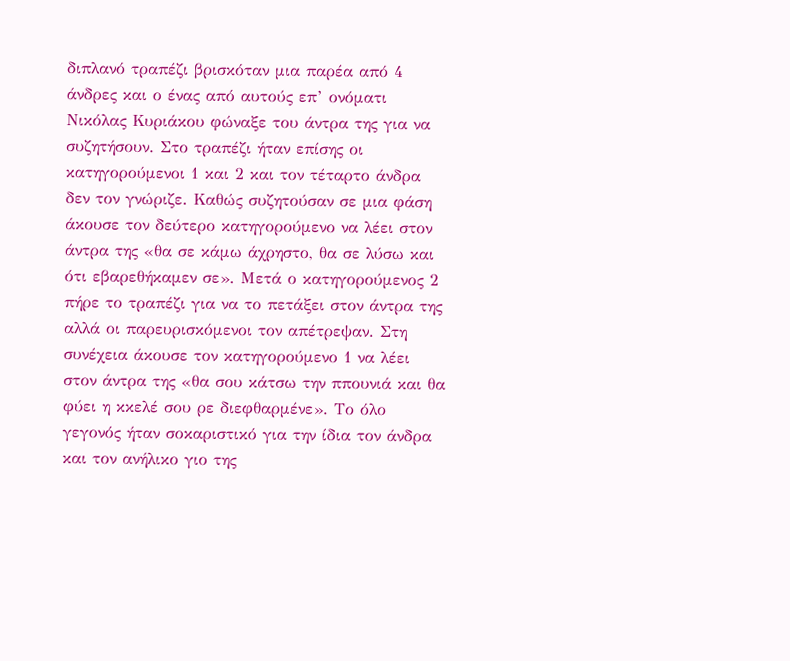διπλανό τραπέζι βρισκόταν μια παρέα από 4 άνδρες και ο ένας από αυτούς επ’ ονόματι Νικόλας Κυριάκου φώναξε του άντρα της για να συζητήσουν. Στο τραπέζι ήταν επίσης οι κατηγορούμενοι 1 και 2 και τον τέταρτο άνδρα δεν τον γνώριζε. Καθώς συζητούσαν σε μια φάση άκουσε τον δεύτερο κατηγορούμενο να λέει στον άντρα της «θα σε κάμω άχρηστο, θα σε λύσω και ότι εβαρεθήκαμεν σε». Μετά ο κατηγορούμενος 2 πήρε το τραπέζι για να το πετάξει στον άντρα της αλλά οι παρευρισκόμενοι τον απέτρεψαν. Στη συνέχεια άκουσε τον κατηγορούμενο 1 να λέει στον άντρα της «θα σου κάτσω την ππουνιά και θα φύει η κκελέ σου ρε διεφθαρμένε». Το όλο γεγονός ήταν σοκαριστικό για την ίδια τον άνδρα και τον ανήλικο γιο της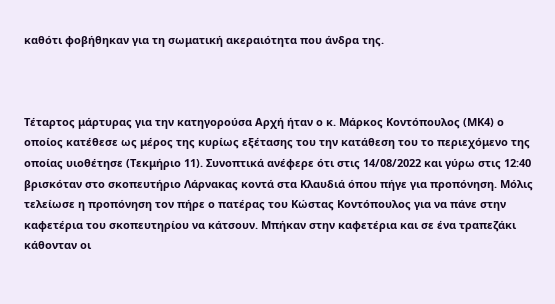καθότι φοβήθηκαν για τη σωματική ακεραιότητα που άνδρα της.



Τέταρτος μάρτυρας για την κατηγορούσα Αρχή ήταν ο κ. Μάρκος Κοντόπουλος (ΜΚ4) ο οποίος κατέθεσε ως μέρος της κυρίως εξέτασης του την κατάθεση του το περιεχόμενο της οποίας υιοθέτησε (Τεκμήριο 11). Συνοπτικά ανέφερε ότι στις 14/08/2022 και γύρω στις 12:40 βρισκόταν στο σκοπευτήριο Λάρνακας κοντά στα Κλαυδιά όπου πήγε για προπόνηση. Μόλις τελείωσε η προπόνηση τον πήρε ο πατέρας του Κώστας Κοντόπουλος για να πάνε στην καφετέρια του σκοπευτηρίου να κάτσουν. Μπήκαν στην καφετέρια και σε ένα τραπεζάκι κάθονταν οι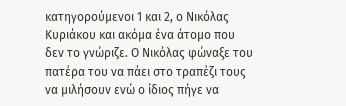κατηγορούμενοι 1 και 2, ο Νικόλας Κυριάκου και ακόμα ένα άτομο που δεν το γνώριζε. Ο Νικόλας φώναξε του πατέρα του να πάει στο τραπέζι τους να μιλήσουν ενώ ο ίδιος πήγε να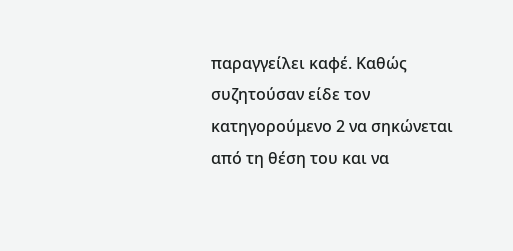παραγγείλει καφέ. Καθώς συζητούσαν είδε τον κατηγορούμενο 2 να σηκώνεται από τη θέση του και να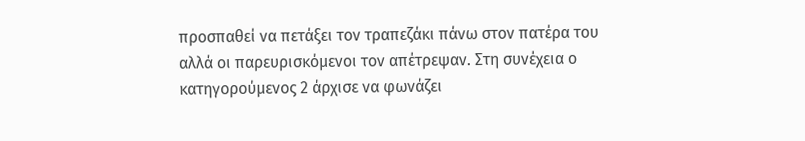προσπαθεί να πετάξει τον τραπεζάκι πάνω στον πατέρα του αλλά οι παρευρισκόμενοι τον απέτρεψαν. Στη συνέχεια ο κατηγορούμενος 2 άρχισε να φωνάζει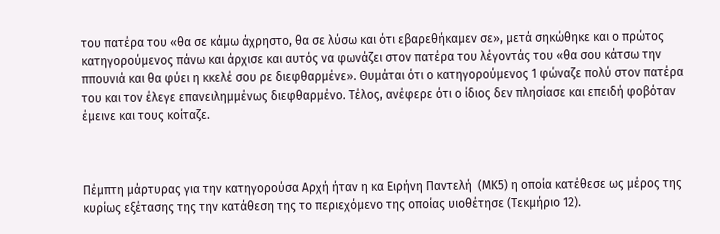του πατέρα του «θα σε κάμω άχρηστο, θα σε λύσω και ότι εβαρεθήκαμεν σε», μετά σηκώθηκε και ο πρώτος κατηγορούμενος πάνω και άρχισε και αυτός να φωνάζει στον πατέρα του λέγοντάς του «θα σου κάτσω την ππουνιά και θα φύει η κκελέ σου ρε διεφθαρμένε». Θυμάται ότι ο κατηγορούμενος 1 φώναζε πολύ στον πατέρα του και τον έλεγε επανειλημμένως διεφθαρμένο. Τέλος, ανέφερε ότι ο ίδιος δεν πλησίασε και επειδή φοβόταν έμεινε και τους κοίταζε.



Πέμπτη μάρτυρας για την κατηγορούσα Αρχή ήταν η κα Ειρήνη Παντελή  (ΜΚ5) η οποία κατέθεσε ως μέρος της κυρίως εξέτασης της την κατάθεση της το περιεχόμενο της οποίας υιοθέτησε (Τεκμήριο 12).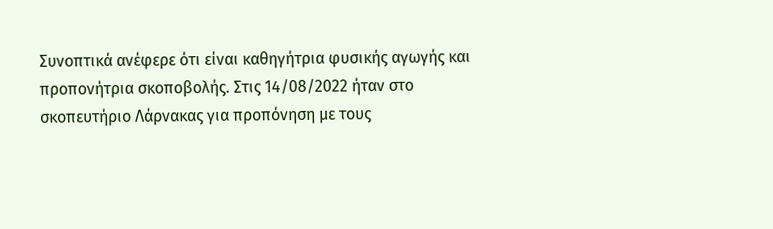Συνοπτικά ανέφερε ότι είναι καθηγήτρια φυσικής αγωγής και προπονήτρια σκοποβολής. Στις 14/08/2022 ήταν στο σκοπευτήριο Λάρνακας για προπόνηση με τους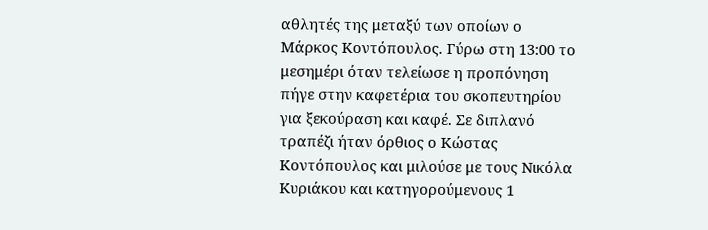αθλητές της μεταξύ των οποίων ο Μάρκος Κοντόπουλος. Γύρω στη 13:00 το μεσημέρι όταν τελείωσε η προπόνηση πήγε στην καφετέρια του σκοπευτηρίου για ξεκούραση και καφέ. Σε διπλανό τραπέζι ήταν όρθιος ο Κώστας Κοντόπουλος και μιλούσε με τους Νικόλα Κυριάκου και κατηγορούμενους 1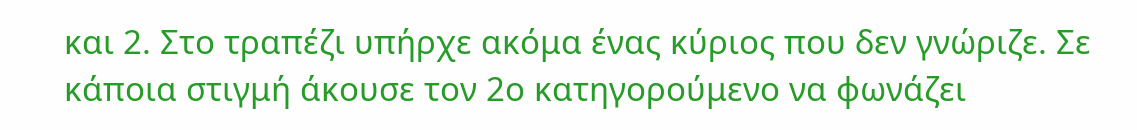και 2. Στο τραπέζι υπήρχε ακόμα ένας κύριος που δεν γνώριζε. Σε κάποια στιγμή άκουσε τον 2ο κατηγορούμενο να φωνάζει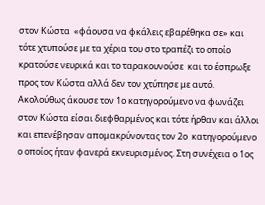στον Κώστα  «φάουσα να φκάλεις εβαρέθηκα σε» και τότε χτυπούσε με τα χέρια του στο τραπέζι το οποίο κρατούσε νευρικά και το ταρακουνούσε  και το έσπρωξε προς τον Κώστα αλλά δεν τον χτύπησε με αυτό. Ακολούθως άκουσε τον 1ο κατηγορούμενο να φωνάζει στον Κώστα είσαι διεφθαρμένος και τότε ήρθαν και άλλοι και επενέβησαν απομακρύνοντας τον 2ο  κατηγορούμενο ο οποίος ήταν φανερά εκνευρισμένος. Στη συνέχεια ο 1ος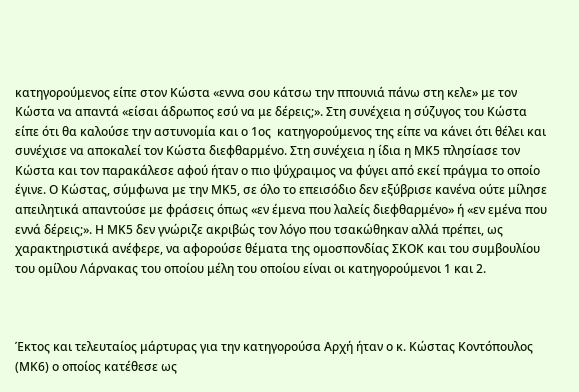κατηγορούμενος είπε στον Κώστα «εννα σου κάτσω την ππουνιά πάνω στη κελε» με τον Κώστα να απαντά «είσαι άδρωπος εσύ να με δέρεις;». Στη συνέχεια η σύζυγος του Κώστα είπε ότι θα καλούσε την αστυνομία και ο 1ος  κατηγορούμενος της είπε να κάνει ότι θέλει και συνέχισε να αποκαλεί τον Κώστα διεφθαρμένο. Στη συνέχεια η ίδια η ΜΚ5 πλησίασε τον Κώστα και τον παρακάλεσε αφού ήταν ο πιο ψύχραιμος να φύγει από εκεί πράγμα το οποίο έγινε. Ο Κώστας, σύμφωνα με την ΜΚ5, σε όλο το επεισόδιο δεν εξύβρισε κανένα ούτε μίλησε απειλητικά απαντούσε με φράσεις όπως «εν έμενα που λαλείς διεφθαρμένο» ή «εν εμένα που εννά δέρεις;». Η ΜΚ5 δεν γνώριζε ακριβώς τον λόγο που τσακώθηκαν αλλά πρέπει, ως χαρακτηριστικά ανέφερε, να αφορούσε θέματα της ομοσπονδίας ΣΚΟΚ και του συμβουλίου του ομίλου Λάρνακας του οποίου μέλη του οποίου είναι οι κατηγορούμενοι 1 και 2.



Έκτος και τελευταίος μάρτυρας για την κατηγορούσα Αρχή ήταν ο κ. Κώστας Κοντόπουλος (ΜΚ6) ο οποίος κατέθεσε ως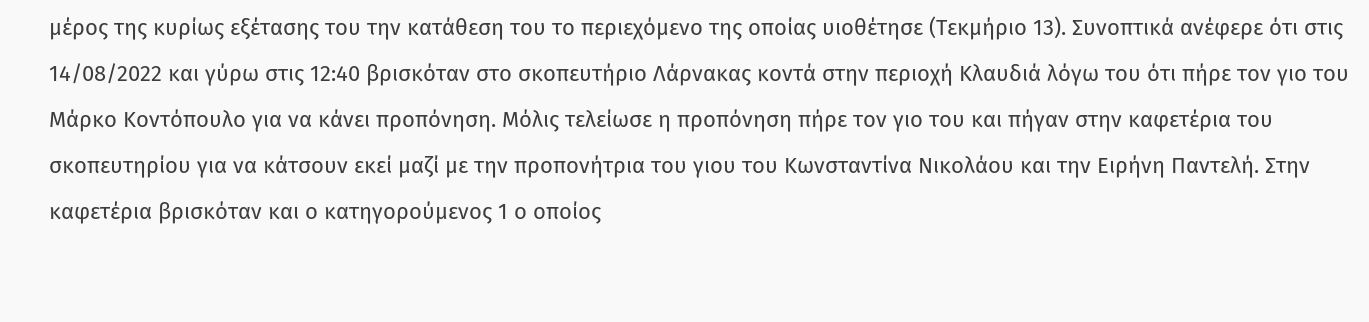μέρος της κυρίως εξέτασης του την κατάθεση του το περιεχόμενο της οποίας υιοθέτησε (Τεκμήριο 13). Συνοπτικά ανέφερε ότι στις 14/08/2022 και γύρω στις 12:40 βρισκόταν στο σκοπευτήριο Λάρνακας κοντά στην περιοχή Κλαυδιά λόγω του ότι πήρε τον γιο του Μάρκο Κοντόπουλο για να κάνει προπόνηση. Μόλις τελείωσε η προπόνηση πήρε τον γιο του και πήγαν στην καφετέρια του σκοπευτηρίου για να κάτσουν εκεί μαζί με την προπονήτρια του γιου του Κωνσταντίνα Νικολάου και την Eιρήνη Παντελή. Στην καφετέρια βρισκόταν και ο κατηγορούμενος 1 ο οποίος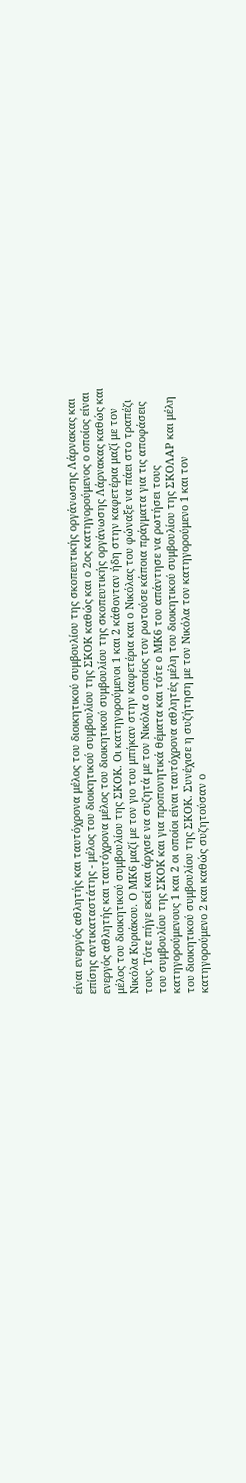είναι ενεργός αθλητής και ταυτόχρονα μέλος του διοικητικού συμβουλίου της σκοπευτικής οργάνωσης Λάρνακας και επίσης αντικαταστάτης - μέλος του διοικητικού συμβουλίου της ΣΚΟΚ καθώς και ο 2ος κατηγορούμενος ο οποίος είναι ενεργός αθλητής και ταυτόχρονα μέλος του διοικητικού συμβουλίου της σκοπευτικής οργάνωσης Λάρνακας καθώς και μέλος του διοικητικού συμβουλίου της ΣΚΟΚ. Οι κατηγορούμενοι 1 και 2 κάθονταν ήδη στην καφετέρια μαζί με τον Νικόλα Κυριάκου. Ο ΜΚ6 μαζί με τον γιο του μπήκαν στην καφετέρια και ο Νικόλας του φώναξε να πάει στο τραπέζι τους. Τότε πήγε εκεί και άρχισε να συζητά με τον Νικόλα ο οποίος τον ρωτούσε κάποια πράγματα για τις αποφάσεις του συμβουλίου της ΣΚΟΚ και για προπονητικά θέματα και τότε ο ΜΚ6 του απάντησε να ρωτήσει τους κατηγορούμενους 1 και 2 οι οποίοι είναι ταυτόχρονα αθλητές μέλη του διοικητικού συμβουλίου της ΣΚΟΛΑΡ και μέλη του διοικητικού συμβουλίου της ΣΚΟΚ. Συνέχισε η συζήτηση με τον Νικόλα τον κατηγορούμενο 1 και τον κατηγορούμενο 2 και καθώς συζητούσαν ο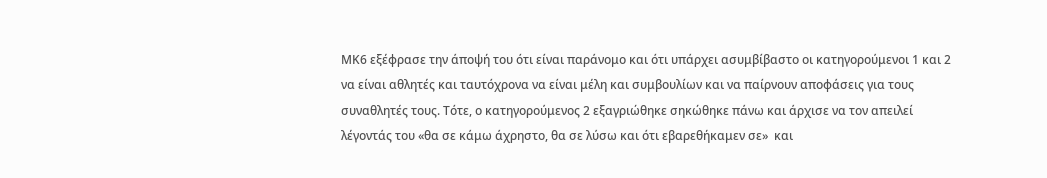ΜΚ6 εξέφρασε την άποψή του ότι είναι παράνομο και ότι υπάρχει ασυμβίβαστο οι κατηγορούμενοι 1 και 2 να είναι αθλητές και ταυτόχρονα να είναι μέλη και συμβουλίων και να παίρνουν αποφάσεις για τους συναθλητές τους. Τότε, ο κατηγορούμενος 2 εξαγριώθηκε σηκώθηκε πάνω και άρχισε να τον απειλεί λέγοντάς του «θα σε κάμω άχρηστο, θα σε λύσω και ότι εβαρεθήκαμεν σε»  και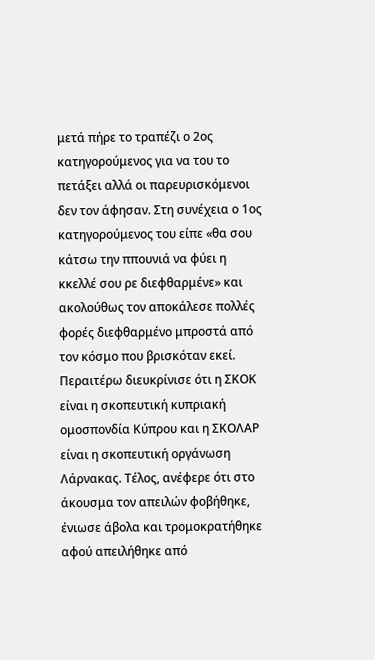μετά πήρε το τραπέζι ο 2ος κατηγορούμενος για να του το πετάξει αλλά οι παρευρισκόμενοι δεν τον άφησαν. Στη συνέχεια ο 1ος κατηγορούμενος του είπε «θα σου κάτσω την ππουνιά να φύει η κκελλέ σου ρε διεφθαρμένε» και ακολούθως τον αποκάλεσε πολλές φορές διεφθαρμένο μπροστά από τον κόσμο που βρισκόταν εκεί. Περαιτέρω διευκρίνισε ότι η ΣΚΟΚ είναι η σκοπευτική κυπριακή ομοσπονδία Κύπρου και η ΣΚΟΛΑΡ  είναι η σκοπευτική οργάνωση Λάρνακας. Τέλος, ανέφερε ότι στο άκουσμα τον απειλών φοβήθηκε, ένιωσε άβολα και τρομοκρατήθηκε αφού απειλήθηκε από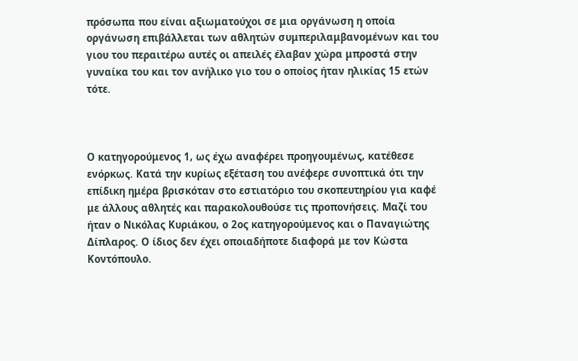πρόσωπα που είναι αξιωματούχοι σε μια οργάνωση η οποία οργάνωση επιβάλλεται των αθλητών συμπεριλαμβανομένων και του γιου του περαιτέρω αυτές οι απειλές έλαβαν χώρα μπροστά στην γυναίκα του και τον ανήλικο γιο του ο οποίος ήταν ηλικίας 15 ετών τότε.



Ο κατηγορούμενος 1, ως έχω αναφέρει προηγουμένως, κατέθεσε ενόρκως. Κατά την κυρίως εξέταση του ανέφερε συνοπτικά ότι την επίδικη ημέρα βρισκόταν στο εστιατόριο του σκοπευτηρίου για καφέ με άλλους αθλητές και παρακολουθούσε τις προπονήσεις. Μαζί του ήταν ο Νικόλας Κυριάκου, ο 2ος κατηγορούμενος και ο Παναγιώτης Δίπλαρος. Ο ίδιος δεν έχει οποιαδήποτε διαφορά με τον Κώστα Κοντόπουλο.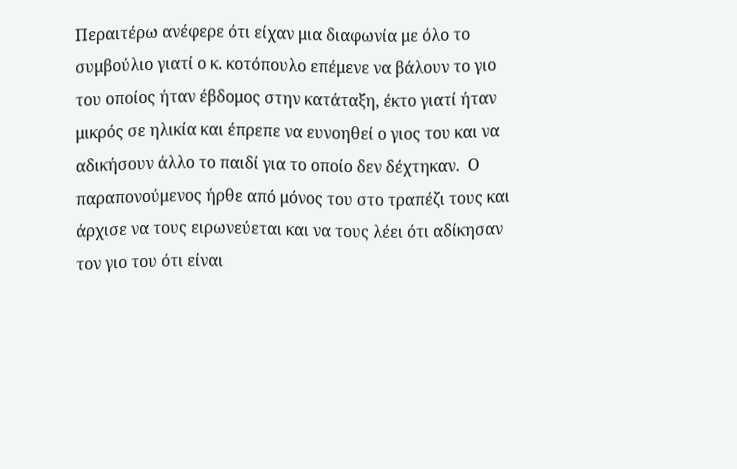Περαιτέρω ανέφερε ότι είχαν μια διαφωνία με όλο το συμβούλιο γιατί ο κ. κοτόπουλο επέμενε να βάλουν το γιο του οποίος ήταν έβδομος στην κατάταξη, έκτο γιατί ήταν μικρός σε ηλικία και έπρεπε να ευνοηθεί ο γιος του και να αδικήσουν άλλο το παιδί για το οποίο δεν δέχτηκαν.  Ο παραπονούμενος ήρθε από μόνος του στο τραπέζι τους και άρχισε να τους ειρωνεύεται και να τους λέει ότι αδίκησαν τον γιο του ότι είναι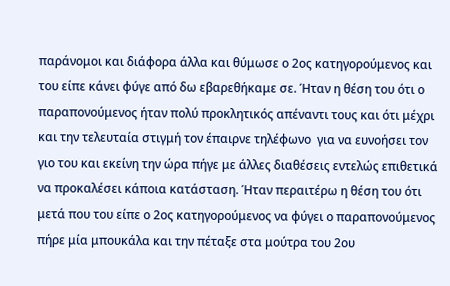παράνομοι και διάφορα άλλα και θύμωσε ο 2ος κατηγορούμενος και του είπε κάνει φύγε από δω εβαρεθήκαμε σε. Ήταν η θέση του ότι ο παραπονούμενος ήταν πολύ προκλητικός απέναντι τους και ότι μέχρι και την τελευταία στιγμή τον έπαιρνε τηλέφωνο  για να ευνοήσει τον γιο του και εκείνη την ώρα πήγε με άλλες διαθέσεις εντελώς επιθετικά να προκαλέσει κάποια κατάσταση. Ήταν περαιτέρω η θέση του ότι μετά που του είπε ο 2ος κατηγορούμενος να φύγει ο παραπονούμενος πήρε μία μπουκάλα και την πέταξε στα μούτρα του 2ου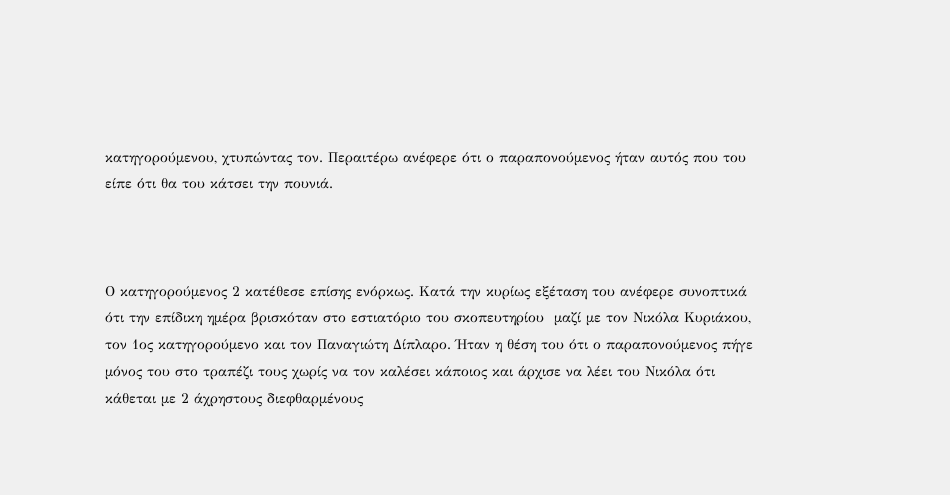κατηγορούμενου, χτυπώντας τον. Περαιτέρω ανέφερε ότι ο παραπονούμενος ήταν αυτός που του είπε ότι θα του κάτσει την πουνιά.



Ο κατηγορούμενος 2 κατέθεσε επίσης ενόρκως. Κατά την κυρίως εξέταση του ανέφερε συνοπτικά ότι την επίδικη ημέρα βρισκόταν στο εστιατόριο του σκοπευτηρίου  μαζί με τον Νικόλα Κυριάκου, τον 1ος κατηγορούμενο και τον Παναγιώτη Δίπλαρο. Ήταν η θέση του ότι ο παραπονούμενος πήγε μόνος του στο τραπέζι τους χωρίς να τον καλέσει κάποιος και άρχισε να λέει του Νικόλα ότι κάθεται με 2 άχρηστους διεφθαρμένους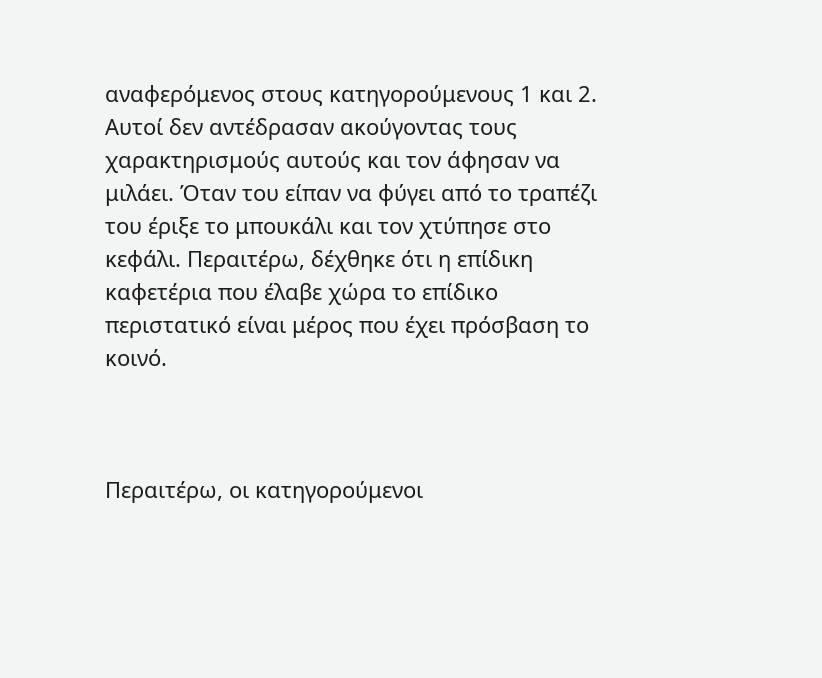αναφερόμενος στους κατηγορούμενους 1 και 2. Αυτοί δεν αντέδρασαν ακούγοντας τους χαρακτηρισμούς αυτούς και τον άφησαν να μιλάει. Όταν του είπαν να φύγει από το τραπέζι του έριξε το μπουκάλι και τον χτύπησε στο κεφάλι. Περαιτέρω, δέχθηκε ότι η επίδικη καφετέρια που έλαβε χώρα το επίδικο περιστατικό είναι μέρος που έχει πρόσβαση το κοινό.



Περαιτέρω, οι κατηγορούμενοι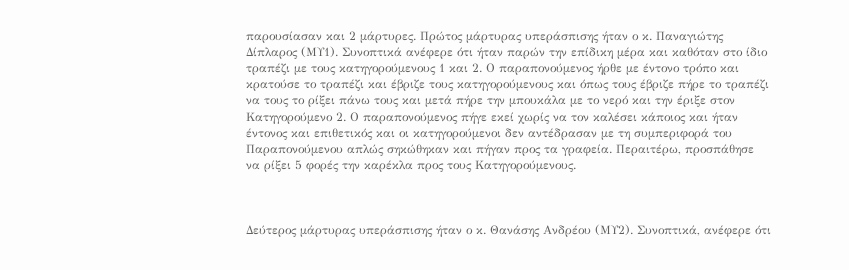παρουσίασαν και 2 μάρτυρες. Πρώτος μάρτυρας υπεράσπισης ήταν ο κ. Παναγιώτης Δίπλαρος (ΜΥ1). Συνοπτικά ανέφερε ότι ήταν παρών την επίδικη μέρα και καθόταν στο ίδιο τραπέζι με τους κατηγορούμενους 1 και 2. Ο παραπονούμενος ήρθε με έντονο τρόπο και κρατούσε το τραπέζι και έβριζε τους κατηγορούμενους και όπως τους έβριζε πήρε το τραπέζι να τους το ρίξει πάνω τους και μετά πήρε την μπουκάλα με το νερό και την έριξε στον Κατηγορούμενο 2. Ο παραπονούμενος πήγε εκεί χωρίς να τον καλέσει κάποιος και ήταν έντονος και επιθετικός και οι κατηγορούμενοι δεν αντέδρασαν με τη συμπεριφορά του Παραπονούμενου απλώς σηκώθηκαν και πήγαν προς τα γραφεία. Περαιτέρω, προσπάθησε να ρίξει 5 φορές την καρέκλα προς τους Κατηγορούμενους.



Δεύτερος μάρτυρας υπεράσπισης ήταν ο κ. Θανάσης Ανδρέου (ΜΥ2). Συνοπτικά, ανέφερε ότι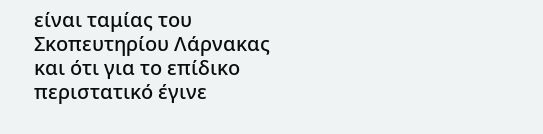είναι ταμίας του Σκοπευτηρίου Λάρνακας και ότι για το επίδικο περιστατικό έγινε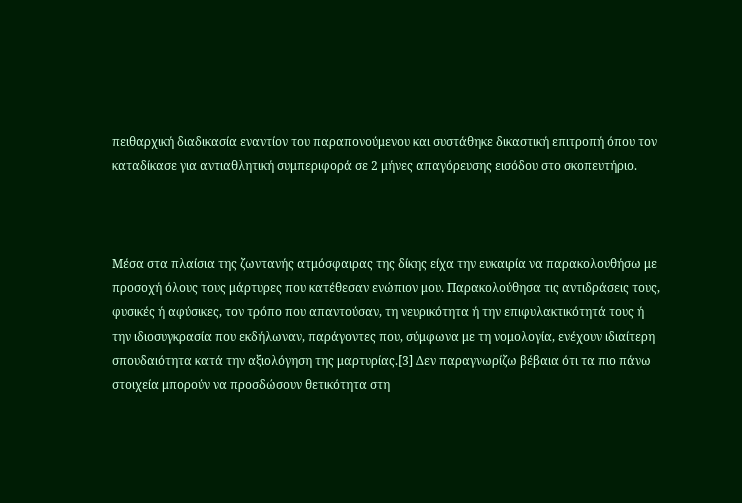πειθαρχική διαδικασία εναντίον του παραπονούμενου και συστάθηκε δικαστική επιτροπή όπου τον καταδίκασε για αντιαθλητική συμπεριφορά σε 2 μήνες απαγόρευσης εισόδου στο σκοπευτήριο.



Μέσα στα πλαίσια της ζωντανής ατμόσφαιρας της δίκης είχα την ευκαιρία να παρακολουθήσω με προσοχή όλους τους μάρτυρες που κατέθεσαν ενώπιον μου. Παρακολούθησα τις αντιδράσεις τους, φυσικές ή αφύσικες, τον τρόπο που απαντούσαν, τη νευρικότητα ή την επιφυλακτικότητά τους ή την ιδιοσυγκρασία που εκδήλωναν, παράγοντες που, σύμφωνα με τη νομολογία, ενέχουν ιδιαίτερη σπουδαιότητα κατά την αξιολόγηση της μαρτυρίας.[3] Δεν παραγνωρίζω βέβαια ότι τα πιο πάνω στοιχεία μπορούν να προσδώσουν θετικότητα στη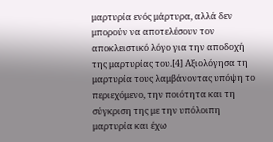μαρτυρία ενός μάρτυρα, αλλά δεν μπορούν να αποτελέσουν τον αποκλειστικό λόγο για την αποδοχή της μαρτυρίας του.[4] Αξιολόγησα τη μαρτυρία τους λαμβάνοντας υπόψη το περιεχόμενο, την ποιότητα και τη σύγκριση της με την υπόλοιπη μαρτυρία και έχω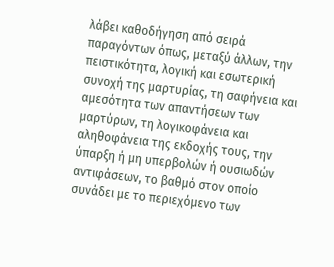λάβει καθοδήγηση από σειρά παραγόντων όπως, μεταξύ άλλων, την πειστικότητα, λογική και εσωτερική συνοχή της μαρτυρίας, τη σαφήνεια και αμεσότητα των απαντήσεων των μαρτύρων, τη λογικοφάνεια και αληθοφάνεια της εκδοχής τους, την ύπαρξη ή μη υπερβολών ή ουσιωδών αντιφάσεων, το βαθμό στον οποίο συνάδει με το περιεχόμενο των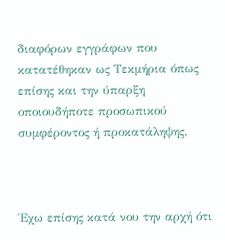διαφόρων εγγράφων που κατατέθηκαν ως Τεκμήρια όπως επίσης και την ύπαρξη οποιουδήποτε προσωπικού συμφέροντος ή προκατάληψης.



Έχω επίσης κατά νου την αρχή ότι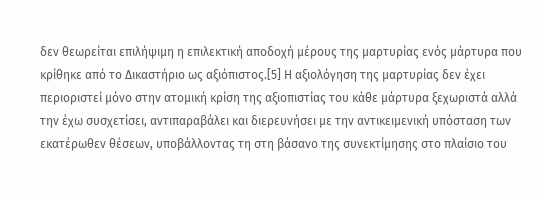δεν θεωρείται επιλήψιμη η επιλεκτική αποδοχή μέρους της μαρτυρίας ενός μάρτυρα που κρίθηκε από το Δικαστήριο ως αξιόπιστος.[5] Η αξιολόγηση της μαρτυρίας δεν έχει περιοριστεί μόνο στην ατομική κρίση της αξιοπιστίας του κάθε μάρτυρα ξεχωριστά αλλά την έχω συσχετίσει, αντιπαραβάλει και διερευνήσει με την αντικειμενική υπόσταση των εκατέρωθεν θέσεων, υποβάλλοντας τη στη βάσανο της συνεκτίμησης στο πλαίσιο του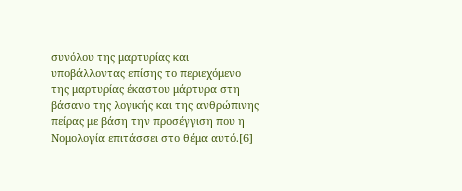συνόλου της μαρτυρίας και υποβάλλοντας επίσης το περιεχόμενο της μαρτυρίας έκαστου μάρτυρα στη βάσανο της λογικής και της ανθρώπινης πείρας με βάση την προσέγγιση που η Νομολογία επιτάσσει στο θέμα αυτό.[6]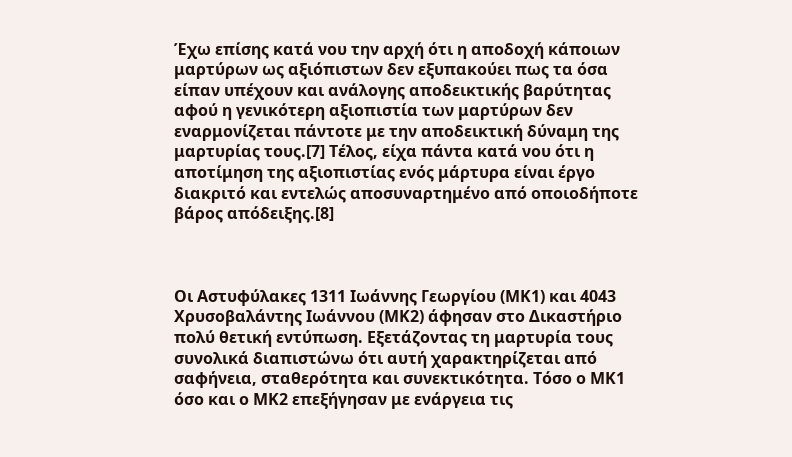Έχω επίσης κατά νου την αρχή ότι η αποδοχή κάποιων μαρτύρων ως αξιόπιστων δεν εξυπακούει πως τα όσα είπαν υπέχουν και ανάλογης αποδεικτικής βαρύτητας αφού η γενικότερη αξιοπιστία των μαρτύρων δεν εναρμονίζεται πάντοτε με την αποδεικτική δύναμη της μαρτυρίας τους.[7] Τέλος, είχα πάντα κατά νου ότι η αποτίμηση της αξιοπιστίας ενός μάρτυρα είναι έργο διακριτό και εντελώς αποσυναρτημένο από οποιοδήποτε βάρος απόδειξης.[8]



Οι Αστυφύλακες 1311 Ιωάννης Γεωργίου (ΜΚ1) και 4043 Χρυσοβαλάντης Ιωάννου (ΜΚ2) άφησαν στο Δικαστήριο πολύ θετική εντύπωση. Εξετάζοντας τη μαρτυρία τους συνολικά διαπιστώνω ότι αυτή χαρακτηρίζεται από σαφήνεια, σταθερότητα και συνεκτικότητα. Τόσο ο ΜΚ1 όσο και ο ΜΚ2 επεξήγησαν με ενάργεια τις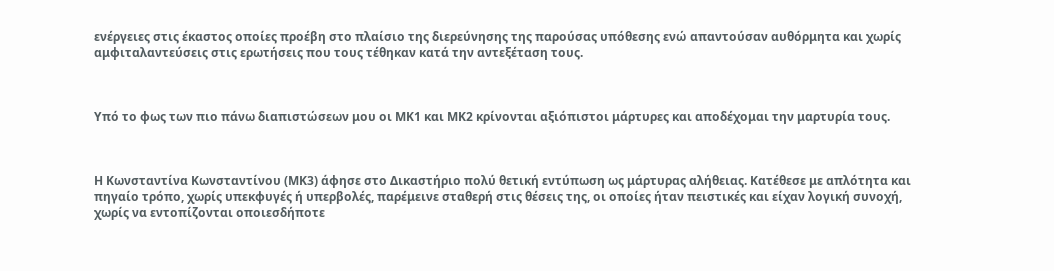ενέργειες στις έκαστος οποίες προέβη στο πλαίσιο της διερεύνησης της παρούσας υπόθεσης ενώ απαντούσαν αυθόρμητα και χωρίς αμφιταλαντεύσεις στις ερωτήσεις που τους τέθηκαν κατά την αντεξέταση τους.



Υπό το φως των πιο πάνω διαπιστώσεων μου οι ΜΚ1 και ΜΚ2 κρίνονται αξιόπιστοι μάρτυρες και αποδέχομαι την μαρτυρία τους.



Η Κωνσταντίνα Κωνσταντίνου (ΜΚ3) άφησε στο Δικαστήριο πολύ θετική εντύπωση ως μάρτυρας αλήθειας. Κατέθεσε με απλότητα και πηγαίο τρόπο, χωρίς υπεκφυγές ή υπερβολές, παρέμεινε σταθερή στις θέσεις της, οι οποίες ήταν πειστικές και είχαν λογική συνοχή, χωρίς να εντοπίζονται οποιεσδήποτε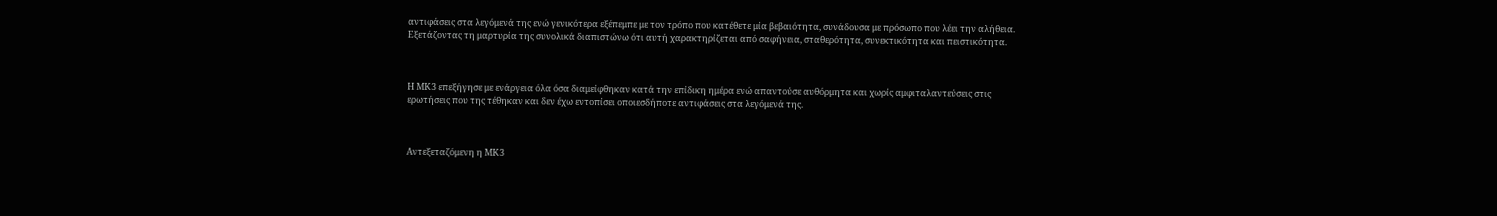αντιφάσεις στα λεγόμενά της ενώ γενικότερα εξέπεμπε με τον τρόπο που κατέθετε μία βεβαιότητα, συνάδουσα με πρόσωπο που λέει την αλήθεια. Εξετάζοντας τη μαρτυρία της συνολικά διαπιστώνω ότι αυτή χαρακτηρίζεται από σαφήνεια, σταθερότητα, συνεκτικότητα και πειστικότητα.



Η ΜΚ3 επεξήγησε με ενάργεια όλα όσα διαμείφθηκαν κατά την επίδικη ημέρα ενώ απαντούσε αυθόρμητα και χωρίς αμφιταλαντεύσεις στις ερωτήσεις που της τέθηκαν και δεν έχω εντοπίσει οποιεσδήποτε αντιφάσεις στα λεγόμενά της.



Αντεξεταζόμενη η ΜΚ3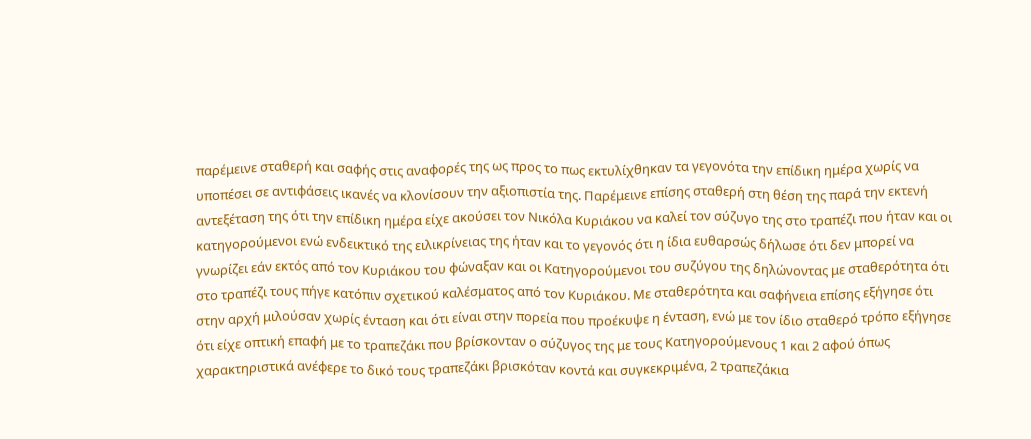παρέμεινε σταθερή και σαφής στις αναφορές της ως προς το πως εκτυλίχθηκαν τα γεγονότα την επίδικη ημέρα χωρίς να υποπέσει σε αντιφάσεις ικανές να κλονίσουν την αξιοπιστία της. Παρέμεινε επίσης σταθερή στη θέση της παρά την εκτενή αντεξέταση της ότι την επίδικη ημέρα είχε ακούσει τον Νικόλα Κυριάκου να καλεί τον σύζυγο της στο τραπέζι που ήταν και οι κατηγορούμενοι ενώ ενδεικτικό της ειλικρίνειας της ήταν και το γεγονός ότι η ίδια ευθαρσώς δήλωσε ότι δεν μπορεί να γνωρίζει εάν εκτός από τον Κυριάκου του φώναξαν και οι Κατηγορούμενοι του συζύγου της δηλώνοντας με σταθερότητα ότι στο τραπέζι τους πήγε κατόπιν σχετικού καλέσματος από τον Κυριάκου. Με σταθερότητα και σαφήνεια επίσης εξήγησε ότι στην αρχή μιλούσαν χωρίς ένταση και ότι είναι στην πορεία που προέκυψε η ένταση, ενώ με τον ίδιο σταθερό τρόπο εξήγησε ότι είχε οπτική επαφή με το τραπεζάκι που βρίσκονταν ο σύζυγος της με τους Κατηγορούμενους 1 και 2 αφού όπως χαρακτηριστικά ανέφερε το δικό τους τραπεζάκι βρισκόταν κοντά και συγκεκριμένα, 2 τραπεζάκια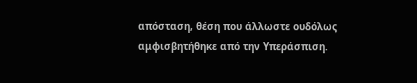απόσταση, θέση που άλλωστε ουδόλως αμφισβητήθηκε από την Υπεράσπιση.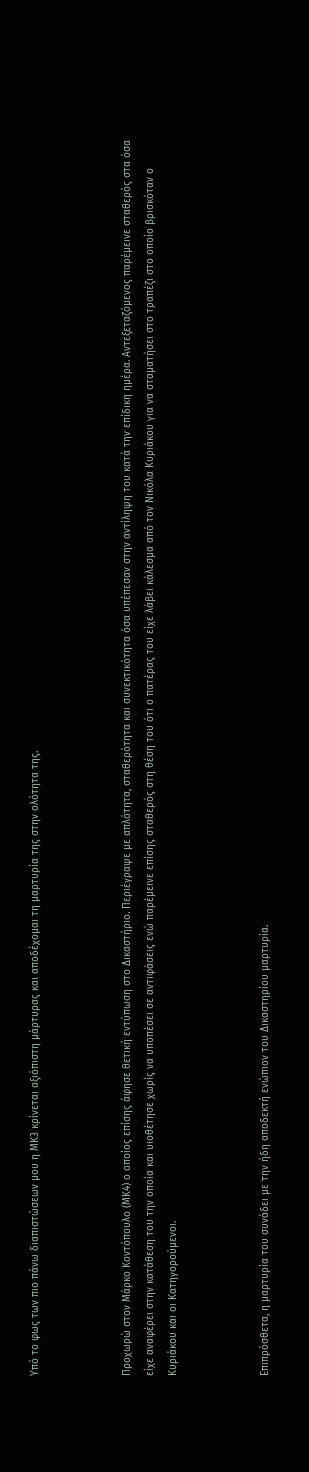Υπό το φως των πιο πάνω διαπιστώσεων μου η ΜΚ3 κρίνεται αξιόπιστη μάρτυρας και αποδέχομαι τη μαρτυρία της στην ολότητα της.



Προχωρώ στον Μάρκο Κοντόπουλο (ΜΚ4) ο οποίος επίσης άφησε θετική εντύπωση στο Δικαστήριο. Περιέγραψε με απλότητα, σταθερότητα και συνεκτικότητα όσα υπέπεσαν στην αντίληψη του κατά την επίδικη ημέρα. Αντεξεταζόμενος παρέμεινε σταθερός στα όσα είχε αναφέρει στην κατάθεση του την οποία και υιοθέτησε χωρίς να υποπέσει σε αντιφάσεις ενώ παρέμεινε επίσης σταθερός στη θέση του ότι ο πατέρας του είχε λάβει κάλεσμα από τον Νικόλα Κυριάκου για να σταματήσει στο τραπέζι στο οποίο βρισκόταν ο Κυριάκου και οι Κατηγορούμενοι.



Επιπρόσθετα, η μαρτυρία του συνάδει με την ήδη αποδεκτή ενώπιον του Δικαστηρίου μαρτυρία.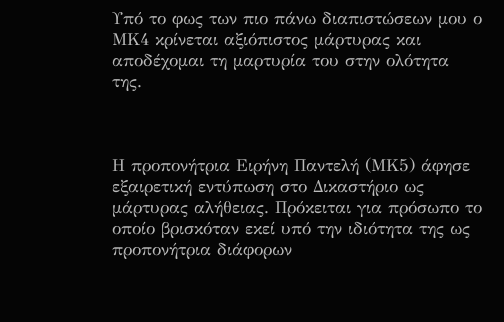Υπό το φως των πιο πάνω διαπιστώσεων μου ο ΜΚ4 κρίνεται αξιόπιστος μάρτυρας και αποδέχομαι τη μαρτυρία του στην ολότητα της.



Η προπονήτρια Ειρήνη Παντελή (ΜΚ5) άφησε εξαιρετική εντύπωση στο Δικαστήριο ως μάρτυρας αλήθειας. Πρόκειται για πρόσωπο το οποίο βρισκόταν εκεί υπό την ιδιότητα της ως προπονήτρια διάφορων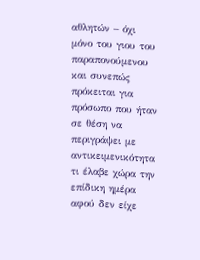αθλητών – όχι μόνο του γιου του παραπονούμενου και συνεπώς πρόκειται για πρόσωπο που ήταν σε θέση να περιγράψει με αντικειμενικότητα τι έλαβε χώρα την επίδικη ημέρα αφού δεν είχε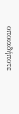οποιαδήποτε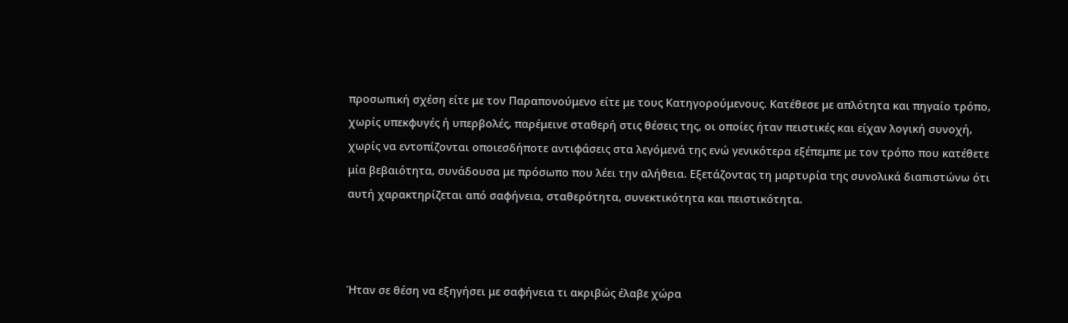προσωπική σχέση είτε με τον Παραπονούμενο είτε με τους Κατηγορούμενους. Κατέθεσε με απλότητα και πηγαίο τρόπο, χωρίς υπεκφυγές ή υπερβολές, παρέμεινε σταθερή στις θέσεις της, οι οποίες ήταν πειστικές και είχαν λογική συνοχή, χωρίς να εντοπίζονται οποιεσδήποτε αντιφάσεις στα λεγόμενά της ενώ γενικότερα εξέπεμπε με τον τρόπο που κατέθετε μία βεβαιότητα, συνάδουσα με πρόσωπο που λέει την αλήθεια. Εξετάζοντας τη μαρτυρία της συνολικά διαπιστώνω ότι αυτή χαρακτηρίζεται από σαφήνεια, σταθερότητα, συνεκτικότητα και πειστικότητα.



Ήταν σε θέση να εξηγήσει με σαφήνεια τι ακριβώς έλαβε χώρα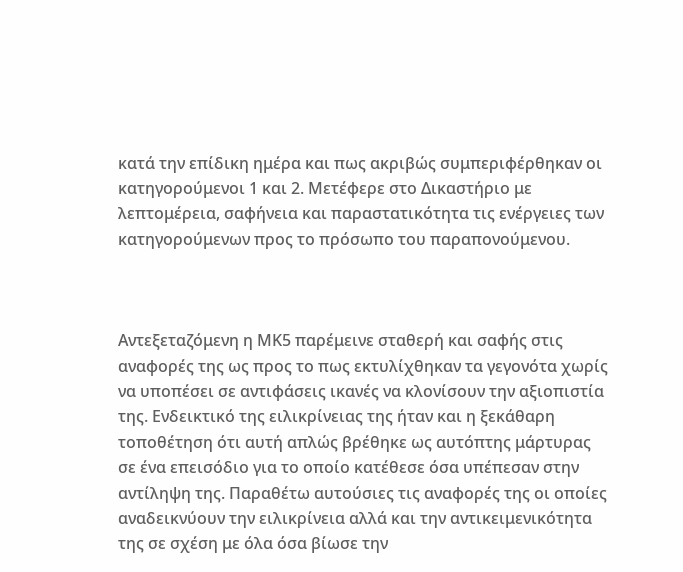κατά την επίδικη ημέρα και πως ακριβώς συμπεριφέρθηκαν οι κατηγορούμενοι 1 και 2. Μετέφερε στο Δικαστήριο με λεπτομέρεια, σαφήνεια και παραστατικότητα τις ενέργειες των κατηγορούμενων προς το πρόσωπο του παραπονούμενου.



Αντεξεταζόμενη η ΜΚ5 παρέμεινε σταθερή και σαφής στις αναφορές της ως προς το πως εκτυλίχθηκαν τα γεγονότα χωρίς να υποπέσει σε αντιφάσεις ικανές να κλονίσουν την αξιοπιστία της. Ενδεικτικό της ειλικρίνειας της ήταν και η ξεκάθαρη τοποθέτηση ότι αυτή απλώς βρέθηκε ως αυτόπτης μάρτυρας σε ένα επεισόδιο για το οποίο κατέθεσε όσα υπέπεσαν στην αντίληψη της. Παραθέτω αυτούσιες τις αναφορές της οι οποίες αναδεικνύουν την ειλικρίνεια αλλά και την αντικειμενικότητα της σε σχέση με όλα όσα βίωσε την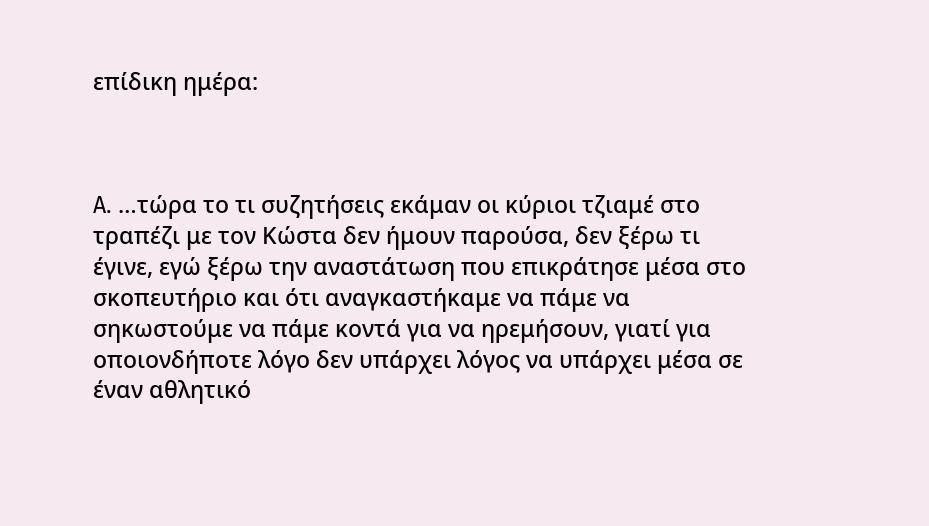επίδικη ημέρα:



A. …τώρα το τι συζητήσεις εκάμαν οι κύριοι τζιαμέ στο τραπέζι με τον Κώστα δεν ήμουν παρούσα, δεν ξέρω τι έγινε, εγώ ξέρω την αναστάτωση που επικράτησε μέσα στο σκοπευτήριο και ότι αναγκαστήκαμε να πάμε να σηκωστούμε να πάμε κοντά για να ηρεμήσουν, γιατί για οποιονδήποτε λόγο δεν υπάρχει λόγος να υπάρχει μέσα σε έναν αθλητικό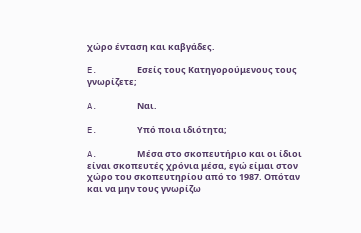χώρο ένταση και καβγάδες.

E.        Εσείς τους Κατηγορούμενους τους γνωρίζετε;

A.        Ναι.

E.        Υπό ποια ιδιότητα;

A.        Μέσα στο σκοπευτήριο και οι ίδιοι είναι σκοπευτές χρόνια μέσα, εγώ είμαι στον χώρο του σκοπευτηρίου από το 1987. Οπόταν και να μην τους γνωρίζω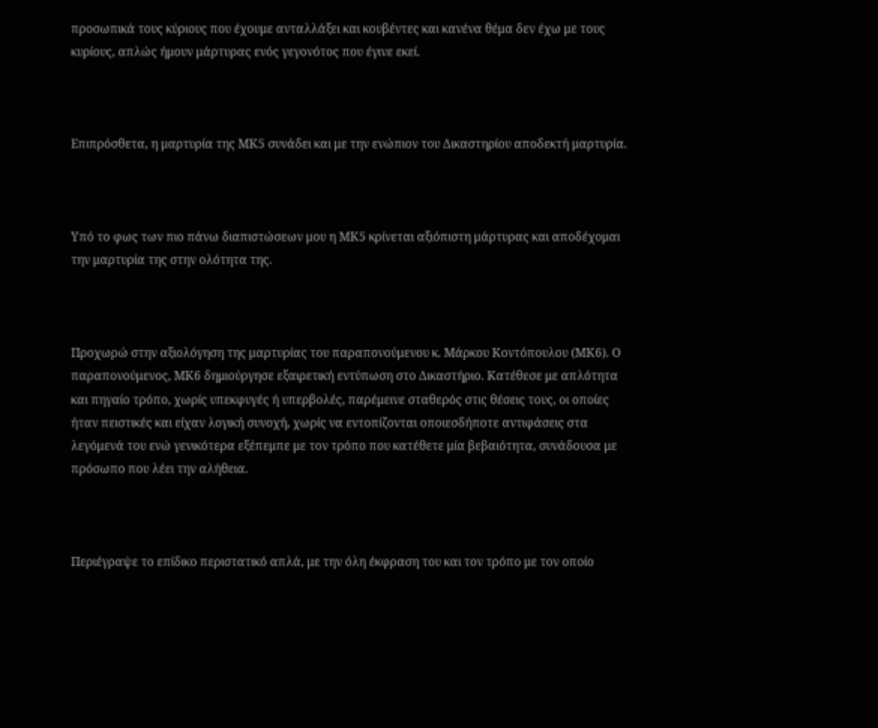προσωπικά τους κύριους που έχουμε ανταλλάξει και κουβέντες και κανένα θέμα δεν έχω με τους κυρίους, απλώς ήμουν μάρτυρας ενός γεγονότος που έγινε εκεί.



Επιπρόσθετα, η μαρτυρία της ΜΚ5 συνάδει και με την ενώπιον του Δικαστηρίου αποδεκτή μαρτυρία.



Υπό το φως των πιο πάνω διαπιστώσεων μου η ΜΚ5 κρίνεται αξιόπιστη μάρτυρας και αποδέχομαι την μαρτυρία της στην ολότητα της.



Προχωρώ στην αξιολόγηση της μαρτυρίας του παραπονούμενου κ. Μάρκου Κοντόπουλου (ΜΚ6). Ο παραπονούμενος, ΜΚ6 δημιούργησε εξαιρετική εντύπωση στο Δικαστήριο. Κατέθεσε με απλότητα και πηγαίο τρόπο, χωρίς υπεκφυγές ή υπερβολές, παρέμεινε σταθερός στις θέσεις τους, οι οποίες ήταν πειστικές και είχαν λογική συνοχή, χωρίς να εντοπίζονται οποιεσδήποτε αντιφάσεις στα λεγόμενά του ενώ γενικότερα εξέπεμπε με τον τρόπο που κατέθετε μία βεβαιότητα, συνάδουσα με πρόσωπο που λέει την αλήθεια.



Περιέγραψε το επίδικο περιστατικό απλά, με την όλη έκφραση του και τον τρόπο με τον οποίο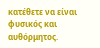κατέθετε να είναι φυσικός και αυθόρμητος.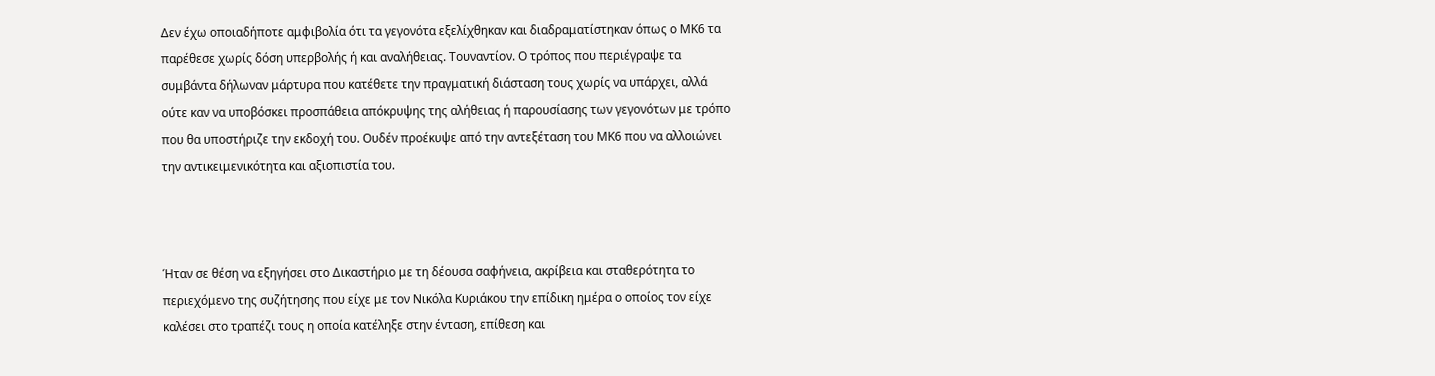Δεν έχω οποιαδήποτε αμφιβολία ότι τα γεγονότα εξελίχθηκαν και διαδραματίστηκαν όπως ο ΜΚ6 τα παρέθεσε χωρίς δόση υπερβολής ή και αναλήθειας. Τουναντίον. Ο τρόπος που περιέγραψε τα συμβάντα δήλωναν μάρτυρα που κατέθετε την πραγματική διάσταση τους χωρίς να υπάρχει, αλλά ούτε καν να υποβόσκει προσπάθεια απόκρυψης της αλήθειας ή παρουσίασης των γεγονότων με τρόπο που θα υποστήριζε την εκδοχή του. Ουδέν προέκυψε από την αντεξέταση του ΜΚ6 που να αλλοιώνει την αντικειμενικότητα και αξιοπιστία του.



Ήταν σε θέση να εξηγήσει στο Δικαστήριο με τη δέουσα σαφήνεια, ακρίβεια και σταθερότητα το περιεχόμενο της συζήτησης που είχε με τον Νικόλα Κυριάκου την επίδικη ημέρα ο οποίος τον είχε καλέσει στο τραπέζι τους η οποία κατέληξε στην ένταση, επίθεση και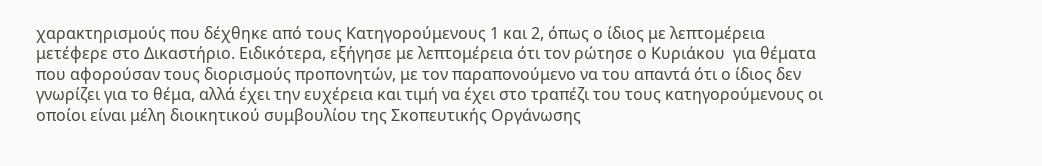χαρακτηρισμούς που δέχθηκε από τους Κατηγορούμενους 1 και 2, όπως ο ίδιος με λεπτομέρεια μετέφερε στο Δικαστήριο. Ειδικότερα, εξήγησε με λεπτομέρεια ότι τον ρώτησε ο Κυριάκου  για θέματα που αφορούσαν τους διορισμούς προπονητών, με τον παραπονούμενο να του απαντά ότι ο ίδιος δεν γνωρίζει για το θέμα, αλλά έχει την ευχέρεια και τιμή να έχει στο τραπέζι του τους κατηγορούμενους οι οποίοι είναι μέλη διοικητικού συμβουλίου της Σκοπευτικής Οργάνωσης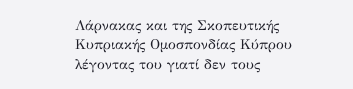Λάρνακας και της Σκοπευτικής Κυπριακής Ομοσπονδίας Κύπρου λέγοντας του γιατί δεν τους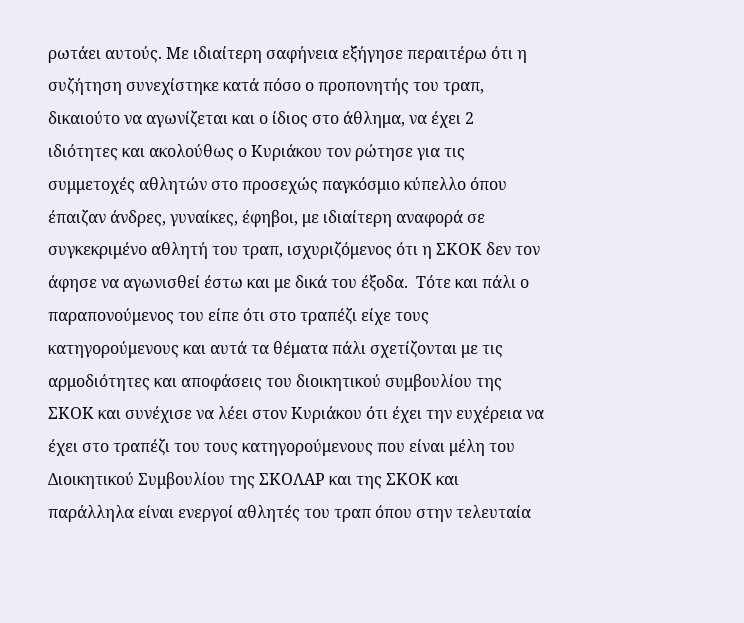ρωτάει αυτούς. Με ιδιαίτερη σαφήνεια εξήγησε περαιτέρω ότι η συζήτηση συνεχίστηκε κατά πόσο ο προπονητής του τραπ, δικαιούτο να αγωνίζεται και ο ίδιος στο άθλημα, να έχει 2 ιδιότητες και ακολούθως ο Κυριάκου τον ρώτησε για τις συμμετοχές αθλητών στο προσεχώς παγκόσμιο κύπελλο όπου έπαιζαν άνδρες, γυναίκες, έφηβοι, με ιδιαίτερη αναφορά σε συγκεκριμένο αθλητή του τραπ, ισχυριζόμενος ότι η ΣΚΟΚ δεν τον άφησε να αγωνισθεί έστω και με δικά του έξοδα.  Τότε και πάλι ο παραπονούμενος του είπε ότι στο τραπέζι είχε τους κατηγορούμενους και αυτά τα θέματα πάλι σχετίζονται με τις αρμοδιότητες και αποφάσεις του διοικητικού συμβουλίου της ΣΚΟΚ και συνέχισε να λέει στον Κυριάκου ότι έχει την ευχέρεια να έχει στο τραπέζι του τους κατηγορούμενους που είναι μέλη του Διοικητικού Συμβουλίου της ΣΚΟΛΑΡ και της ΣΚΟΚ και παράλληλα είναι ενεργοί αθλητές του τραπ όπου στην τελευταία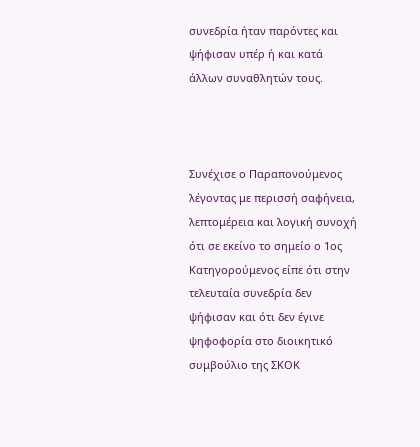συνεδρία ήταν παρόντες και ψήφισαν υπέρ ή και κατά άλλων συναθλητών τους.



Συνέχισε ο Παραπονούμενος λέγοντας με περισσή σαφήνεια, λεπτομέρεια και λογική συνοχή ότι σε εκείνο το σημείο ο 1ος Κατηγορούμενος είπε ότι στην τελευταία συνεδρία δεν ψήφισαν και ότι δεν έγινε ψηφοφορία στο διοικητικό συμβούλιο της ΣΚΟΚ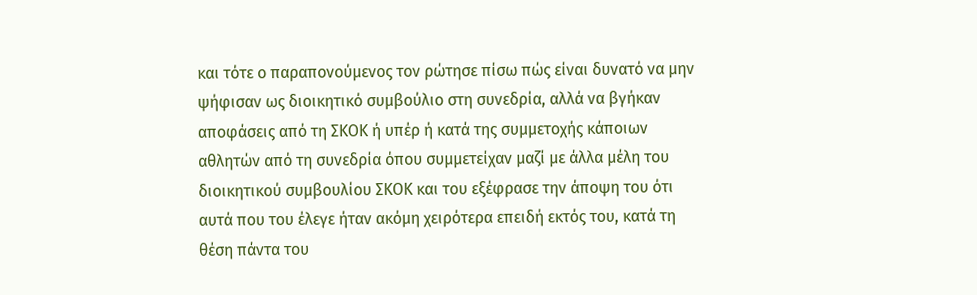και τότε ο παραπονούμενος τον ρώτησε πίσω πώς είναι δυνατό να μην ψήφισαν ως διοικητικό συμβούλιο στη συνεδρία, αλλά να βγήκαν αποφάσεις από τη ΣΚΟΚ ή υπέρ ή κατά της συμμετοχής κάποιων αθλητών από τη συνεδρία όπου συμμετείχαν μαζί με άλλα μέλη του διοικητικού συμβουλίου ΣΚΟΚ και του εξέφρασε την άποψη του ότι αυτά που του έλεγε ήταν ακόμη χειρότερα επειδή εκτός του, κατά τη θέση πάντα του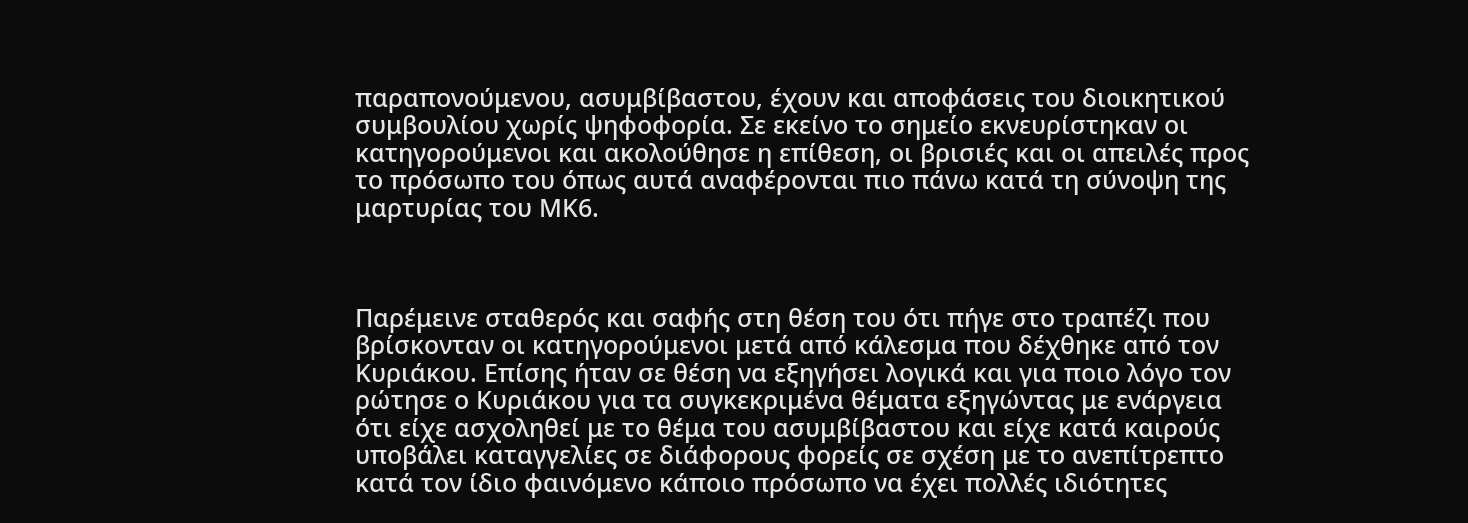παραπονούμενου, ασυμβίβαστου, έχουν και αποφάσεις του διοικητικού συμβουλίου χωρίς ψηφοφορία. Σε εκείνο το σημείο εκνευρίστηκαν οι κατηγορούμενοι και ακολούθησε η επίθεση, οι βρισιές και οι απειλές προς το πρόσωπο του όπως αυτά αναφέρονται πιο πάνω κατά τη σύνοψη της μαρτυρίας του ΜΚ6.



Παρέμεινε σταθερός και σαφής στη θέση του ότι πήγε στο τραπέζι που βρίσκονταν οι κατηγορούμενοι μετά από κάλεσμα που δέχθηκε από τον Κυριάκου. Επίσης ήταν σε θέση να εξηγήσει λογικά και για ποιο λόγο τον ρώτησε ο Κυριάκου για τα συγκεκριμένα θέματα εξηγώντας με ενάργεια ότι είχε ασχοληθεί με το θέμα του ασυμβίβαστου και είχε κατά καιρούς υποβάλει καταγγελίες σε διάφορους φορείς σε σχέση με το ανεπίτρεπτο κατά τον ίδιο φαινόμενο κάποιο πρόσωπο να έχει πολλές ιδιότητες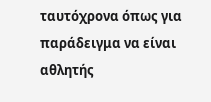ταυτόχρονα όπως για παράδειγμα να είναι αθλητής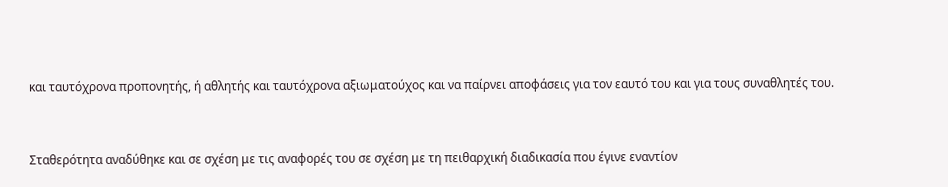και ταυτόχρονα προπονητής, ή αθλητής και ταυτόχρονα αξιωματούχος και να παίρνει αποφάσεις για τον εαυτό του και για τους συναθλητές του.



Σταθερότητα αναδύθηκε και σε σχέση με τις αναφορές του σε σχέση με τη πειθαρχική διαδικασία που έγινε εναντίον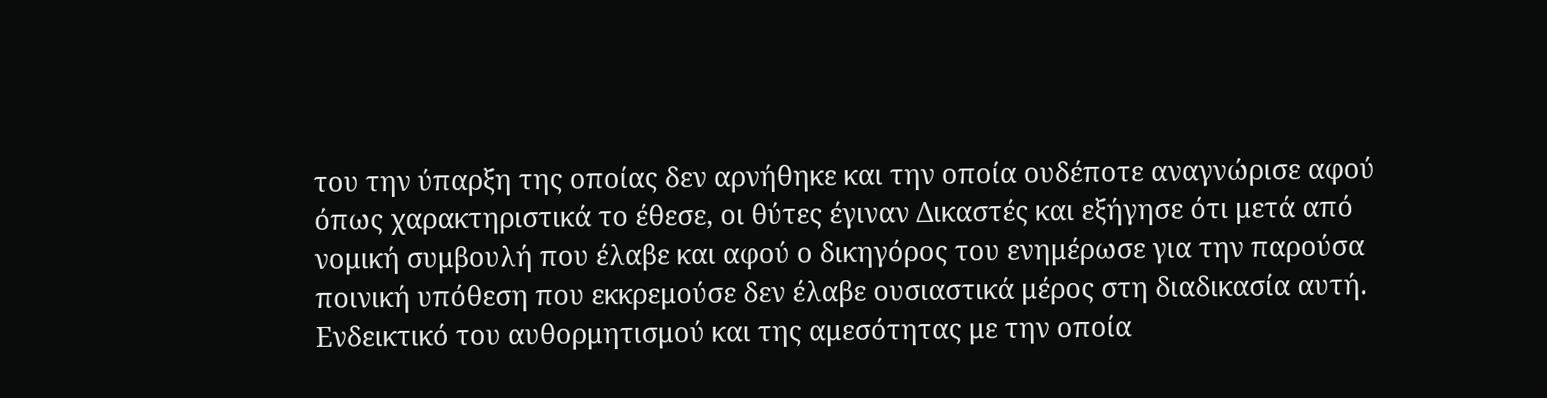του την ύπαρξη της οποίας δεν αρνήθηκε και την οποία ουδέποτε αναγνώρισε αφού όπως χαρακτηριστικά το έθεσε, οι θύτες έγιναν Δικαστές και εξήγησε ότι μετά από νομική συμβουλή που έλαβε και αφού ο δικηγόρος του ενημέρωσε για την παρούσα ποινική υπόθεση που εκκρεμούσε δεν έλαβε ουσιαστικά μέρος στη διαδικασία αυτή. Ενδεικτικό του αυθορμητισμού και της αμεσότητας με την οποία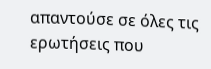απαντούσε σε όλες τις ερωτήσεις που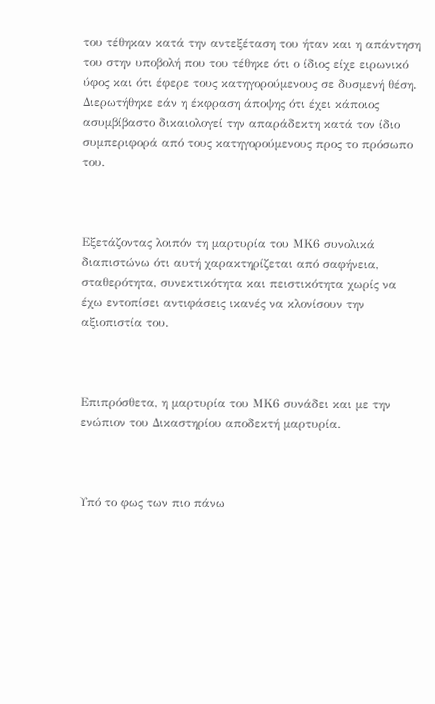του τέθηκαν κατά την αντεξέταση του ήταν και η απάντηση του στην υποβολή που του τέθηκε ότι ο ίδιος είχε ειρωνικό ύφος και ότι έφερε τους κατηγορούμενους σε δυσμενή θέση. Διερωτήθηκε εάν η έκφραση άποψης ότι έχει κάποιος ασυμβίβαστο δικαιολογεί την απαράδεκτη κατά τον ίδιο συμπεριφορά από τους κατηγορούμενους προς το πρόσωπο του.



Εξετάζοντας λοιπόν τη μαρτυρία του ΜΚ6 συνολικά διαπιστώνω ότι αυτή χαρακτηρίζεται από σαφήνεια, σταθερότητα, συνεκτικότητα και πειστικότητα χωρίς να έχω εντοπίσει αντιφάσεις ικανές να κλονίσουν την αξιοπιστία του.



Επιπρόσθετα, η μαρτυρία του ΜΚ6 συνάδει και με την ενώπιον του Δικαστηρίου αποδεκτή μαρτυρία.



Υπό το φως των πιο πάνω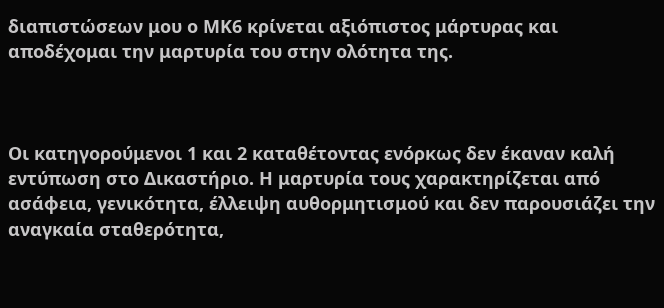διαπιστώσεων μου ο ΜΚ6 κρίνεται αξιόπιστος μάρτυρας και αποδέχομαι την μαρτυρία του στην ολότητα της.



Οι κατηγορούμενοι 1 και 2 καταθέτοντας ενόρκως δεν έκαναν καλή εντύπωση στο Δικαστήριο. Η μαρτυρία τους χαρακτηρίζεται από ασάφεια, γενικότητα, έλλειψη αυθορμητισμού και δεν παρουσιάζει την αναγκαία σταθερότητα,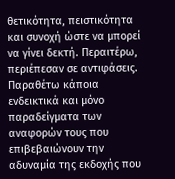θετικότητα, πειστικότητα και συνοχή ώστε να μπορεί να γίνει δεκτή. Περαιτέρω, περιέπεσαν σε αντιφάσεις. Παραθέτω κάποια ενδεικτικά και μόνο παραδείγματα των αναφορών τους που επιβεβαιώνουν την αδυναμία της εκδοχής που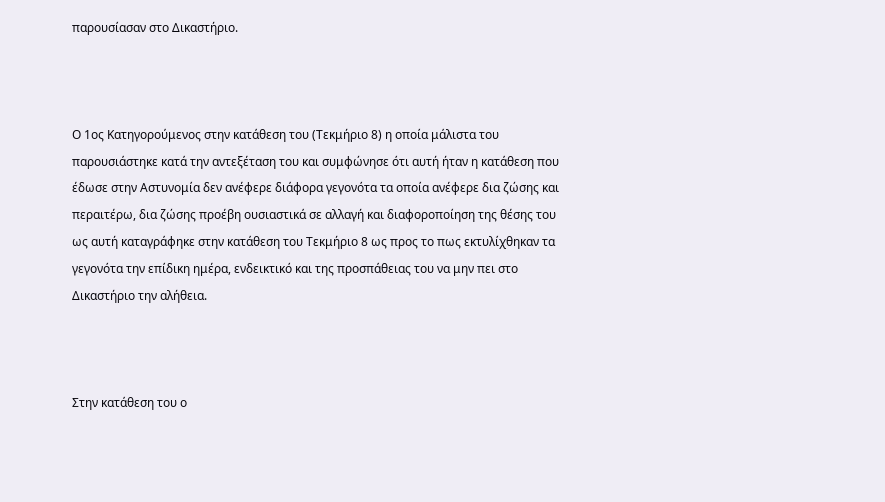παρουσίασαν στο Δικαστήριο.



Ο 1ος Κατηγορούμενος στην κατάθεση του (Τεκμήριο 8) η οποία μάλιστα του παρουσιάστηκε κατά την αντεξέταση του και συμφώνησε ότι αυτή ήταν η κατάθεση που έδωσε στην Αστυνομία δεν ανέφερε διάφορα γεγονότα τα οποία ανέφερε δια ζώσης και περαιτέρω, δια ζώσης προέβη ουσιαστικά σε αλλαγή και διαφοροποίηση της θέσης του ως αυτή καταγράφηκε στην κατάθεση του Τεκμήριο 8 ως προς το πως εκτυλίχθηκαν τα γεγονότα την επίδικη ημέρα, ενδεικτικό και της προσπάθειας του να μην πει στο Δικαστήριο την αλήθεια.



Στην κατάθεση του ο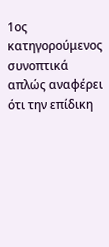1ος κατηγορούμενος συνοπτικά απλώς αναφέρει ότι την επίδικη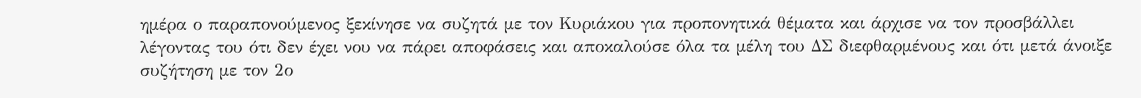ημέρα ο παραπονούμενος ξεκίνησε να συζητά με τον Κυριάκου για προπονητικά θέματα και άρχισε να τον προσβάλλει λέγοντας του ότι δεν έχει νου να πάρει αποφάσεις και αποκαλούσε όλα τα μέλη του ΔΣ διεφθαρμένους και ότι μετά άνοιξε συζήτηση με τον 2ο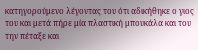κατηγορούμενο λέγοντας του ότι αδικήθηκε ο γιος του και μετά πήρε μία πλαστική μπουκάλα και του την πέταξε και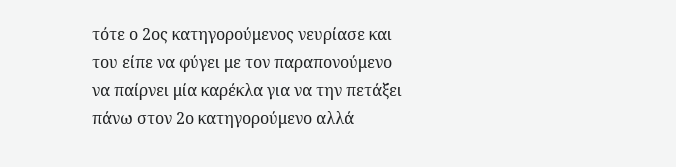τότε ο 2ος κατηγορούμενος νευρίασε και του είπε να φύγει με τον παραπονούμενο να παίρνει μία καρέκλα για να την πετάξει πάνω στον 2ο κατηγορούμενο αλλά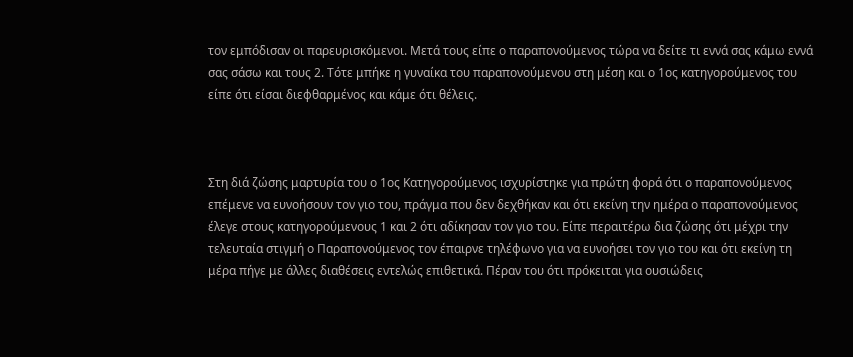τον εμπόδισαν οι παρευρισκόμενοι. Μετά τους είπε ο παραπονούμενος τώρα να δείτε τι εννά σας κάμω εννά σας σάσω και τους 2. Τότε μπήκε η γυναίκα του παραπονούμενου στη μέση και ο 1ος κατηγορούμενος του είπε ότι είσαι διεφθαρμένος και κάμε ότι θέλεις.



Στη διά ζώσης μαρτυρία του ο 1ος Κατηγορούμενος ισχυρίστηκε για πρώτη φορά ότι ο παραπονούμενος επέμενε να ευνοήσουν τον γιο του, πράγμα που δεν δεχθήκαν και ότι εκείνη την ημέρα ο παραπονούμενος έλεγε στους κατηγορούμενους 1 και 2 ότι αδίκησαν τον γιο του. Είπε περαιτέρω δια ζώσης ότι μέχρι την τελευταία στιγμή ο Παραπονούμενος τον έπαιρνε τηλέφωνο για να ευνοήσει τον γιο του και ότι εκείνη τη μέρα πήγε με άλλες διαθέσεις εντελώς επιθετικά. Πέραν του ότι πρόκειται για ουσιώδεις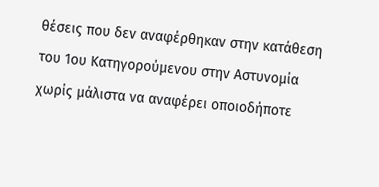θέσεις που δεν αναφέρθηκαν στην κατάθεση του 1ου Κατηγορούμενου στην Αστυνομία χωρίς μάλιστα να αναφέρει οποιοδήποτε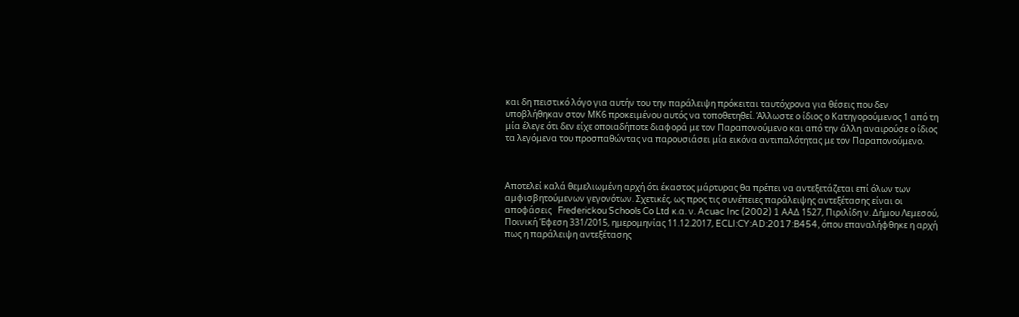και δη πειστικό λόγο για αυτήν του την παράλειψη πρόκειται ταυτόχρονα για θέσεις που δεν υποβλήθηκαν στον ΜΚ6 προκειμένου αυτός να τοποθετηθεί. Άλλωστε ο ίδιος ο Κατηγορούμενος 1 από τη μία έλεγε ότι δεν είχε οποιαδήποτε διαφορά με τον Παραπονούμενο και από την άλλη αναιρούσε ο ίδιος τα λεγόμενα του προσπαθώντας να παρουσιάσει μία εικόνα αντιπαλότητας με τον Παραπονούμενο.



Αποτελεί καλά θεμελιωμένη αρχή ότι έκαστος μάρτυρας θα πρέπει να αντεξετάζεται επί όλων των αμφισβητούμενων γεγονότων. Σχετικές, ως προς τις συνέπειες παράλειψης αντεξέτασης είναι οι αποφάσεις   Frederickou Schools Co Ltd κ.α. ν. Acuac Inc (2002) 1 ΑΑΔ 1527, Πιριλίδη ν. Δήμου Λεμεσού, Ποινική Έφεση 331/2015, ημερομηνίας 11.12.2017, ECLI:CY:AD:2017:B454, όπου επαναλήφθηκε η αρχή πως η παράλειψη αντεξέτασης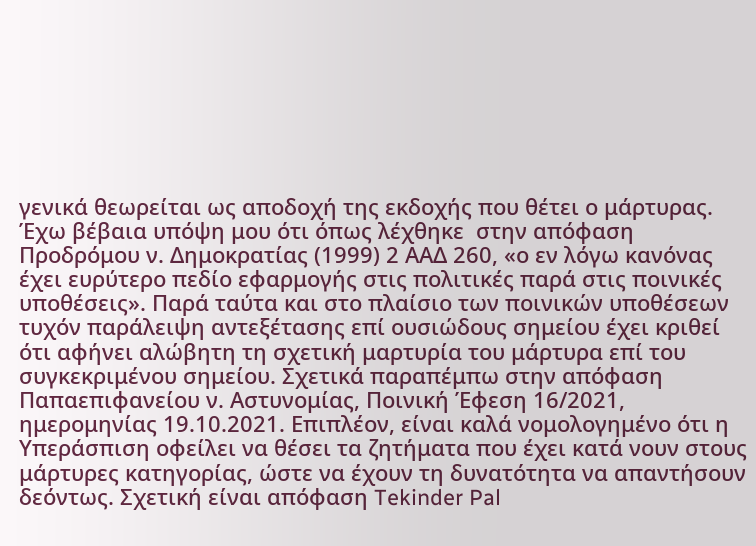γενικά θεωρείται ως αποδοχή της εκδοχής που θέτει ο μάρτυρας. Έχω βέβαια υπόψη μου ότι όπως λέχθηκε  στην απόφαση Προδρόμου ν. Δημοκρατίας (1999) 2 ΑΑΔ 260, «ο εν λόγω κανόνας έχει ευρύτερο πεδίο εφαρμογής στις πολιτικές παρά στις ποινικές υποθέσεις». Παρά ταύτα και στο πλαίσιο των ποινικών υποθέσεων τυχόν παράλειψη αντεξέτασης επί ουσιώδους σημείου έχει κριθεί ότι αφήνει αλώβητη τη σχετική μαρτυρία του μάρτυρα επί του συγκεκριμένου σημείου. Σχετικά παραπέμπω στην απόφαση Παπαεπιφανείου ν. Αστυνομίας, Ποινική Έφεση 16/2021, ημερομηνίας 19.10.2021. Επιπλέον, είναι καλά νομολογημένο ότι η Υπεράσπιση οφείλει να θέσει τα ζητήματα που έχει κατά νουν στους μάρτυρες κατηγορίας, ώστε να έχουν τη δυνατότητα να απαντήσουν δεόντως. Σχετική είναι απόφαση Tekinder Pal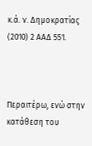κ.ά. ν. Δημοκρατίας (2010) 2 ΑΑΔ 551.



Περαιτέρω, ενώ στην κατάθεση του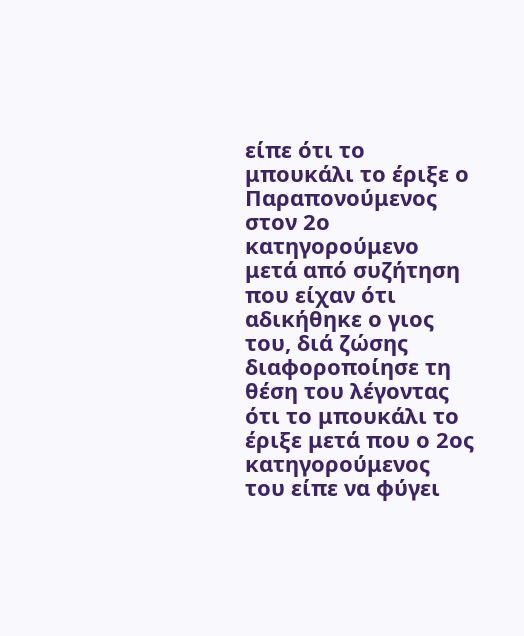είπε ότι το μπουκάλι το έριξε ο Παραπονούμενος στον 2ο κατηγορούμενο μετά από συζήτηση που είχαν ότι αδικήθηκε ο γιος του, διά ζώσης διαφοροποίησε τη θέση του λέγοντας ότι το μπουκάλι το έριξε μετά που ο 2ος κατηγορούμενος του είπε να φύγει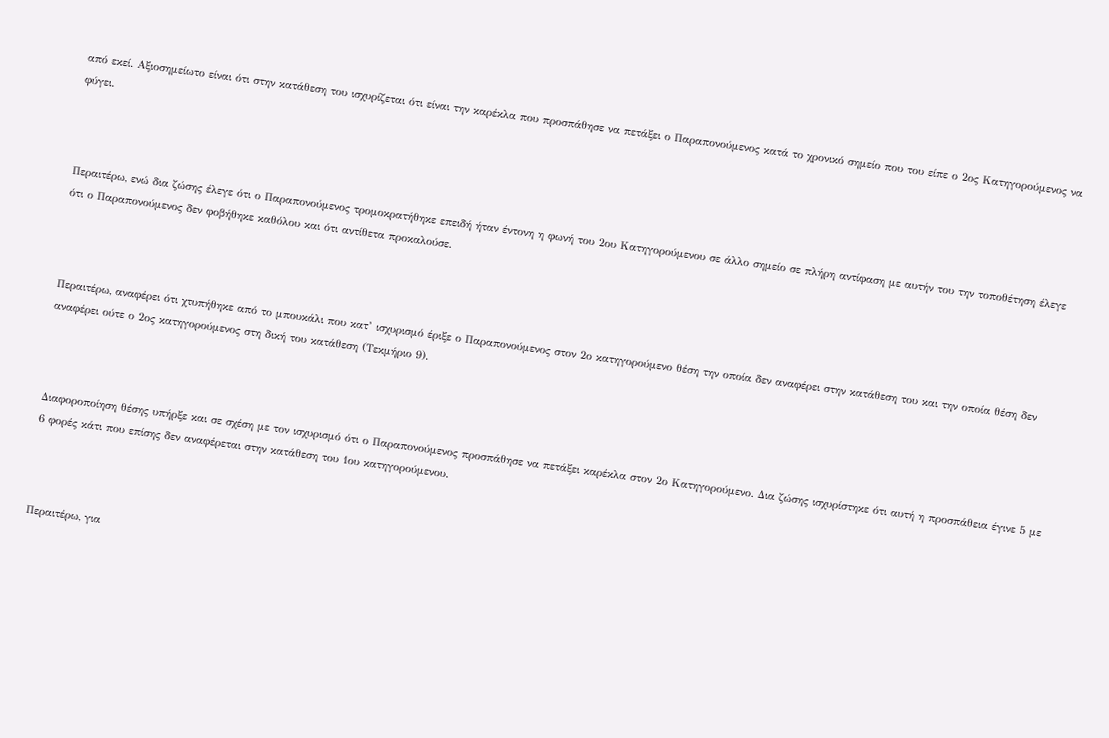από εκεί. Αξιοσημείωτο είναι ότι στην κατάθεση του ισχυρίζεται ότι είναι την καρέκλα που προσπάθησε να πετάξει ο Παραπονούμενος κατά το χρονικό σημείο που του είπε ο 2ος Κατηγορούμενος να φύγει.



Περαιτέρω, ενώ δια ζώσης έλεγε ότι ο Παραπονούμενος τρομοκρατήθηκε επειδή ήταν έντονη η φωνή του 2ου Κατηγορούμενου σε άλλο σημείο σε πλήρη αντίφαση με αυτήν του την τοποθέτηση έλεγε ότι ο Παραπονούμενος δεν φοβήθηκε καθόλου και ότι αντίθετα προκαλούσε.



Περαιτέρω, αναφέρει ότι χτυπήθηκε από το μπουκάλι που κατ’ ισχυρισμό έριξε ο Παραπονούμενος στον 2ο κατηγορούμενο θέση την οποία δεν αναφέρει στην κατάθεση του και την οποία θέση δεν αναφέρει ούτε ο 2ος κατηγορούμενος στη δική του κατάθεση (Τεκμήριο 9).



Διαφοροποίηση θέσης υπήρξε και σε σχέση με τον ισχυρισμό ότι ο Παραπονούμενος προσπάθησε να πετάξει καρέκλα στον 2ο Κατηγορούμενο. Δια ζώσης ισχυρίστηκε ότι αυτή η προσπάθεια έγινε 5 με 6 φορές κάτι που επίσης δεν αναφέρεται στην κατάθεση του 1ου κατηγορούμενου.



Περαιτέρω, για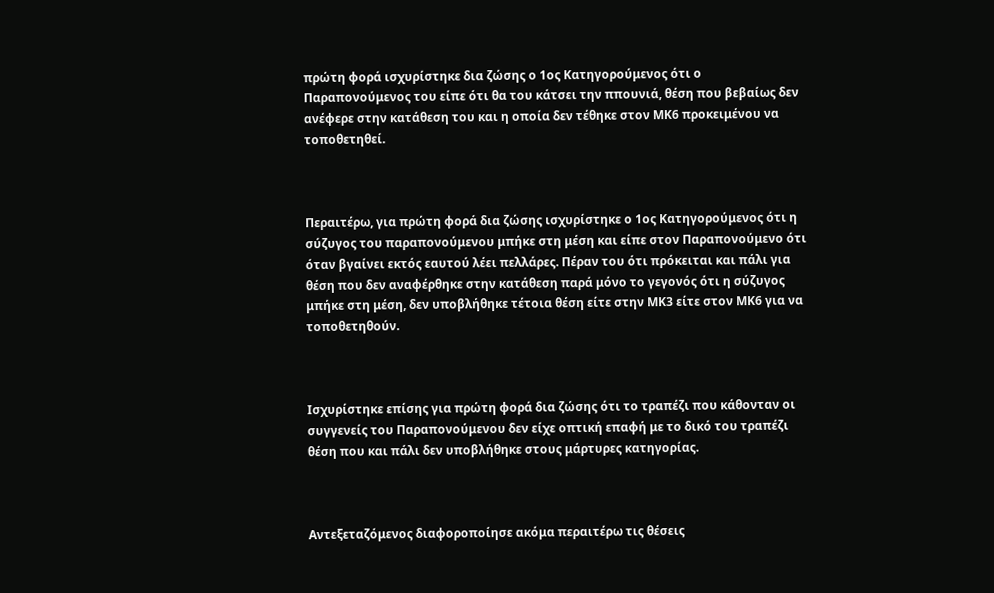πρώτη φορά ισχυρίστηκε δια ζώσης ο 1ος Κατηγορούμενος ότι ο Παραπονούμενος του είπε ότι θα του κάτσει την ππουνιά, θέση που βεβαίως δεν ανέφερε στην κατάθεση του και η οποία δεν τέθηκε στον ΜΚ6 προκειμένου να τοποθετηθεί.



Περαιτέρω, για πρώτη φορά δια ζώσης ισχυρίστηκε ο 1ος Κατηγορούμενος ότι η σύζυγος του παραπονούμενου μπήκε στη μέση και είπε στον Παραπονούμενο ότι όταν βγαίνει εκτός εαυτού λέει πελλάρες. Πέραν του ότι πρόκειται και πάλι για θέση που δεν αναφέρθηκε στην κατάθεση παρά μόνο το γεγονός ότι η σύζυγος μπήκε στη μέση, δεν υποβλήθηκε τέτοια θέση είτε στην ΜΚ3 είτε στον ΜΚ6 για να τοποθετηθούν.



Ισχυρίστηκε επίσης για πρώτη φορά δια ζώσης ότι το τραπέζι που κάθονταν οι συγγενείς του Παραπονούμενου δεν είχε οπτική επαφή με το δικό του τραπέζι θέση που και πάλι δεν υποβλήθηκε στους μάρτυρες κατηγορίας.



Αντεξεταζόμενος διαφοροποίησε ακόμα περαιτέρω τις θέσεις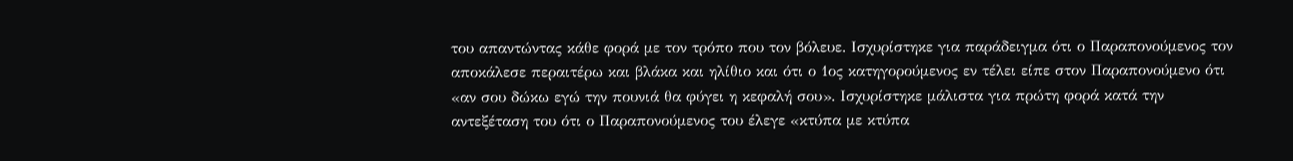του απαντώντας κάθε φορά με τον τρόπο που τον βόλευε. Ισχυρίστηκε για παράδειγμα ότι ο Παραπονούμενος τον αποκάλεσε περαιτέρω και βλάκα και ηλίθιο και ότι ο 1ος κατηγορούμενος εν τέλει είπε στον Παραπονούμενο ότι «αν σου δώκω εγώ την πουνιά θα φύγει η κεφαλή σου». Ισχυρίστηκε μάλιστα για πρώτη φορά κατά την αντεξέταση του ότι ο Παραπονούμενος του έλεγε «κτύπα με κτύπα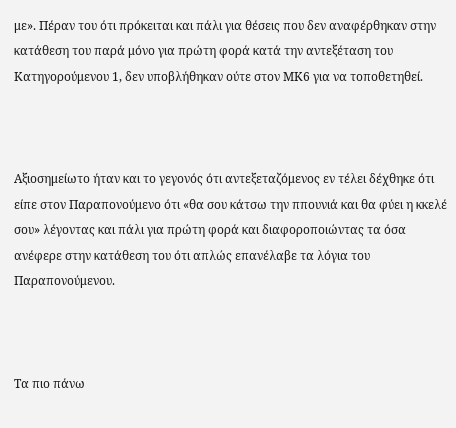με». Πέραν του ότι πρόκειται και πάλι για θέσεις που δεν αναφέρθηκαν στην κατάθεση του παρά μόνο για πρώτη φορά κατά την αντεξέταση του Κατηγορούμενου 1, δεν υποβλήθηκαν ούτε στον ΜΚ6 για να τοποθετηθεί.



Αξιοσημείωτο ήταν και το γεγονός ότι αντεξεταζόμενος εν τέλει δέχθηκε ότι είπε στον Παραπονούμενο ότι «θα σου κάτσω την ππουνιά και θα φύει η κκελέ σου» λέγοντας και πάλι για πρώτη φορά και διαφοροποιώντας τα όσα ανέφερε στην κατάθεση του ότι απλώς επανέλαβε τα λόγια του Παραπονούμενου.



Τα πιο πάνω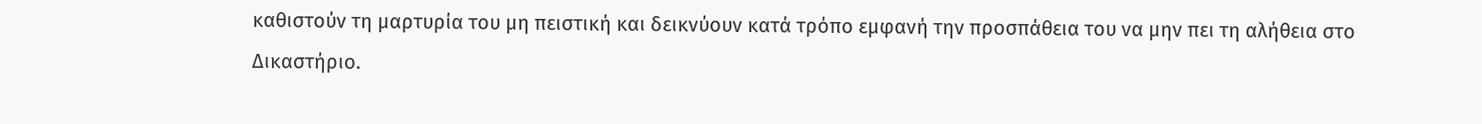καθιστούν τη μαρτυρία του μη πειστική και δεικνύουν κατά τρόπο εμφανή την προσπάθεια του να μην πει τη αλήθεια στο Δικαστήριο.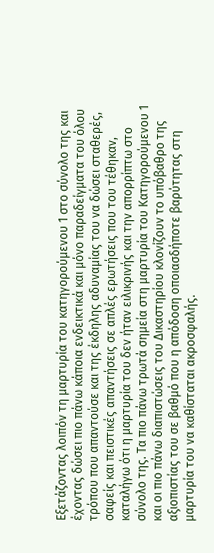Εξετάζοντας λοιπόν τη μαρτυρία του κατηγορούμενου 1 στο σύνολο της και έχοντας δώσει πιο πάνω κάποια ενδεικτικά και μόνο παραδείγματα του όλου τρόπου που απαντούσε και της έκδηλης αδυναμίας του να δώσει σταθερές, σαφείς και πειστικές απαντήσεις σε απλές ερωτήσεις που του τέθηκαν, καταλήγω ότι η μαρτυρία του δεν ήταν ειλικρινής και την απορρίπτω στο σύνολο της. Τα πιο πάνω τρωτά σημεία στη μαρτυρία του Κατηγορούμενου 1 και οι πιο πάνω διαπιστώσεις του Δικαστηρίου κλονίζουν το υπόβαθρο της αξιοπιστίας του σε βαθμό που η απόδοση οποιασδήποτε βαρύτητας στη μαρτυρία του να καθίσταται ακροσφαλής.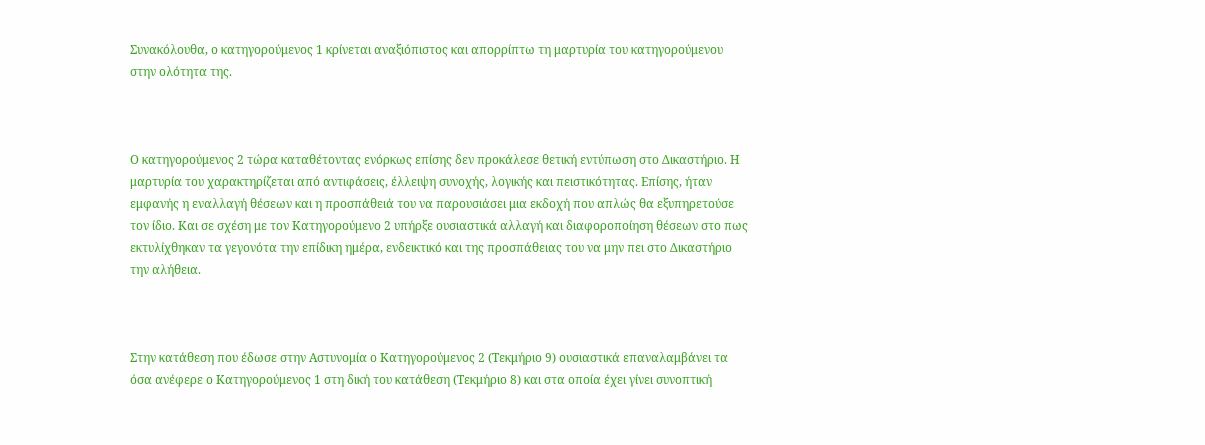Συνακόλουθα, ο κατηγορούμενος 1 κρίνεται αναξιόπιστος και απορρίπτω τη μαρτυρία του κατηγορούμενου στην ολότητα της.



Ο κατηγορούμενος 2 τώρα καταθέτοντας ενόρκως επίσης δεν προκάλεσε θετική εντύπωση στο Δικαστήριο. Η μαρτυρία του χαρακτηρίζεται από αντιφάσεις, έλλειψη συνοχής, λογικής και πειστικότητας. Επίσης, ήταν εμφανής η εναλλαγή θέσεων και η προσπάθειά του να παρουσιάσει μια εκδοχή που απλώς θα εξυπηρετούσε τον ίδιο. Και σε σχέση με τον Κατηγορούμενο 2 υπήρξε ουσιαστικά αλλαγή και διαφοροποίηση θέσεων στο πως εκτυλίχθηκαν τα γεγονότα την επίδικη ημέρα, ενδεικτικό και της προσπάθειας του να μην πει στο Δικαστήριο την αλήθεια.



Στην κατάθεση που έδωσε στην Αστυνομία ο Κατηγορούμενος 2 (Τεκμήριο 9) ουσιαστικά επαναλαμβάνει τα όσα ανέφερε ο Κατηγορούμενος 1 στη δική του κατάθεση (Τεκμήριο 8) και στα οποία έχει γίνει συνοπτική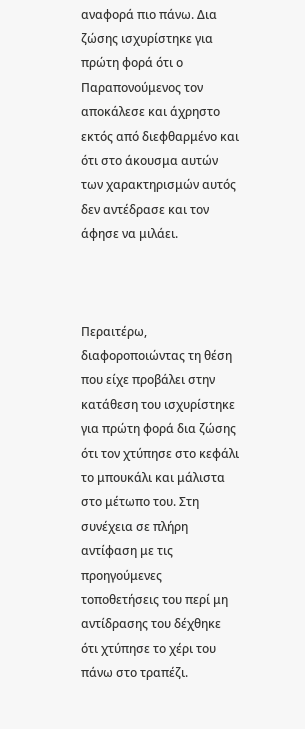αναφορά πιο πάνω. Δια ζώσης ισχυρίστηκε για πρώτη φορά ότι ο Παραπονούμενος τον αποκάλεσε και άχρηστο εκτός από διεφθαρμένο και ότι στο άκουσμα αυτών των χαρακτηρισμών αυτός δεν αντέδρασε και τον άφησε να μιλάει.



Περαιτέρω, διαφοροποιώντας τη θέση που είχε προβάλει στην κατάθεση του ισχυρίστηκε για πρώτη φορά δια ζώσης ότι τον χτύπησε στο κεφάλι το μπουκάλι και μάλιστα στο μέτωπο του. Στη συνέχεια σε πλήρη αντίφαση με τις προηγούμενες τοποθετήσεις του περί μη αντίδρασης του δέχθηκε ότι χτύπησε το χέρι του πάνω στο τραπέζι.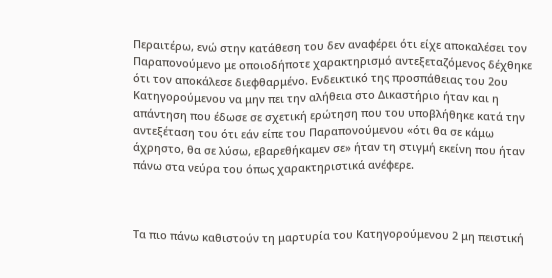Περαιτέρω, ενώ στην κατάθεση του δεν αναφέρει ότι είχε αποκαλέσει τον Παραπονούμενο με οποιοδήποτε χαρακτηρισμό αντεξεταζόμενος δέχθηκε ότι τον αποκάλεσε διεφθαρμένο. Ενδεικτικό της προσπάθειας του 2ου Κατηγορούμενου να μην πει την αλήθεια στο Δικαστήριο ήταν και η απάντηση που έδωσε σε σχετική ερώτηση που του υποβλήθηκε κατά την αντεξέταση του ότι εάν είπε του Παραπονούμενου «ότι θα σε κάμω άχρηστο, θα σε λύσω, εβαρεθήκαμεν σε» ήταν τη στιγμή εκείνη που ήταν πάνω στα νεύρα του όπως χαρακτηριστικά ανέφερε.



Τα πιο πάνω καθιστούν τη μαρτυρία του Κατηγορούμενου 2 μη πειστική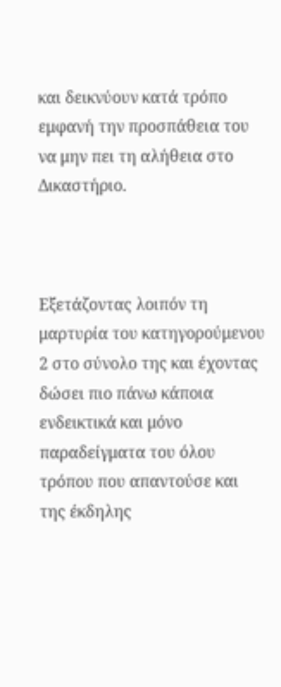και δεικνύουν κατά τρόπο εμφανή την προσπάθεια του να μην πει τη αλήθεια στο Δικαστήριο.



Εξετάζοντας λοιπόν τη μαρτυρία του κατηγορούμενου 2 στο σύνολο της και έχοντας δώσει πιο πάνω κάποια ενδεικτικά και μόνο παραδείγματα του όλου τρόπου που απαντούσε και της έκδηλης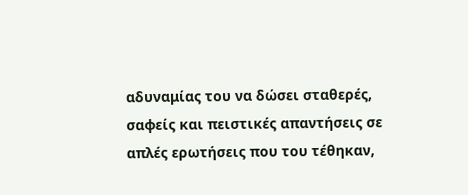αδυναμίας του να δώσει σταθερές, σαφείς και πειστικές απαντήσεις σε απλές ερωτήσεις που του τέθηκαν,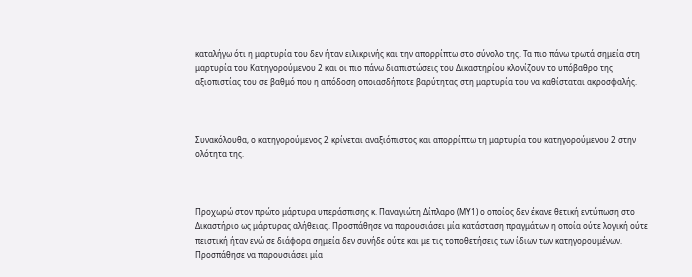καταλήγω ότι η μαρτυρία του δεν ήταν ειλικρινής και την απορρίπτω στο σύνολο της. Τα πιο πάνω τρωτά σημεία στη μαρτυρία του Κατηγορούμενου 2 και οι πιο πάνω διαπιστώσεις του Δικαστηρίου κλονίζουν το υπόβαθρο της αξιοπιστίας του σε βαθμό που η απόδοση οποιασδήποτε βαρύτητας στη μαρτυρία του να καθίσταται ακροσφαλής.



Συνακόλουθα, ο κατηγορούμενος 2 κρίνεται αναξιόπιστος και απορρίπτω τη μαρτυρία του κατηγορούμενου 2 στην ολότητα της.



Προχωρώ στον πρώτο μάρτυρα υπεράσπισης κ. Παναγιώτη Δίπλαρο (ΜΥ1) ο οποίος δεν έκανε θετική εντύπωση στο Δικαστήριο ως μάρτυρας αλήθειας. Προσπάθησε να παρουσιάσει μία κατάσταση πραγμάτων η οποία ούτε λογική ούτε πειστική ήταν ενώ σε διάφορα σημεία δεν συνήδε ούτε και με τις τοποθετήσεις των ίδιων των κατηγορουμένων. Προσπάθησε να παρουσιάσει μία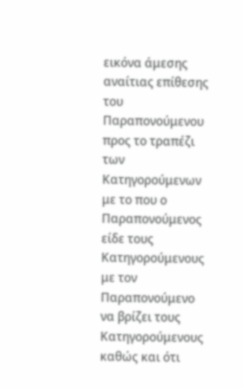εικόνα άμεσης αναίτιας επίθεσης του Παραπονούμενου προς το τραπέζι των Κατηγορούμενων με το που ο Παραπονούμενος είδε τους Κατηγορούμενους με τον Παραπονούμενο να βρίζει τους Κατηγορούμενους καθώς και ότι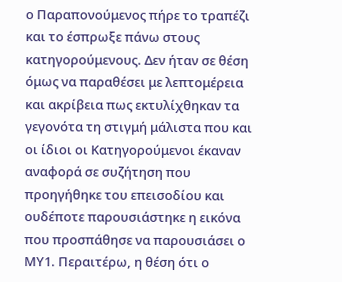ο Παραπονούμενος πήρε το τραπέζι και το έσπρωξε πάνω στους κατηγορούμενους. Δεν ήταν σε θέση όμως να παραθέσει με λεπτομέρεια και ακρίβεια πως εκτυλίχθηκαν τα γεγονότα τη στιγμή μάλιστα που και οι ίδιοι οι Κατηγορούμενοι έκαναν αναφορά σε συζήτηση που προηγήθηκε του επεισοδίου και ουδέποτε παρουσιάστηκε η εικόνα που προσπάθησε να παρουσιάσει ο ΜΥ1. Περαιτέρω, η θέση ότι ο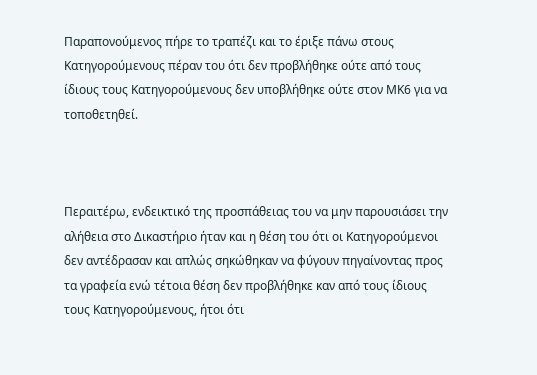Παραπονούμενος πήρε το τραπέζι και το έριξε πάνω στους Κατηγορούμενους πέραν του ότι δεν προβλήθηκε ούτε από τους ίδιους τους Κατηγορούμενους δεν υποβλήθηκε ούτε στον ΜΚ6 για να τοποθετηθεί.



Περαιτέρω, ενδεικτικό της προσπάθειας του να μην παρουσιάσει την αλήθεια στο Δικαστήριο ήταν και η θέση του ότι οι Κατηγορούμενοι δεν αντέδρασαν και απλώς σηκώθηκαν να φύγουν πηγαίνοντας προς τα γραφεία ενώ τέτοια θέση δεν προβλήθηκε καν από τους ίδιους τους Κατηγορούμενους, ήτοι ότι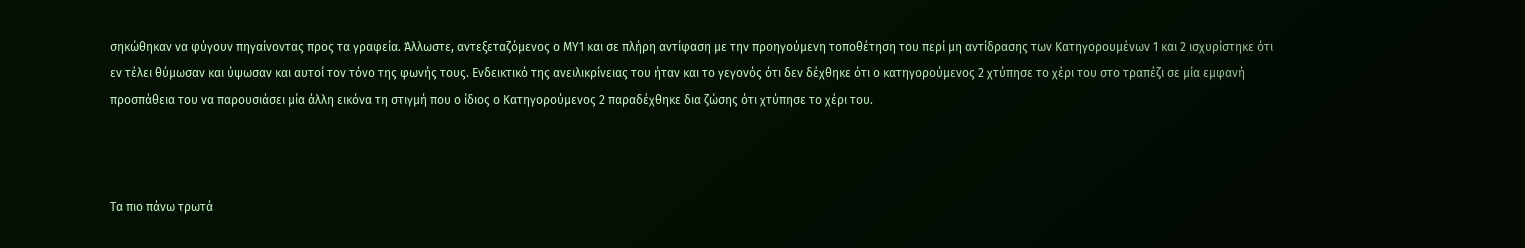σηκώθηκαν να φύγουν πηγαίνοντας προς τα γραφεία. Άλλωστε, αντεξεταζόμενος ο ΜΥ1 και σε πλήρη αντίφαση με την προηγούμενη τοποθέτηση του περί μη αντίδρασης των Κατηγορουμένων 1 και 2 ισχυρίστηκε ότι εν τέλει θύμωσαν και ύψωσαν και αυτοί τον τόνο της φωνής τους. Ενδεικτικό της ανειλικρίνειας του ήταν και το γεγονός ότι δεν δέχθηκε ότι ο κατηγορούμενος 2 χτύπησε το χέρι του στο τραπέζι σε μία εμφανή προσπάθεια του να παρουσιάσει μία άλλη εικόνα τη στιγμή που ο ίδιος ο Κατηγορούμενος 2 παραδέχθηκε δια ζώσης ότι χτύπησε το χέρι του.



Τα πιο πάνω τρωτά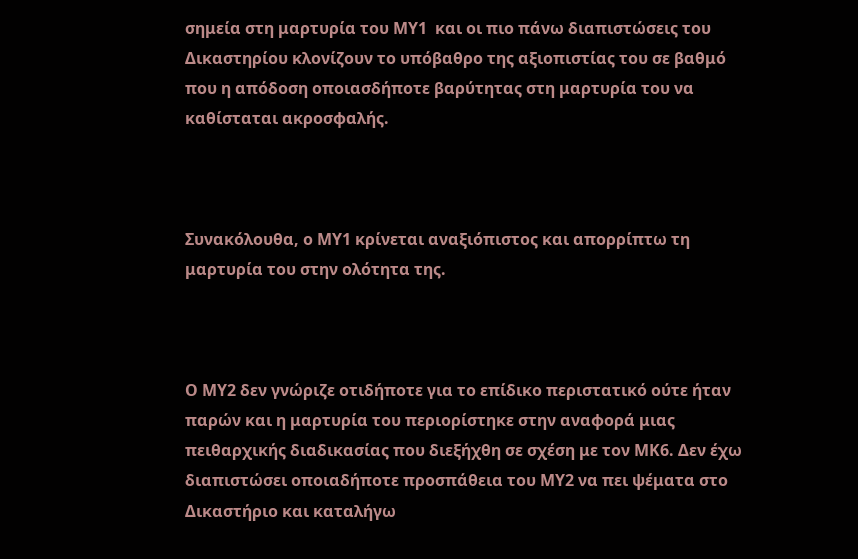σημεία στη μαρτυρία του ΜΥ1  και οι πιο πάνω διαπιστώσεις του Δικαστηρίου κλονίζουν το υπόβαθρο της αξιοπιστίας του σε βαθμό που η απόδοση οποιασδήποτε βαρύτητας στη μαρτυρία του να καθίσταται ακροσφαλής.



Συνακόλουθα, ο ΜΥ1 κρίνεται αναξιόπιστος και απορρίπτω τη μαρτυρία του στην ολότητα της.



Ο ΜΥ2 δεν γνώριζε οτιδήποτε για το επίδικο περιστατικό ούτε ήταν παρών και η μαρτυρία του περιορίστηκε στην αναφορά μιας πειθαρχικής διαδικασίας που διεξήχθη σε σχέση με τον ΜΚ6. Δεν έχω διαπιστώσει οποιαδήποτε προσπάθεια του ΜΥ2 να πει ψέματα στο Δικαστήριο και καταλήγω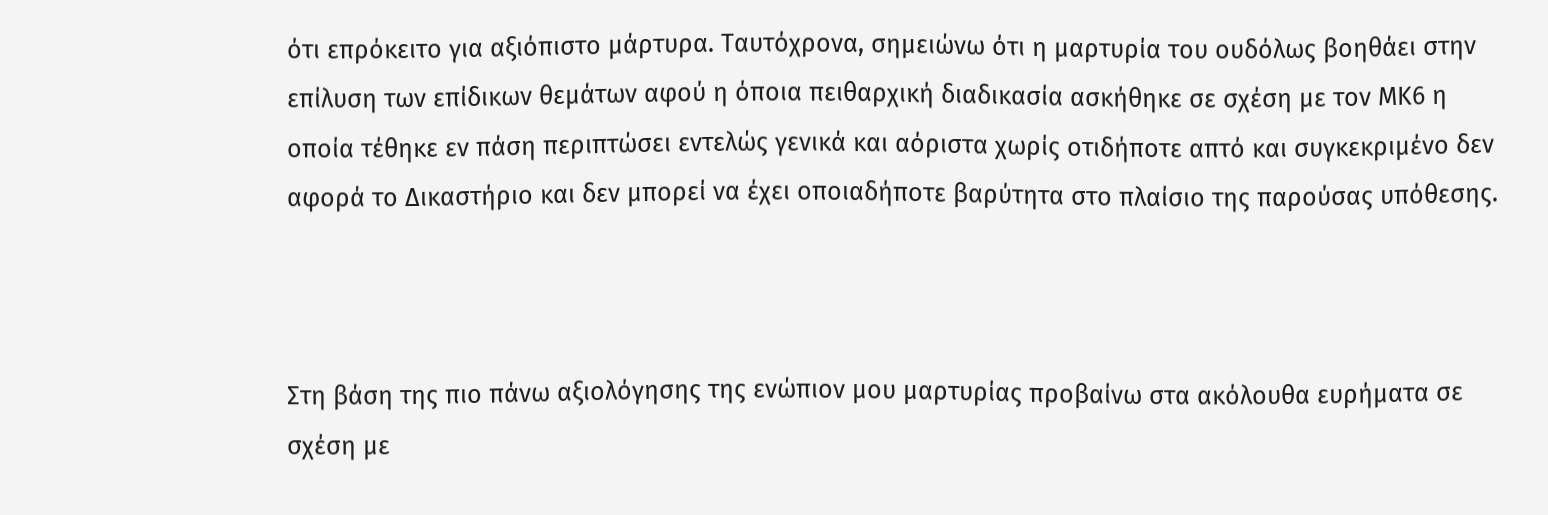ότι επρόκειτο για αξιόπιστο μάρτυρα. Ταυτόχρονα, σημειώνω ότι η μαρτυρία του ουδόλως βοηθάει στην επίλυση των επίδικων θεμάτων αφού η όποια πειθαρχική διαδικασία ασκήθηκε σε σχέση με τον ΜΚ6 η οποία τέθηκε εν πάση περιπτώσει εντελώς γενικά και αόριστα χωρίς οτιδήποτε απτό και συγκεκριμένο δεν αφορά το Δικαστήριο και δεν μπορεί να έχει οποιαδήποτε βαρύτητα στο πλαίσιο της παρούσας υπόθεσης.



Στη βάση της πιο πάνω αξιολόγησης της ενώπιον μου μαρτυρίας προβαίνω στα ακόλουθα ευρήματα σε σχέση με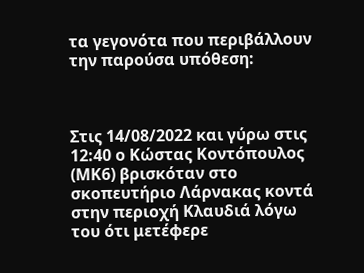τα γεγονότα που περιβάλλουν την παρούσα υπόθεση:



Στις 14/08/2022 και γύρω στις 12:40 ο Κώστας Κοντόπουλος (ΜΚ6) βρισκόταν στο σκοπευτήριο Λάρνακας κοντά στην περιοχή Κλαυδιά λόγω του ότι μετέφερε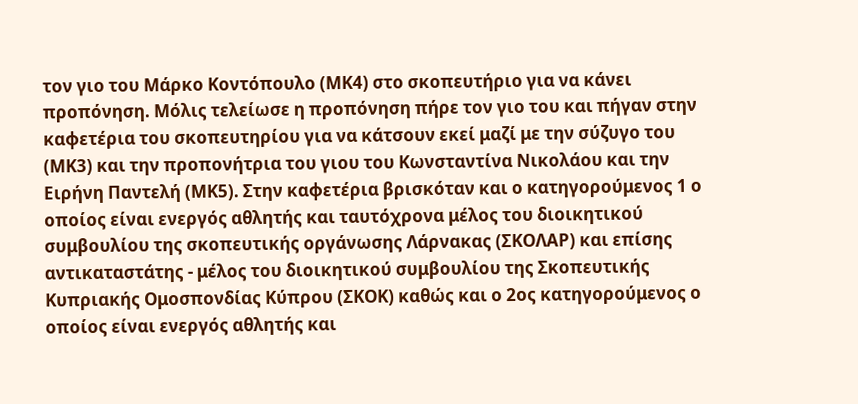τον γιο του Μάρκο Κοντόπουλο (ΜΚ4) στο σκοπευτήριο για να κάνει προπόνηση. Μόλις τελείωσε η προπόνηση πήρε τον γιο του και πήγαν στην καφετέρια του σκοπευτηρίου για να κάτσουν εκεί μαζί με την σύζυγο του (ΜΚ3) και την προπονήτρια του γιου του Κωνσταντίνα Νικολάου και την Eιρήνη Παντελή (ΜΚ5). Στην καφετέρια βρισκόταν και ο κατηγορούμενος 1 ο οποίος είναι ενεργός αθλητής και ταυτόχρονα μέλος του διοικητικού συμβουλίου της σκοπευτικής οργάνωσης Λάρνακας (ΣΚΟΛΑΡ) και επίσης αντικαταστάτης - μέλος του διοικητικού συμβουλίου της Σκοπευτικής Κυπριακής Ομοσπονδίας Κύπρου (ΣΚΟΚ) καθώς και ο 2ος κατηγορούμενος ο οποίος είναι ενεργός αθλητής και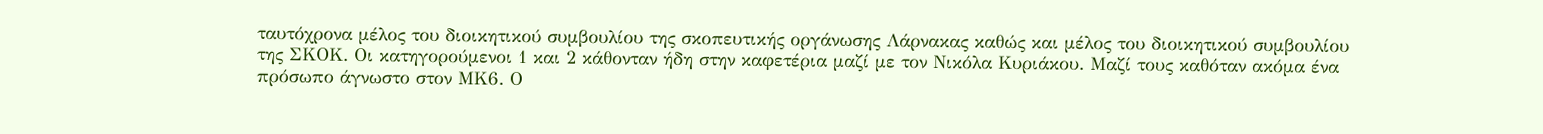ταυτόχρονα μέλος του διοικητικού συμβουλίου της σκοπευτικής οργάνωσης Λάρνακας καθώς και μέλος του διοικητικού συμβουλίου της ΣΚΟΚ. Οι κατηγορούμενοι 1 και 2 κάθονταν ήδη στην καφετέρια μαζί με τον Νικόλα Κυριάκου. Μαζί τους καθόταν ακόμα ένα πρόσωπο άγνωστο στον ΜΚ6. Ο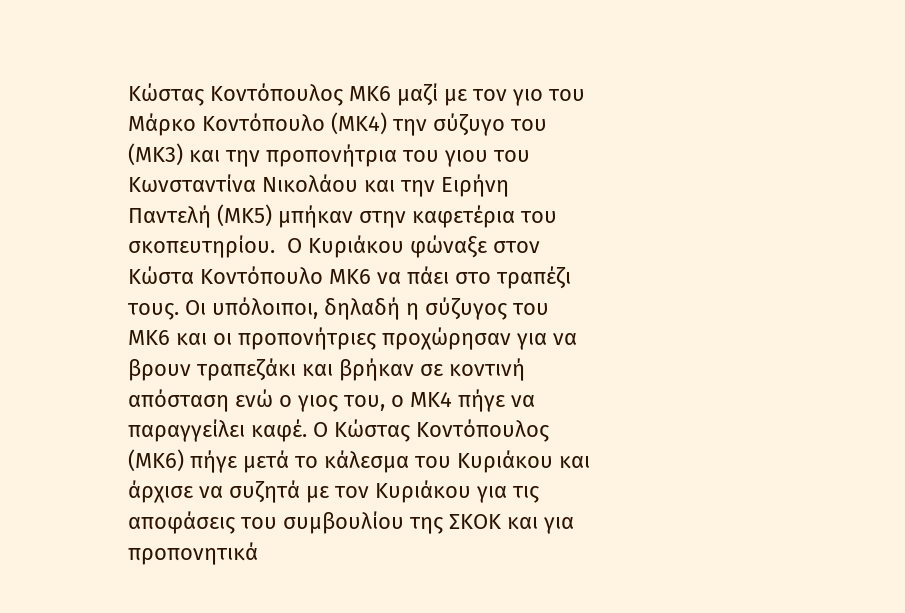Κώστας Κοντόπουλος ΜΚ6 μαζί με τον γιο του Μάρκο Κοντόπουλο (ΜΚ4) την σύζυγο του (ΜΚ3) και την προπονήτρια του γιου του Κωνσταντίνα Νικολάου και την Eιρήνη Παντελή (ΜΚ5) μπήκαν στην καφετέρια του σκοπευτηρίου.  Ο Κυριάκου φώναξε στον Κώστα Κοντόπουλο ΜΚ6 να πάει στο τραπέζι τους. Οι υπόλοιποι, δηλαδή η σύζυγος του ΜΚ6 και οι προπονήτριες προχώρησαν για να βρουν τραπεζάκι και βρήκαν σε κοντινή απόσταση ενώ ο γιος του, ο ΜΚ4 πήγε να παραγγείλει καφέ. Ο Κώστας Κοντόπουλος (ΜΚ6) πήγε μετά το κάλεσμα του Κυριάκου και άρχισε να συζητά με τον Κυριάκου για τις αποφάσεις του συμβουλίου της ΣΚΟΚ και για προπονητικά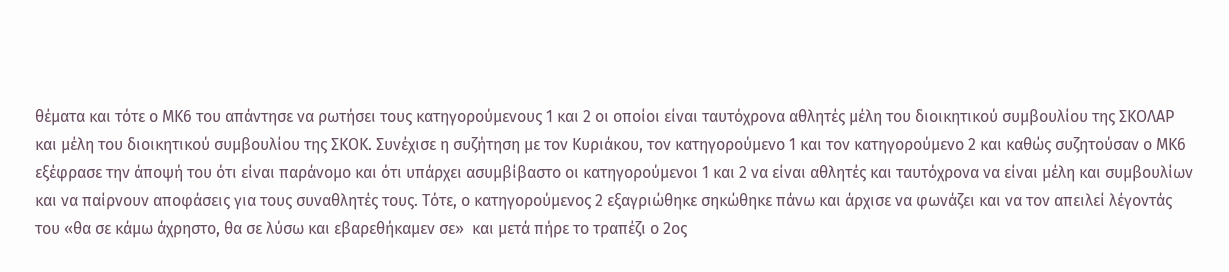θέματα και τότε ο ΜΚ6 του απάντησε να ρωτήσει τους κατηγορούμενους 1 και 2 οι οποίοι είναι ταυτόχρονα αθλητές μέλη του διοικητικού συμβουλίου της ΣΚΟΛΑΡ και μέλη του διοικητικού συμβουλίου της ΣΚΟΚ. Συνέχισε η συζήτηση με τον Κυριάκου, τον κατηγορούμενο 1 και τον κατηγορούμενο 2 και καθώς συζητούσαν ο ΜΚ6 εξέφρασε την άποψή του ότι είναι παράνομο και ότι υπάρχει ασυμβίβαστο οι κατηγορούμενοι 1 και 2 να είναι αθλητές και ταυτόχρονα να είναι μέλη και συμβουλίων και να παίρνουν αποφάσεις για τους συναθλητές τους. Τότε, ο κατηγορούμενος 2 εξαγριώθηκε σηκώθηκε πάνω και άρχισε να φωνάζει και να τον απειλεί λέγοντάς του «θα σε κάμω άχρηστο, θα σε λύσω και εβαρεθήκαμεν σε»  και μετά πήρε το τραπέζι ο 2ος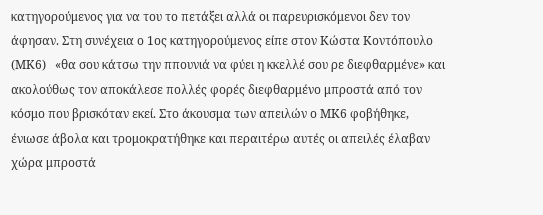κατηγορούμενος για να του το πετάξει αλλά οι παρευρισκόμενοι δεν τον άφησαν. Στη συνέχεια ο 1ος κατηγορούμενος είπε στον Κώστα Κοντόπουλο (ΜΚ6)   «θα σου κάτσω την ππουνιά να φύει η κκελλέ σου ρε διεφθαρμένε» και ακολούθως τον αποκάλεσε πολλές φορές διεφθαρμένο μπροστά από τον κόσμο που βρισκόταν εκεί. Στο άκουσμα των απειλών ο ΜΚ6 φοβήθηκε, ένιωσε άβολα και τρομοκρατήθηκε και περαιτέρω αυτές οι απειλές έλαβαν χώρα μπροστά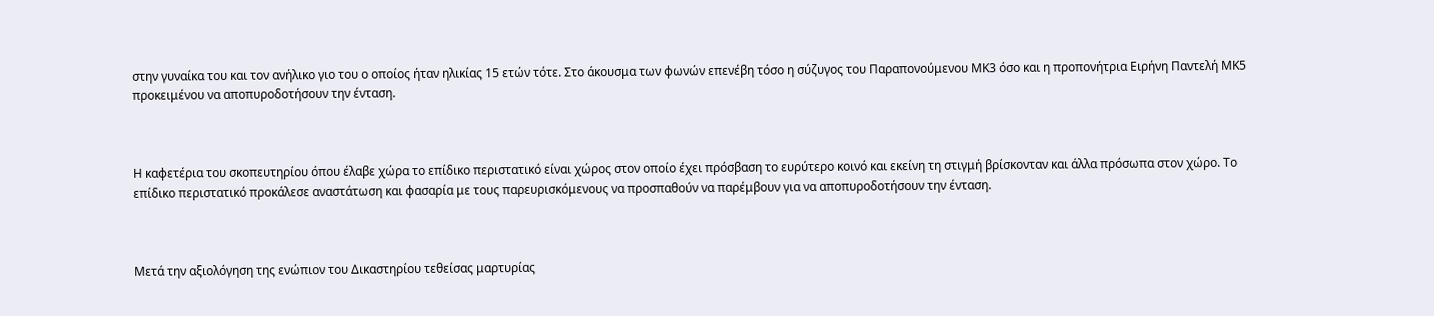στην γυναίκα του και τον ανήλικο γιο του ο οποίος ήταν ηλικίας 15 ετών τότε. Στο άκουσμα των φωνών επενέβη τόσο η σύζυγος του Παραπονούμενου ΜΚ3 όσο και η προπονήτρια Ειρήνη Παντελή ΜΚ5 προκειμένου να αποπυροδοτήσουν την ένταση.



Η καφετέρια του σκοπευτηρίου όπου έλαβε χώρα το επίδικο περιστατικό είναι χώρος στον οποίο έχει πρόσβαση το ευρύτερο κοινό και εκείνη τη στιγμή βρίσκονταν και άλλα πρόσωπα στον χώρο. Το επίδικο περιστατικό προκάλεσε αναστάτωση και φασαρία με τους παρευρισκόμενους να προσπαθούν να παρέμβουν για να αποπυροδοτήσουν την ένταση.



Μετά την αξιολόγηση της ενώπιον του Δικαστηρίου τεθείσας μαρτυρίας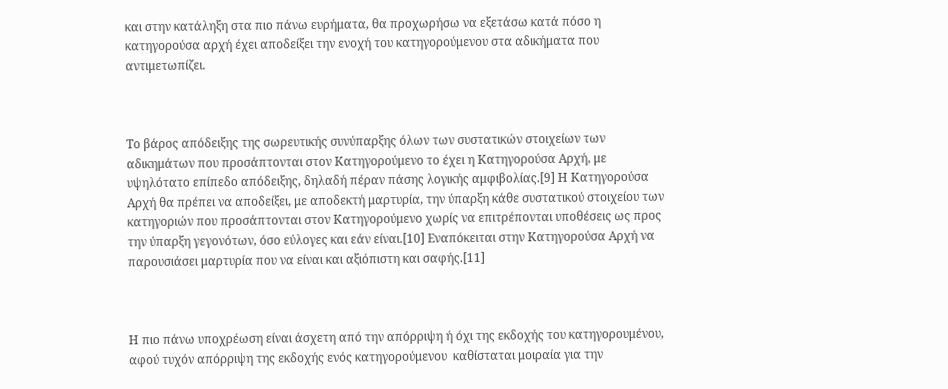και στην κατάληξη στα πιο πάνω ευρήματα, θα προχωρήσω να εξετάσω κατά πόσο η κατηγορούσα αρχή έχει αποδείξει την ενοχή του κατηγορούμενου στα αδικήματα που αντιμετωπίζει.



Tο βάρος απόδειξης της σωρευτικής συνύπαρξης όλων των συστατικών στοιχείων των αδικημάτων που προσάπτονται στον Κατηγορούμενο το έχει η Κατηγορούσα Αρχή, με υψηλότατο επίπεδο απόδειξης, δηλαδή πέραν πάσης λογικής αμφιβολίας.[9] Η Κατηγορούσα Αρχή θα πρέπει να αποδείξει, με αποδεκτή μαρτυρία, την ύπαρξη κάθε συστατικού στοιχείου των κατηγοριών που προσάπτονται στον Κατηγορούμενο χωρίς να επιτρέπονται υποθέσεις ως προς την ύπαρξη γεγονότων, όσο εύλογες και εάν είναι.[10] Εναπόκειται στην Κατηγορούσα Αρχή να παρουσιάσει μαρτυρία που να είναι και αξιόπιστη και σαφής.[11]



Η πιο πάνω υποχρέωση είναι άσχετη από την απόρριψη ή όχι της εκδοχής του κατηγορουμένου, αφού τυχόν απόρριψη της εκδοχής ενός κατηγορούμενου  καθίσταται μοιραία για την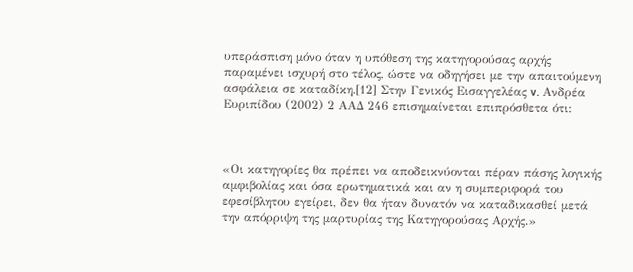υπεράσπιση μόνο όταν η υπόθεση της κατηγορούσας αρχής παραμένει ισχυρή στο τέλος, ώστε να οδηγήσει με την απαιτούμενη ασφάλεια σε καταδίκη.[12] Στην Γενικός Εισαγγελέας v. Ανδρέα Ευριπίδου (2002) 2 ΑΑΔ 246 επισημαίνεται επιπρόσθετα ότι:



«Οι κατηγορίες θα πρέπει να αποδεικνύονται πέραν πάσης λογικής αμφιβολίας και όσα ερωτηματικά και αν η συμπεριφορά του εφεσίβλητου εγείρει, δεν θα ήταν δυνατόν να καταδικασθεί μετά την απόρριψη της μαρτυρίας της Κατηγορούσας Αρχής.»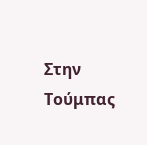Στην Τούμπας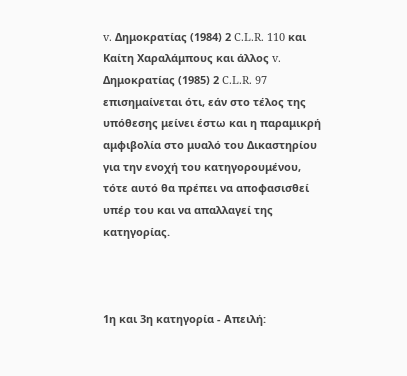v. Δημοκρατίας (1984) 2 C.L.R. 110 και Καίτη Χαραλάμπους και άλλος v. Δημοκρατίας (1985) 2 C.L.R. 97 επισημαίνεται ότι, εάν στο τέλος της υπόθεσης μείνει έστω και η παραμικρή αμφιβολία στο μυαλό του Δικαστηρίου για την ενοχή του κατηγορουμένου, τότε αυτό θα πρέπει να αποφασισθεί υπέρ του και να απαλλαγεί της κατηγορίας.



1η και 3η κατηγορία - Απειλή: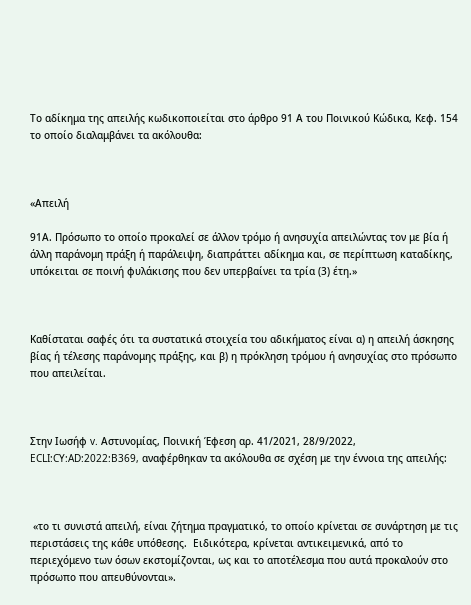Το αδίκημα της απειλής κωδικοποιείται στο άρθρο 91 Α του Ποινικού Κώδικα, Κεφ. 154 το οποίο διαλαμβάνει τα ακόλουθα:



«Απειλή

91Α. Πρόσωπο το οποίο προκαλεί σε άλλον τρόμο ή ανησυχία απειλώντας τον με βία ή άλλη παράνομη πράξη ή παράλειψη, διαπράττει αδίκημα και, σε περίπτωση καταδίκης, υπόκειται σε ποινή φυλάκισης που δεν υπερβαίνει τα τρία (3) έτη.»



Καθίσταται σαφές ότι τα συστατικά στοιχεία του αδικήματος είναι α) η απειλή άσκησης βίας ή τέλεσης παράνομης πράξης, και β) η πρόκληση τρόμου ή ανησυχίας στο πρόσωπο που απειλείται.



Στην Ιωσήφ v. Αστυνομίας, Ποινική Έφεση αρ. 41/2021, 28/9/2022, ECLI:CY:AD:2022:B369, αναφέρθηκαν τα ακόλουθα σε σχέση με την έννοια της απειλής:



 «το τι συνιστά απειλή, είναι ζήτημα πραγματικό, το οποίο κρίνεται σε συνάρτηση με τις περιστάσεις της κάθε υπόθεσης.  Ειδικότερα, κρίνεται αντικειμενικά, από το περιεχόμενο των όσων εκστομίζονται, ως και το αποτέλεσμα που αυτά προκαλούν στο πρόσωπο που απευθύνονται».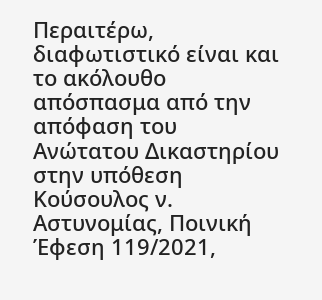Περαιτέρω, διαφωτιστικό είναι και το ακόλουθο απόσπασμα από την απόφαση του Ανώτατου Δικαστηρίου στην υπόθεση Κούσουλος ν. Αστυνομίας, Ποινική Έφεση 119/2021,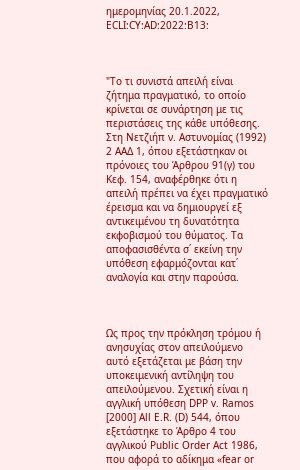ημερομηνίας 20.1.2022, ECLI:CY:AD:2022:B13:



"Το τι συνιστά απειλή είναι ζήτημα πραγματικό, το οποίο κρίνεται σε συνάρτηση με τις περιστάσεις της κάθε υπόθεσης. Στη Νετζιήπ ν. Αστυνομίας (1992) 2 ΑΑΔ 1, όπου εξετάστηκαν οι πρόνοιες του Άρθρου 91(γ) του Κεφ. 154, αναφέρθηκε ότι η απειλή πρέπει να έχει πραγματικό έρεισμα και να δημιουργεί εξ αντικειμένου τη δυνατότητα εκφοβισμού του θύματος. Τα αποφασισθέντα σ΄ εκείνη την υπόθεση εφαρμόζονται κατ΄ αναλογία και στην παρούσα.



Ως προς την πρόκληση τρόμου ή ανησυχίας στον απειλούμενο αυτό εξετάζεται με βάση την υποκειμενική αντίληψη του απειλούμενου. Σχετική είναι η αγγλική υπόθεση DPP v. Ramos [2000] All E.R. (D) 544, όπου εξετάστηκε το Άρθρο 4 του αγγλικού Public Order Act 1986, που αφορά το αδίκημα «fear or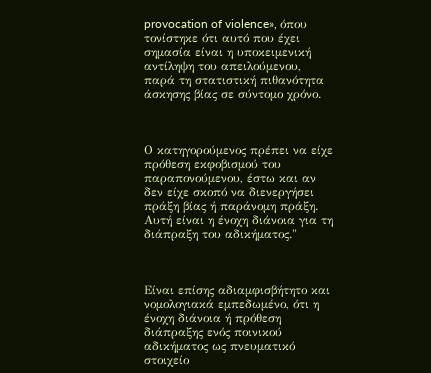provocation of violence», όπου τονίστηκε ότι αυτό που έχει σημασία είναι η υποκειμενική αντίληψη του απειλούμενου, παρά τη στατιστική πιθανότητα άσκησης βίας σε σύντομο χρόνο.



Ο κατηγορούμενος πρέπει να είχε πρόθεση εκφοβισμού του παραπονούμενου, έστω και αν δεν είχε σκοπό να διενεργήσει πράξη βίας ή παράνομη πράξη. Αυτή είναι η ένοχη διάνοια για τη διάπραξη του αδικήματος."



Είναι επίσης αδιαμφισβήτητο και νομολογιακά εμπεδωμένο, ότι η ένοχη διάνοια ή πρόθεση διάπραξης ενός ποινικού αδικήματος ως πνευματικό στοιχείο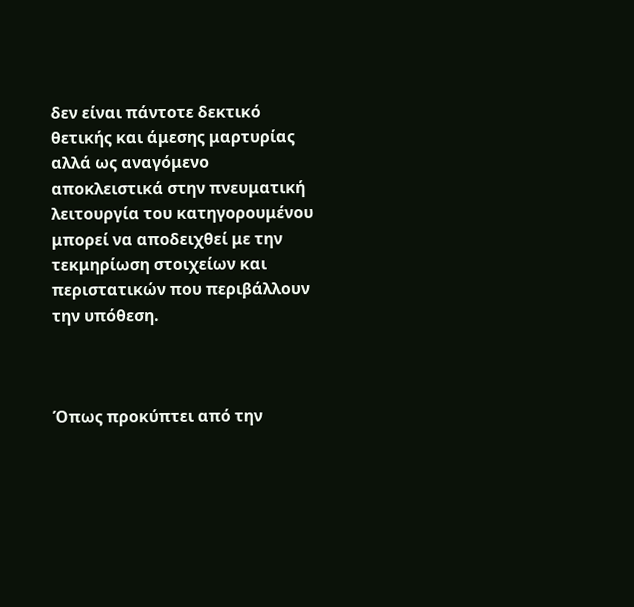δεν είναι πάντοτε δεκτικό θετικής και άμεσης μαρτυρίας αλλά ως αναγόμενο αποκλειστικά στην πνευματική λειτουργία του κατηγορουμένου μπορεί να αποδειχθεί με την τεκμηρίωση στοιχείων και περιστατικών που περιβάλλουν την υπόθεση.



Όπως προκύπτει από την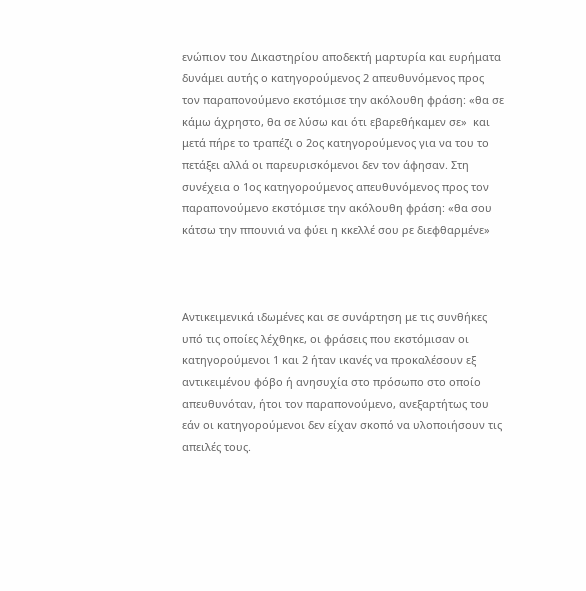ενώπιον του Δικαστηρίου αποδεκτή μαρτυρία και ευρήματα δυνάμει αυτής ο κατηγορούμενος 2 απευθυνόμενος προς τον παραπονούμενο εκστόμισε την ακόλουθη φράση: «θα σε κάμω άχρηστο, θα σε λύσω και ότι εβαρεθήκαμεν σε»  και μετά πήρε το τραπέζι ο 2ος κατηγορούμενος για να του το πετάξει αλλά οι παρευρισκόμενοι δεν τον άφησαν. Στη συνέχεια ο 1ος κατηγορούμενος απευθυνόμενος προς τον παραπονούμενο εκστόμισε την ακόλουθη φράση: «θα σου κάτσω την ππουνιά να φύει η κκελλέ σου ρε διεφθαρμένε»



Αντικειμενικά ιδωμένες και σε συνάρτηση με τις συνθήκες υπό τις οποίες λέχθηκε, οι φράσεις που εκστόμισαν οι κατηγορούμενοι 1 και 2 ήταν ικανές να προκαλέσουν εξ αντικειμένου φόβο ή ανησυχία στο πρόσωπο στο οποίο απευθυνόταν, ήτοι τον παραπονούμενο, ανεξαρτήτως του εάν οι κατηγορούμενοι δεν είχαν σκοπό να υλοποιήσουν τις απειλές τους.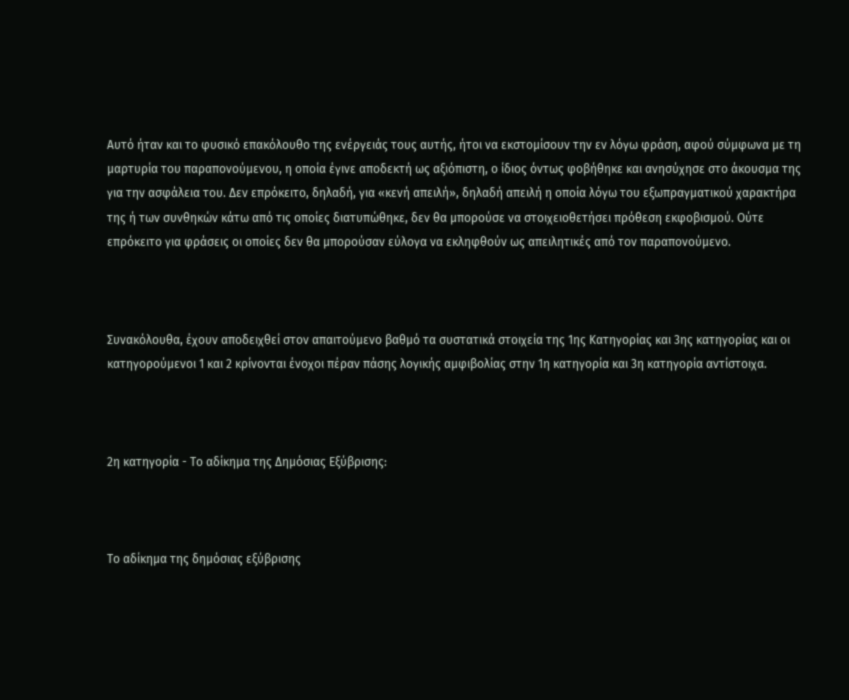Αυτό ήταν και το φυσικό επακόλουθο της ενέργειάς τους αυτής, ήτοι να εκστομίσουν την εν λόγω φράση, αφού σύμφωνα με τη μαρτυρία του παραπονούμενου, η οποία έγινε αποδεκτή ως αξιόπιστη, ο ίδιος όντως φοβήθηκε και ανησύχησε στο άκουσμα της για την ασφάλεια του. Δεν επρόκειτο, δηλαδή, για «κενή απειλή», δηλαδή απειλή η οποία λόγω του εξωπραγματικού χαρακτήρα της ή των συνθηκών κάτω από τις οποίες διατυπώθηκε, δεν θα μπορούσε να στοιχειοθετήσει πρόθεση εκφοβισμού. Ούτε επρόκειτο για φράσεις οι οποίες δεν θα μπορούσαν εύλογα να εκληφθούν ως απειλητικές από τον παραπονούμενο.



Συνακόλουθα, έχουν αποδειχθεί στον απαιτούμενο βαθμό τα συστατικά στοιχεία της 1ης Κατηγορίας και 3ης κατηγορίας και οι κατηγορούμενοι 1 και 2 κρίνονται ένοχοι πέραν πάσης λογικής αμφιβολίας στην 1η κατηγορία και 3η κατηγορία αντίστοιχα.



2η κατηγορία - Το αδίκημα της Δημόσιας Εξύβρισης:



Το αδίκημα της δημόσιας εξύβρισης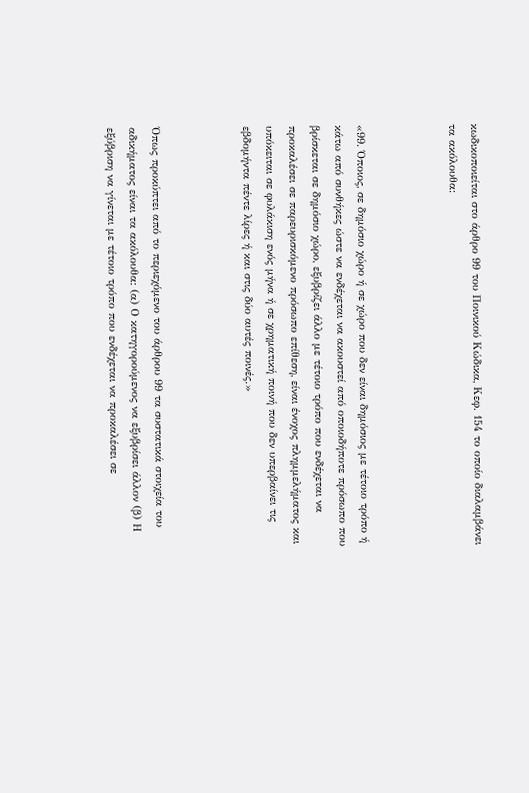κωδικοποιείται στο άρθρο 99 του Ποινικού Κώδικα, Κεφ. 154 το οποίο διαλαμβάνει τα ακόλουθα:



«99. Όποιος, σε δημόσιο χώρο ή σε χώρο που δεν είναι δημόσιος με τέτοιο τρόπο ή κάτω από συνθήκες ώστε να ενδέχεται να ακουστεί από οποιοδήποτε πρόσωπο που βρίσκεται σε δημόσιο χώρο, εξυβρίζει άλλο με τέτοιο τρόπο που ενδέχεται να προκαλέσει σε παρευρισκόμενο πρόσωπο επίθεση, είναι ένοχος πλημμελήματος και υπόκειται σε φυλάκιση ενός μήνα ή σε χρηματική ποινή που δεν υπερβαίνει τις εβδομήντα πέντε λίρες ή και στις δύο αυτές ποινές.»



Όπως προκύπτει από το περιεχόμενο του άρθρου 99 τα συστατικά στοιχεία του αδικήματος είναι τα ακόλουθα: (α) Ο κατηγορούμενος να εξυβρίσει άλλον (β) Η εξύβριση να γίνεται με τέτοιο τρόπο που ενδέχεται να προκαλέσει σε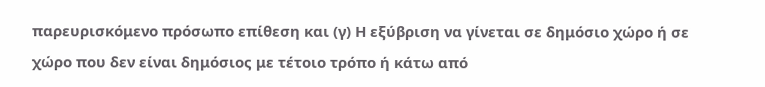παρευρισκόμενο πρόσωπο επίθεση και (γ) Η εξύβριση να γίνεται σε δημόσιο χώρο ή σε χώρο που δεν είναι δημόσιος με τέτοιο τρόπο ή κάτω από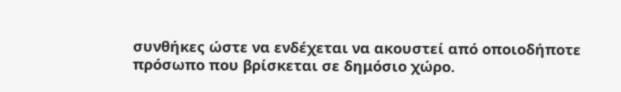συνθήκες ώστε να ενδέχεται να ακουστεί από οποιοδήποτε πρόσωπο που βρίσκεται σε δημόσιο χώρο.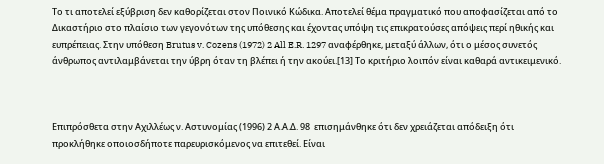Το τι αποτελεί εξύβριση δεν καθορίζεται στον Ποινικό Κώδικα. Αποτελεί θέμα πραγματικό που αποφασίζεται από το Δικαστήριο στο πλαίσιο των γεγονότων της υπόθεσης και έχοντας υπόψη τις επικρατούσες απόψεις περί ηθικής και ευπρέπειας. Στην υπόθεση Brutus v. Cozens (1972) 2 All E.R. 1297 αναφέρθηκε, μεταξύ άλλων, ότι ο μέσος συνετός άνθρωπος αντιλαμβάνεται την ύβρη όταν τη βλέπει ή την ακούει.[13] Το κριτήριο λοιπόν είναι καθαρά αντικειμενικό.



Επιπρόσθετα στην Αχιλλέως ν. Αστυνομίας (1996) 2 Α.Α.Δ. 98  επισημάνθηκε ότι δεν χρειάζεται απόδειξη ότι προκλήθηκε οποιοσδήποτε παρευρισκόμενος να επιτεθεί. Είναι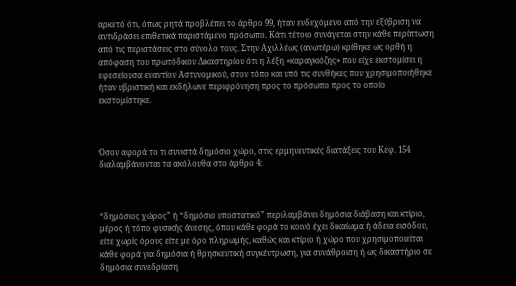αρκετό ότι, όπως ρητά προβλέπει το άρθρο 99, ήταν ενδεχόμενο από την εξύβριση να αντιδράσει επιθετικά παριστάμενο πρόσωπο. Κάτι τέτοιο συνάγεται στην κάθε περίπτωση από τις περιστάσεις στο σύνολο τους. Στην Αχιλλέως (ανωτέρω) κρίθηκε ως ορθή η απόφαση του πρωτόδικου Δικαστηρίου ότι η λέξη «καραγκιόζης» που είχε εκστομίσει η εφεσείουσα εναντίον Αστυνομικού, στον τόπο και υπό τις συνθήκες που χρησιμοποιήθηκε ήταν υβριστική και εκδήλωνε περιφρόνηση προς το πρόσωπο προς το οποίο εκστομίστηκε.



Όσον αφορά το τι συνιστά δημόσιο χώρο, στις ερμηνευτικές διατάξεις του Κεφ. 154 διαλαμβάνονται τα ακόλουθα στο άρθρο 4:



“δημόσιος χώρος” ή “δημόσιο υποστατικό” περιλαμβάνει δημόσια διάβαση και κτίριο, μέρος ή τόπο φυσικής άνεσης, όπου κάθε φορά το κοινό έχει δικαίωμα ή άδεια εισόδου, είτε χωρίς όρους είτε με όρο πληρωμής, καθώς και κτίριο ή χώρο που χρησιμοποιείται κάθε φορά για δημόσια ή θρησκευτική συγκέντρωση, για συνάθροιση ή ως δικαστήριο σε δημόσια συνεδρίαση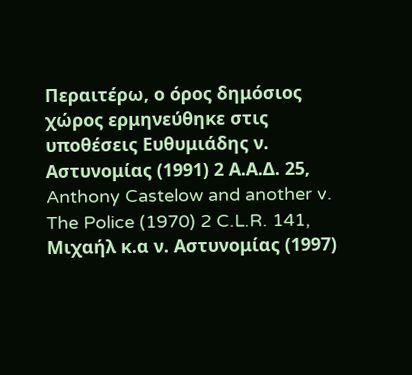Περαιτέρω, ο όρος δημόσιος χώρος ερμηνεύθηκε στις υποθέσεις Ευθυμιάδης ν. Αστυνομίας (1991) 2 Α.Α.Δ. 25, Anthony Castelow and another v. The Police (1970) 2 C.L.R. 141, Μιχαήλ κ.α ν. Αστυνομίας (1997)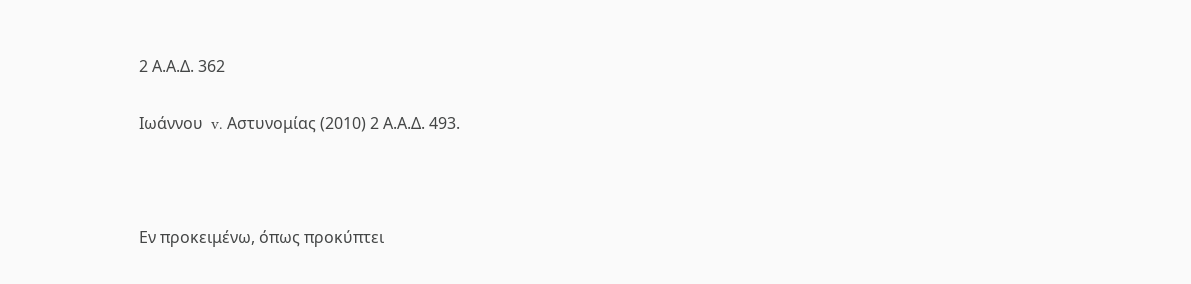2 Α.Α.Δ. 362

Ιωάννου  v. Αστυνομίας (2010) 2 Α.Α.Δ. 493.



Εν προκειμένω, όπως προκύπτει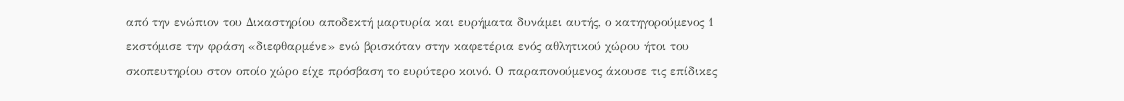από την ενώπιον του Δικαστηρίου αποδεκτή μαρτυρία και ευρήματα δυνάμει αυτής, ο κατηγορούμενος 1 εκστόμισε την φράση «διεφθαρμένε» ενώ βρισκόταν στην καφετέρια ενός αθλητικού χώρου ήτοι του σκοπευτηρίου στον οποίο χώρο είχε πρόσβαση το ευρύτερο κοινό. Ο παραπονούμενος άκουσε τις επίδικες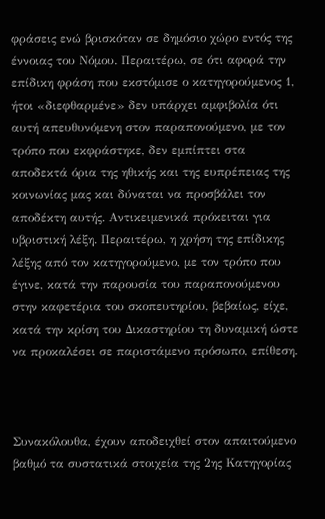φράσεις ενώ βρισκόταν σε δημόσιο χώρο εντός της έννοιας του Νόμου. Περαιτέρω, σε ότι αφορά την επίδικη φράση που εκστόμισε ο κατηγορούμενος 1, ήτοι «διεφθαρμένε» δεν υπάρχει αμφιβολία ότι αυτή απευθυνόμενη στον παραπονούμενο, με τον τρόπο που εκφράστηκε, δεν εμπίπτει στα αποδεκτά όρια της ηθικής και της ευπρέπειας της κοινωνίας μας και δύναται να προσβάλει τον αποδέκτη αυτής. Αντικειμενικά πρόκειται για υβριστική λέξη. Περαιτέρω, η χρήση της επίδικης λέξης από τον κατηγορούμενο, με τον τρόπο που έγινε, κατά την παρουσία του παραπονούμενου στην καφετέρια του σκοπευτηρίου, βεβαίως, είχε, κατά την κρίση του Δικαστηρίου τη δυναμική ώστε να προκαλέσει σε παριστάμενο πρόσωπο, επίθεση.



Συνακόλουθα, έχουν αποδειχθεί στον απαιτούμενο βαθμό τα συστατικά στοιχεία της 2ης Κατηγορίας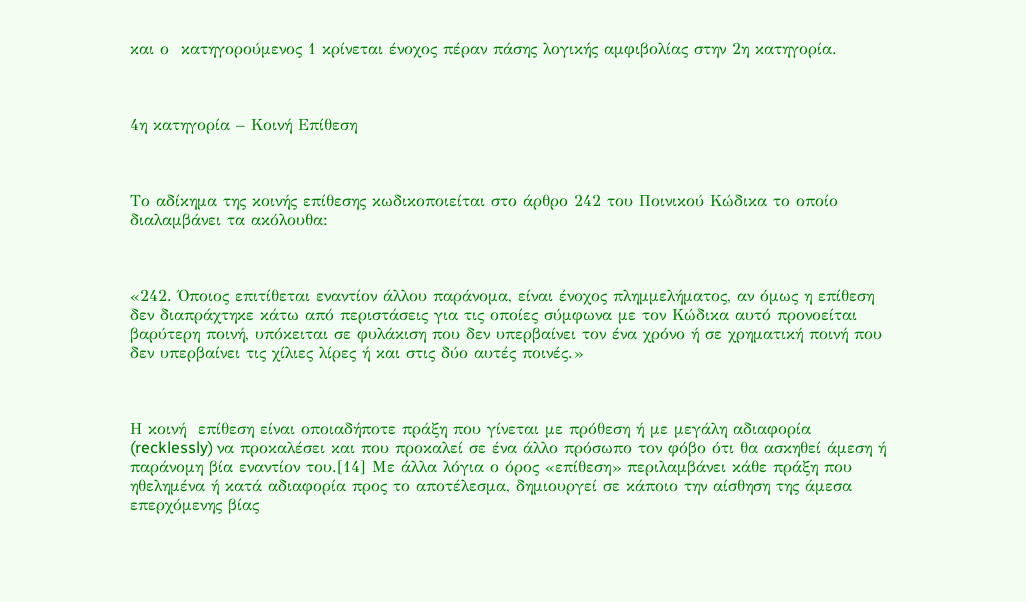και ο  κατηγορούμενος 1 κρίνεται ένοχος πέραν πάσης λογικής αμφιβολίας στην 2η κατηγορία.



4η κατηγορία – Κοινή Επίθεση



Το αδίκημα της κοινής επίθεσης κωδικοποιείται στο άρθρο 242 του Ποινικού Κώδικα το οποίο διαλαμβάνει τα ακόλουθα:



«242. Όποιος επιτίθεται εναντίον άλλου παράνομα, είναι ένοχος πλημμελήματος, αν όμως η επίθεση δεν διαπράχτηκε κάτω από περιστάσεις για τις οποίες σύμφωνα με τον Κώδικα αυτό προνοείται βαρύτερη ποινή, υπόκειται σε φυλάκιση που δεν υπερβαίνει τον ένα χρόνο ή σε χρηματική ποινή που δεν υπερβαίνει τις χίλιες λίρες ή και στις δύο αυτές ποινές.»



Η κοινή  επίθεση είναι οποιαδήποτε πράξη που γίνεται με πρόθεση ή με μεγάλη αδιαφορία (recklessly) να προκαλέσει και που προκαλεί σε ένα άλλο πρόσωπο τον φόβο ότι θα ασκηθεί άμεση ή παράνομη βία εναντίον του.[14] Με άλλα λόγια ο όρος «επίθεση» περιλαμβάνει κάθε πράξη που ηθελημένα ή κατά αδιαφορία προς το αποτέλεσμα, δημιουργεί σε κάποιο την αίσθηση της άμεσα επερχόμενης βίας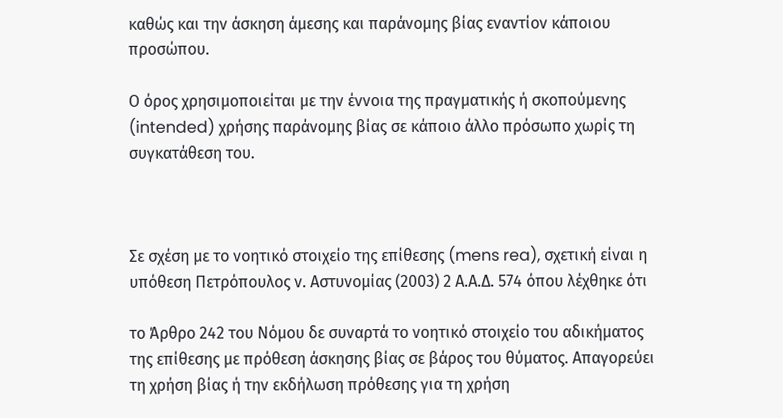καθώς και την άσκηση άμεσης και παράνομης βίας εναντίον κάποιου προσώπου.

Ο όρος χρησιμοποιείται με την έννοια της πραγματικής ή σκοπούμενης (intended) χρήσης παράνομης βίας σε κάποιο άλλο πρόσωπο χωρίς τη συγκατάθεση του.



Σε σχέση με το νοητικό στοιχείο της επίθεσης (mens rea), σχετική είναι η υπόθεση Πετρόπουλος ν. Αστυνομίας (2003) 2 Α.Α.Δ. 574 όπου λέχθηκε ότι

το Άρθρο 242 του Νόμου δε συναρτά το νοητικό στοιχείο του αδικήματος της επίθεσης με πρόθεση άσκησης βίας σε βάρος του θύματος. Απαγορεύει τη χρήση βίας ή την εκδήλωση πρόθεσης για τη χρήση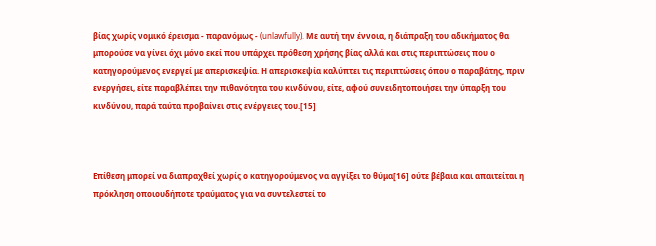βίας χωρίς νομικό έρεισμα - παρανόμως - (unlawfully). Με αυτή την έννοια, η διάπραξη του αδικήματος θα μπορούσε να γίνει όχι μόνο εκεί που υπάρχει πρόθεση χρήσης βίας αλλά και στις περιπτώσεις που ο κατηγορούμενος ενεργεί με απερισκεψία. Η απερισκεψία καλύπτει τις περιπτώσεις όπου ο παραβάτης, πριν ενεργήσει, είτε παραβλέπει την πιθανότητα του κινδύνου, είτε, αφού συνειδητοποιήσει την ύπαρξη του κινδύνου, παρά ταύτα προβαίνει στις ενέργειες του.[15]



Επίθεση μπορεί να διαπραχθεί χωρίς ο κατηγορούμενος να αγγίξει το θύμα[16] ούτε βέβαια και απαιτείται η πρόκληση οποιουδήποτε τραύματος για να συντελεστεί το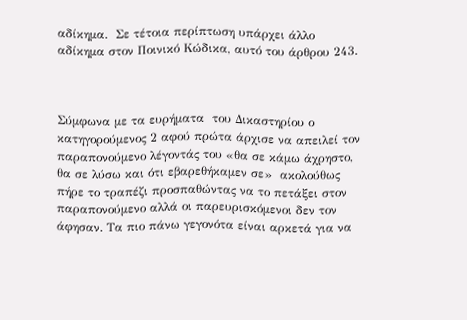αδίκημα.  Σε τέτοια περίπτωση υπάρχει άλλο αδίκημα στον Ποινικό Κώδικα, αυτό του άρθρου 243.



Σύμφωνα με τα ευρήματα  του Δικαστηρίου ο κατηγορούμενος 2 αφού πρώτα άρχισε να απειλεί τον παραπονούμενο λέγοντάς του «θα σε κάμω άχρηστο, θα σε λύσω και ότι εβαρεθήκαμεν σε»  ακολούθως πήρε το τραπέζι προσπαθώντας να το πετάξει στον παραπονούμενο αλλά οι παρευρισκόμενοι δεν τον άφησαν. Τα πιο πάνω γεγονότα είναι αρκετά για να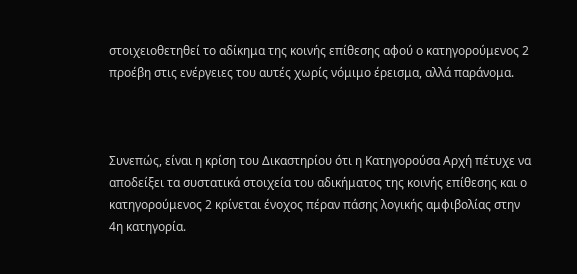στοιχειοθετηθεί το αδίκημα της κοινής επίθεσης αφού ο κατηγορούμενος 2 προέβη στις ενέργειες του αυτές χωρίς νόμιμο έρεισμα, αλλά παράνομα.



Συνεπώς, είναι η κρίση του Δικαστηρίου ότι η Κατηγορούσα Αρχή πέτυχε να αποδείξει τα συστατικά στοιχεία του αδικήματος της κοινής επίθεσης και ο κατηγορούμενος 2 κρίνεται ένοχος πέραν πάσης λογικής αμφιβολίας στην 4η κατηγορία.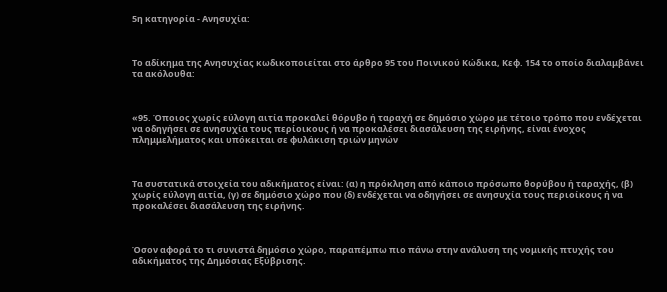5η κατηγορία - Ανησυχία:



Το αδίκημα της Ανησυχίας κωδικοποιείται στο άρθρο 95 του Ποινικού Κώδικα, Κεφ. 154 το οποίο διαλαμβάνει τα ακόλουθα:



«95. Όποιος χωρίς εύλογη αιτία προκαλεί θόρυβο ή ταραχή σε δημόσιο χώρο με τέτοιο τρόπο που ενδέχεται να οδηγήσει σε ανησυχία τους περίοικους ή να προκαλέσει διασάλευση της ειρήνης, είναι ένοχος πλημμελήματος και υπόκειται σε φυλάκιση τριών μηνών



Τα συστατικά στοιχεία του αδικήματος είναι: (α) η πρόκληση από κάποιο πρόσωπο θορύβου ή ταραχής, (β) χωρίς εύλογη αιτία, (γ) σε δημόσιο χώρο που (δ) ενδέχεται να οδηγήσει σε ανησυχία τους περιοίκους ή να προκαλέσει διασάλευση της ειρήνης.



Όσον αφορά το τι συνιστά δημόσιο χώρο, παραπέμπω πιο πάνω στην ανάλυση της νομικής πτυχής του αδικήματος της Δημόσιας Εξύβρισης.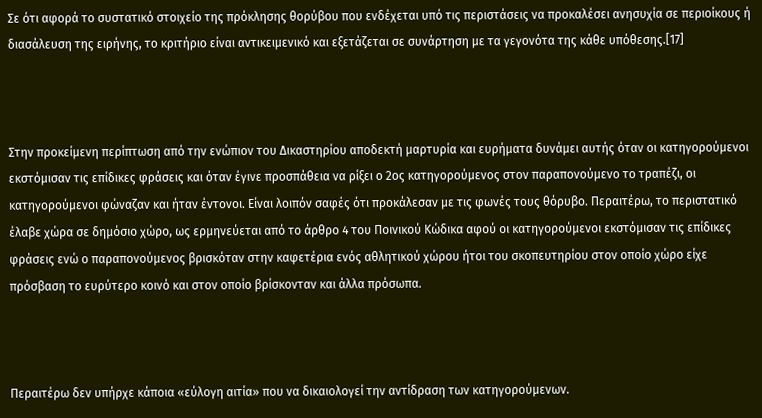Σε ότι αφορά το συστατικό στοιχείο της πρόκλησης θορύβου που ενδέχεται υπό τις περιστάσεις να προκαλέσει ανησυχία σε περιοίκους ή διασάλευση της ειρήνης, το κριτήριο είναι αντικειμενικό και εξετάζεται σε συνάρτηση με τα γεγονότα της κάθε υπόθεσης.[17]



Στην προκείμενη περίπτωση από την ενώπιον του Δικαστηρίου αποδεκτή μαρτυρία και ευρήματα δυνάμει αυτής όταν οι κατηγορούμενοι εκστόμισαν τις επίδικες φράσεις και όταν έγινε προσπάθεια να ρίξει ο 2ος κατηγορούμενος στον παραπονούμενο το τραπέζι, οι κατηγορούμενοι φώναζαν και ήταν έντονοι. Είναι λοιπόν σαφές ότι προκάλεσαν με τις φωνές τους θόρυβο. Περαιτέρω, το περιστατικό έλαβε χώρα σε δημόσιο χώρο, ως ερμηνεύεται από το άρθρο 4 του Ποινικού Κώδικα αφού οι κατηγορούμενοι εκστόμισαν τις επίδικες φράσεις ενώ ο παραπονούμενος βρισκόταν στην καφετέρια ενός αθλητικού χώρου ήτοι του σκοπευτηρίου στον οποίο χώρο είχε πρόσβαση το ευρύτερο κοινό και στον οποίο βρίσκονταν και άλλα πρόσωπα.



Περαιτέρω δεν υπήρχε κάποια «εύλογη αιτία» που να δικαιολογεί την αντίδραση των κατηγορούμενων.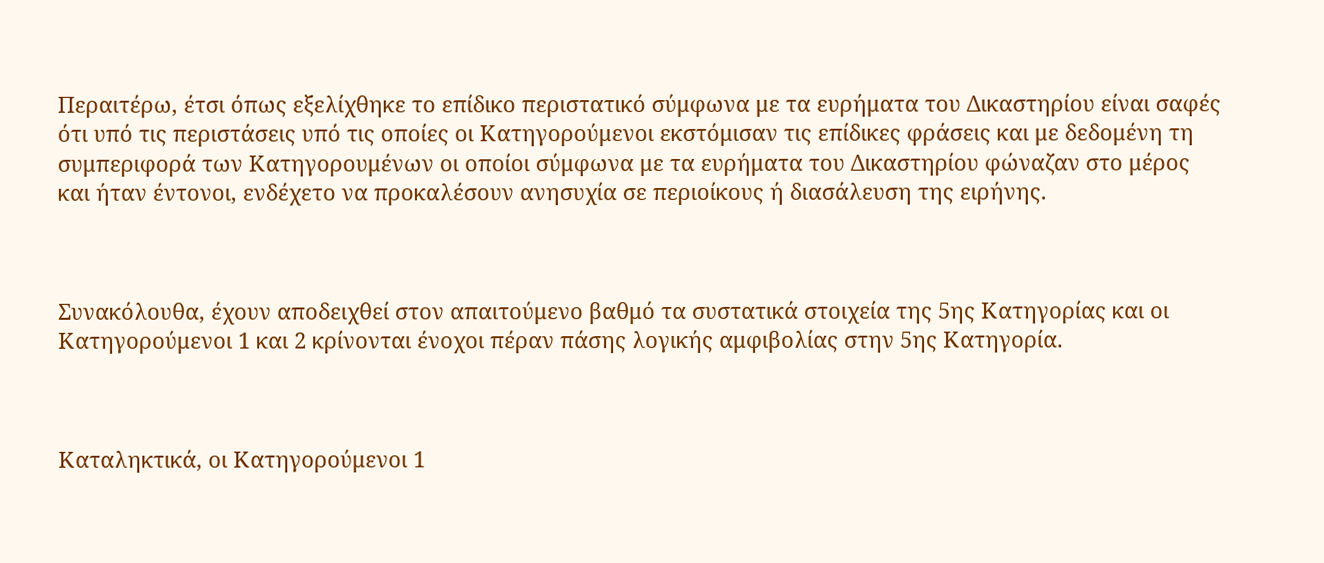Περαιτέρω, έτσι όπως εξελίχθηκε το επίδικο περιστατικό σύμφωνα με τα ευρήματα του Δικαστηρίου είναι σαφές ότι υπό τις περιστάσεις υπό τις οποίες οι Κατηγορούμενοι εκστόμισαν τις επίδικες φράσεις και με δεδομένη τη συμπεριφορά των Κατηγορουμένων οι οποίοι σύμφωνα με τα ευρήματα του Δικαστηρίου φώναζαν στο μέρος και ήταν έντονοι, ενδέχετο να προκαλέσουν ανησυχία σε περιοίκους ή διασάλευση της ειρήνης.



Συνακόλουθα, έχουν αποδειχθεί στον απαιτούμενο βαθμό τα συστατικά στοιχεία της 5ης Κατηγορίας και οι Κατηγορούμενοι 1 και 2 κρίνονται ένοχοι πέραν πάσης λογικής αμφιβολίας στην 5ης Κατηγορία.



Καταληκτικά, οι Κατηγορούμενοι 1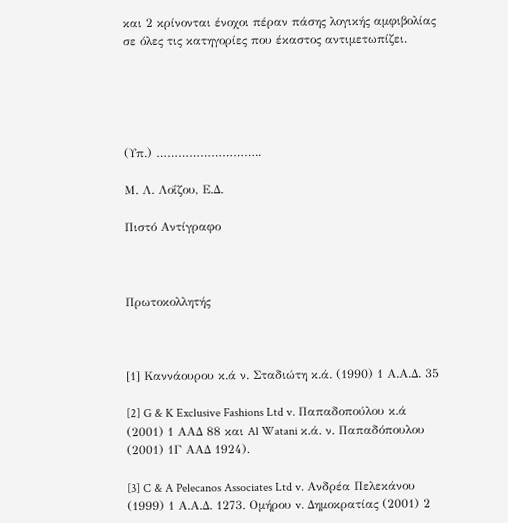και 2 κρίνονται ένοχοι πέραν πάσης λογικής αμφιβολίας σε όλες τις κατηγορίες που έκαστος αντιμετωπίζει.





(Υπ.) ………………………..

Μ. Λ. Λοΐζου, Ε.Δ.

Πιστό Αντίγραφο



Πρωτοκολλητής



[1] Καννάουρου κ.ά ν. Σταδιώτη κ.ά. (1990) 1 Α.Α.Δ. 35

[2] G & K Exclusive Fashions Ltd v. Παπαδοπούλου κ.ά (2001) 1 ΑΑΔ 88 και Al Watani κ.ά. ν. Παπαδόπουλου (2001) 1Γ ΑΑΔ 1924).

[3] C & A Pelecanos Associates Ltd v. Ανδρέα Πελεκάνου (1999) 1 Α.Α.Δ. 1273. Ομήρου v. Δημοκρατίας (2001) 2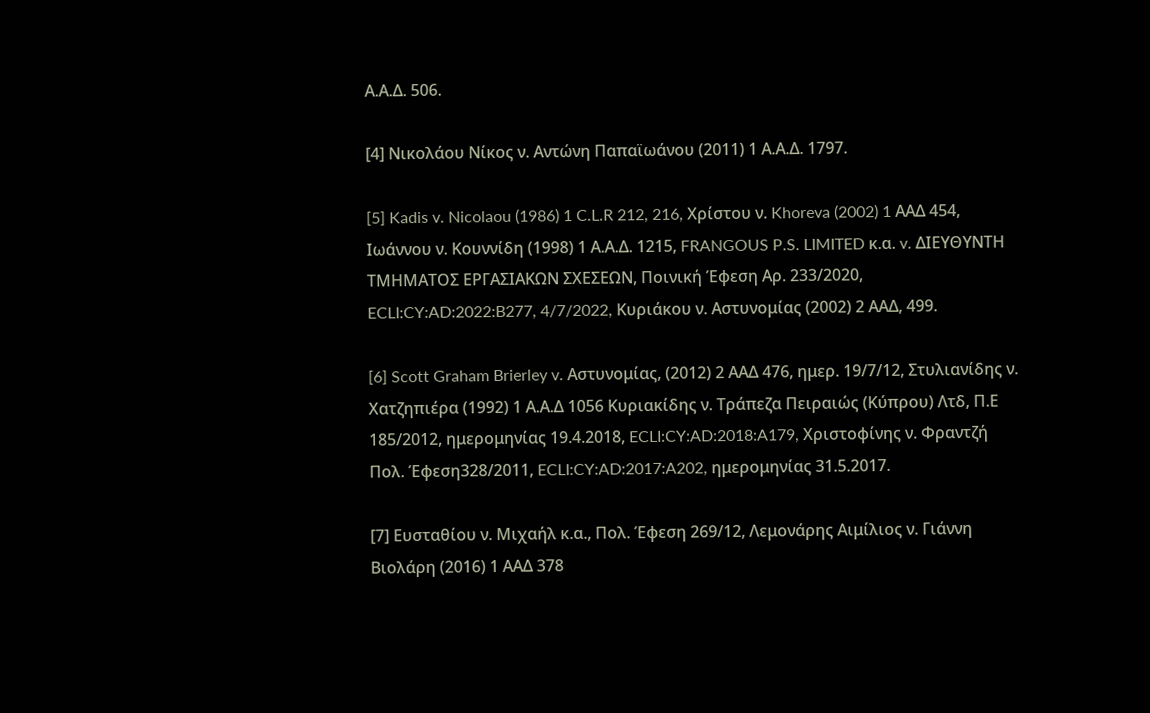Α.Α.Δ. 506.

[4] Νικολάου Νίκος ν. Aντώνη Παπαϊωάνου (2011) 1 Α.Α.Δ. 1797.

[5] Kadis v. Nicolaou (1986) 1 C.L.R 212, 216, Χρίστου ν. Khoreva (2002) 1 ΑΑΔ 454, Ιωάννου ν. Κουννίδη (1998) 1 Α.Α.Δ. 1215, FRANGOUS P.S. LIMITED κ.α. v. ΔΙΕΥΘΥΝΤΗ ΤΜΗΜΑΤΟΣ ΕΡΓΑΣΙΑΚΩΝ ΣΧΕΣΕΩΝ, Ποινική Έφεση Αρ. 233/2020, ECLI:CY:AD:2022:B277, 4/7/2022, Κυριάκου ν. Αστυνομίας (2002) 2 ΑΑΔ, 499.

[6] Scott Graham Brierley v. Αστυνομίας, (2012) 2 ΑΑΔ 476, ημερ. 19/7/12, Στυλιανίδης ν. Χατζηπιέρα (1992) 1 Α.Α.Δ 1056 Κυριακίδης ν. Τράπεζα Πειραιώς (Κύπρου) Λτδ, Π.Ε 185/2012, ημερομηνίας 19.4.2018, ECLI:CY:AD:2018:A179, Χριστοφίνης ν. Φραντζή Πολ. Έφεση328/2011, ECLI:CY:AD:2017:A202, ημερομηνίας 31.5.2017.

[7] Ευσταθίου ν. Μιχαήλ κ.α., Πολ. Έφεση 269/12, Λεμονάρης Αιμίλιος ν. Γιάννη Βιολάρη (2016) 1 ΑΑΔ 378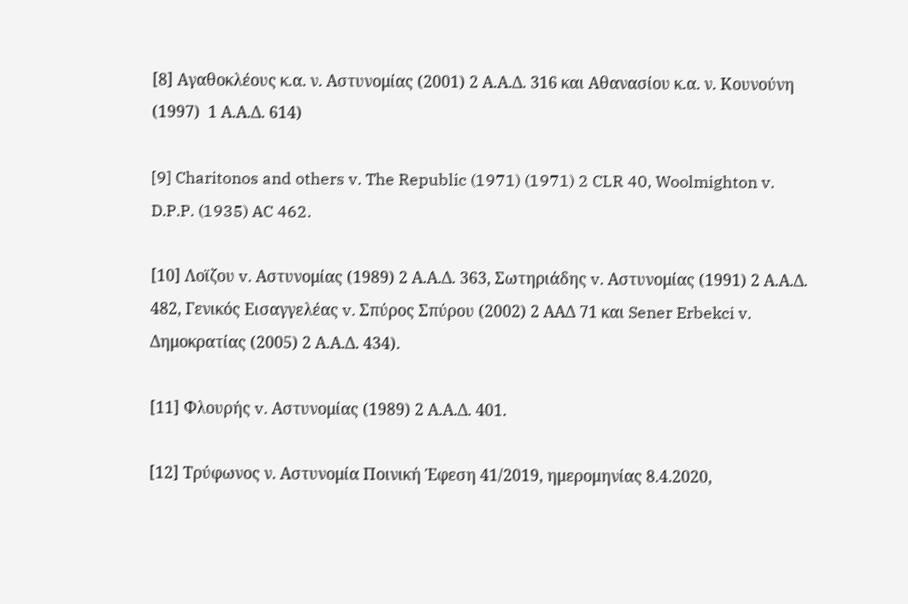[8] Αγαθοκλέους κ.α. ν. Αστυνομίας (2001) 2 Α.Α.Δ. 316 και Αθανασίου κ.α. ν. Κουνούνη (1997)  1 Α.Α.Δ. 614)

[9] Charitonos and others v. The Republic (1971) (1971) 2 CLR 40, Woolmighton v. D.P.P. (1935) AC 462.

[10] Λοϊζου v. Αστυνομίας (1989) 2 Α.Α.Δ. 363, Σωτηριάδης v. Αστυνομίας (1991) 2 Α.Α.Δ. 482, Γενικός Εισαγγελέας v. Σπύρος Σπύρου (2002) 2 ΑΑΔ 71 και Sener Erbekci v. Δημοκρατίας (2005) 2 Α.Α.Δ. 434).

[11] Φλουρής v. Αστυνομίας (1989) 2 Α.Α.Δ. 401.

[12] Τρύφωνος ν. Αστυνομία Ποινική Έφεση 41/2019, ημερομηνίας 8.4.2020,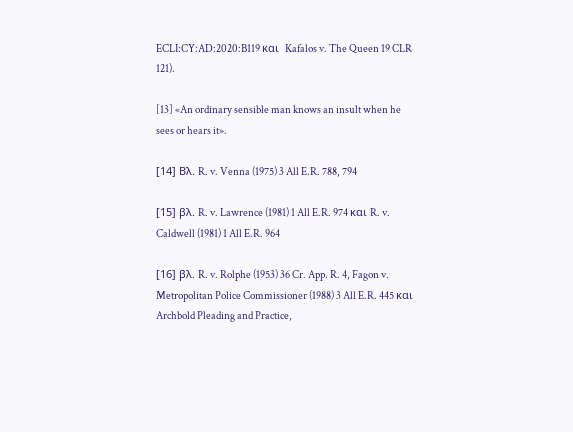ECLI:CY:AD:2020:B119 και  Kafalos v. The Queen 19 CLR 121).

[13] «An ordinary sensible man knows an insult when he sees or hears it».

[14] Βλ. R. v. Venna (1975) 3 All E.R. 788, 794

[15] βλ. R. v. Lawrence (1981) 1 All E.R. 974 και R. v. Caldwell (1981) 1 All E.R. 964

[16] βλ. R. v. Rolphe (1953) 36 Cr. App. R. 4, Fagon v. Metropolitan Police Commissioner (1988) 3 All E.R. 445 και Archbold Pleading and Practice,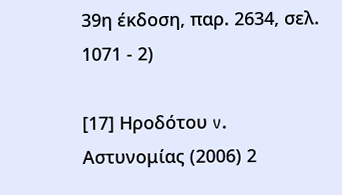39η έκδοση, παρ. 2634, σελ. 1071 - 2)

[17] Ηροδότου v. Αστυνομίας (2006) 2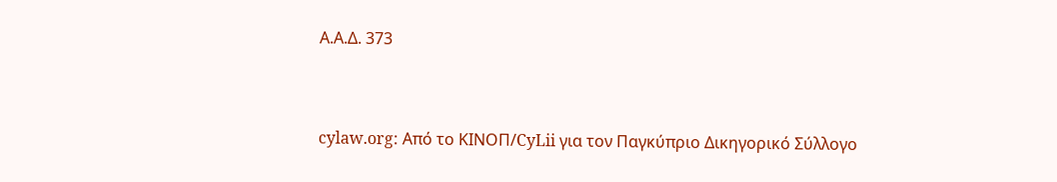Α.Α.Δ. 373


cylaw.org: Από το ΚΙΝOΠ/CyLii για τον Παγκύπριο Δικηγορικό Σύλλογο